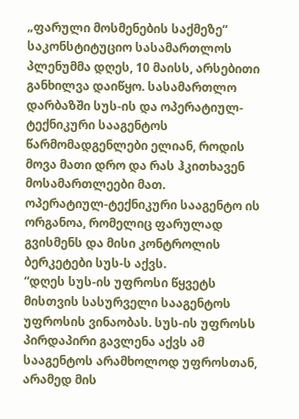„ფარული მოსმენების საქმეზე“ საკონსტიტუციო სასამართლოს პლენუმმა დღეს, 10 მაისს, არსებითი განხილვა დაიწყო. სასამართლო დარბაზში სუს-ის და ოპერატიულ-ტექნიკური სააგენტოს წარმომადგენლები ელიან, როდის მოვა მათი დრო და რას ჰკითხავენ მოსამართლეები მათ.
ოპერატიულ-ტექნიკური სააგენტო ის ორგანოა, რომელიც ფარულად გვისმენს და მისი კონტროლის ბერკეტები სუს-ს აქვს.
“დღეს სუს-ის უფროსი წყვეტს მისთვის სასურველი სააგენტოს უფროსის ვინაობას. სუს-ის უფროსს პირდაპირი გავლენა აქვს ამ სააგენტოს არამხოლოდ უფროსთან, არამედ მის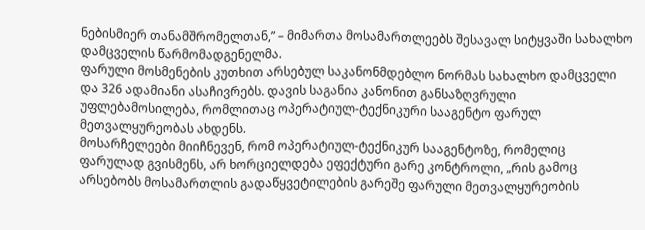ნებისმიერ თანამშრომელთან,” – მიმართა მოსამართლეებს შესავალ სიტყვაში სახალხო დამცველის წარმომადგენელმა.
ფარული მოსმენების კუთხით არსებულ საკანონმდებლო ნორმას სახალხო დამცველი და 326 ადამიანი ასაჩივრებს. დავის საგანია კანონით განსაზღვრული უფლებამოსილება, რომლითაც ოპერატიულ-ტექნიკური სააგენტო ფარულ მეთვალყურეობას ახდენს.
მოსარჩელეები მიიჩნევენ, რომ ოპერატიულ-ტექნიკურ სააგენტოზე, რომელიც ფარულად გვისმენს, არ ხორციელდება ეფექტური გარე კონტროლი, „რის გამოც არსებობს მოსამართლის გადაწყვეტილების გარეშე ფარული მეთვალყურეობის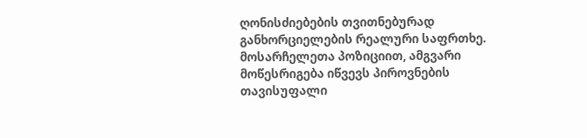ღონისძიებების თვითნებურად განხორციელების რეალური საფრთხე. მოსარჩელეთა პოზიციით, ამგვარი მოწესრიგება იწვევს პიროვნების თავისუფალი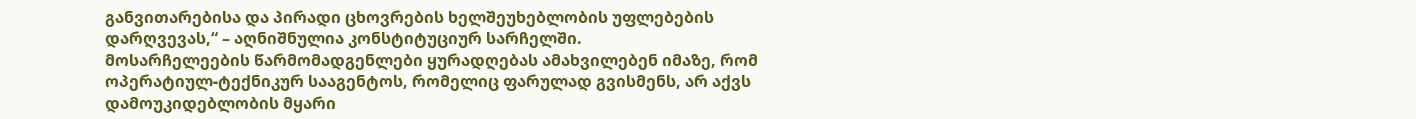განვითარებისა და პირადი ცხოვრების ხელშეუხებლობის უფლებების დარღვევას,“ – აღნიშნულია კონსტიტუციურ სარჩელში.
მოსარჩელეების წარმომადგენლები ყურადღებას ამახვილებენ იმაზე, რომ ოპერატიულ-ტექნიკურ სააგენტოს, რომელიც ფარულად გვისმენს, არ აქვს დამოუკიდებლობის მყარი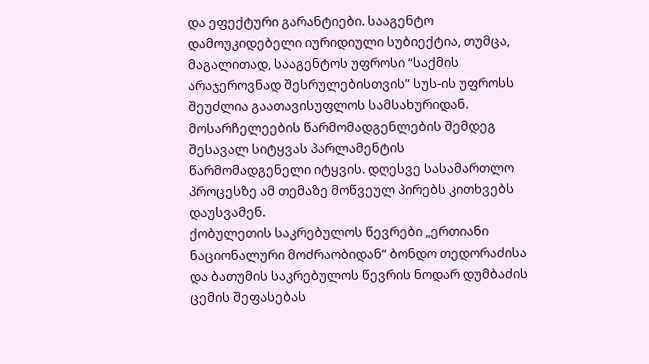და ეფექტური გარანტიები. სააგენტო დამოუკიდებელი იურიდიული სუბიექტია, თუმცა, მაგალითად, სააგენტოს უფროსი “საქმის არაჯეროვნად შესრულებისთვის” სუს-ის უფროსს შეუძლია გაათავისუფლოს სამსახურიდან.
მოსარჩელეების წარმომადგენლების შემდეგ შესავალ სიტყვას პარლამენტის წარმომადგენელი იტყვის. დღესვე სასამართლო პროცესზე ამ თემაზე მოწვეულ პირებს კითხვებს დაუსვამენ.
ქობულეთის საკრებულოს წევრები „ერთიანი ნაციონალური მოძრაობიდან“ ბონდო თედორაძისა და ბათუმის საკრებულოს წევრის ნოდარ დუმბაძის ცემის შეფასებას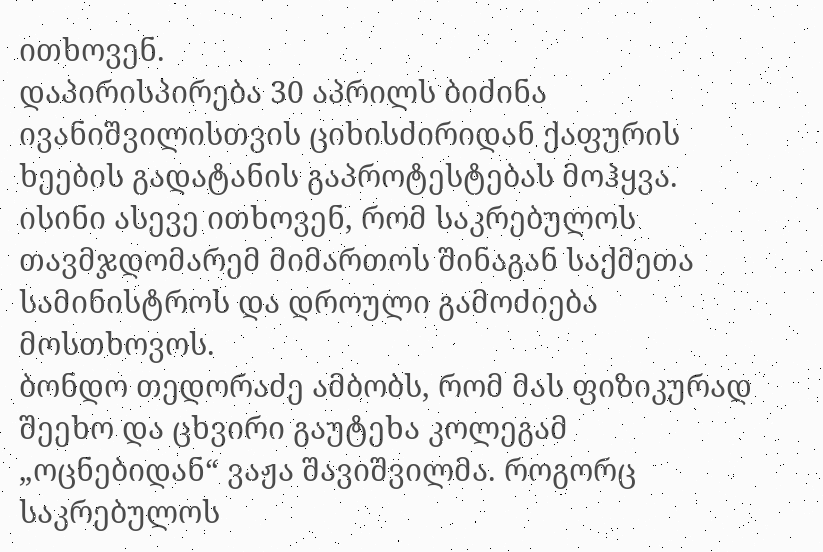ითხოვენ.
დაპირისპირება 30 აპრილს ბიძინა ივანიშვილისთვის ციხისძირიდან ქაფურის ხეების გადატანის გაპროტესტებას მოჰყვა. ისინი ასევე ითხოვენ, რომ საკრებულოს თავმჯდომარემ მიმართოს შინაგან საქმეთა სამინისტროს და დროული გამოძიება მოსთხოვოს.
ბონდო თედორაძე ამბობს, რომ მას ფიზიკურად შეეხო და ცხვირი გაუტეხა კოლეგამ „ოცნებიდან“ ვაჟა შავიშვილმა. როგორც საკრებულოს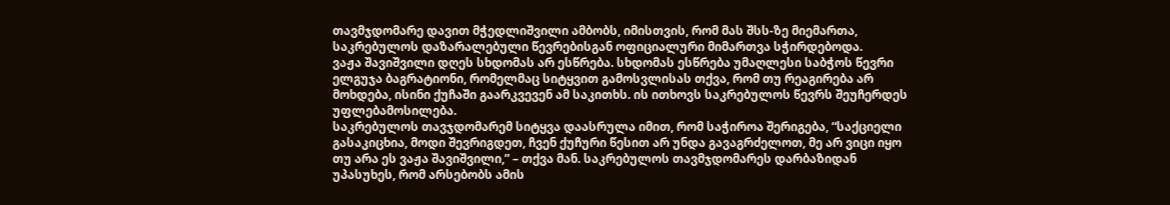თავმჯდომარე დავით მჭედლიშვილი ამბობს, იმისთვის, რომ მას შსს-ზე მიემართა, საკრებულოს დაზარალებული წევრებისგან ოფიციალური მიმართვა სჭირდებოდა.
ვაჟა შავიშვილი დღეს სხდომას არ ესწრება. სხდომას ესწრება უმაღლესი საბჭოს წევრი ელგუჯა ბაგრატიონი, რომელმაც სიტყვით გამოსვლისას თქვა, რომ თუ რეაგირება არ მოხდება, ისინი ქუჩაში გაარკვევენ ამ საკითხს. ის ითხოვს საკრებულოს წევრს შეუჩერდეს უფლებამოსილება.
საკრებულოს თავჯდომარემ სიტყვა დაასრულა იმით, რომ საჭიროა შერიგება, “საქციელი გასაკიცხია, მოდი შევრიგდეთ, ჩვენ ქუჩური წესით არ უნდა გავაგრძელოთ, მე არ ვიცი იყო თუ არა ეს ვაჟა შავიშვილი,” – თქვა მან. საკრებულოს თავმჯდომარეს დარბაზიდან უპასუხეს, რომ არსებობს ამის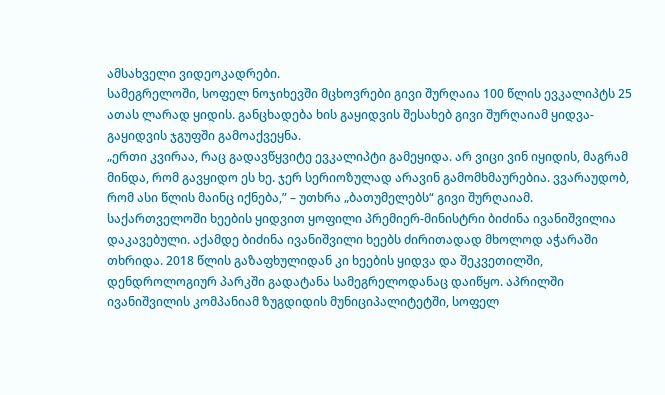ამსახველი ვიდეოკადრები.
სამეგრელოში, სოფელ ნოჯიხევში მცხოვრები გივი შურღაია 100 წლის ევკალიპტს 25 ათას ლარად ყიდის. განცხადება ხის გაყიდვის შესახებ გივი შურღაიამ ყიდვა-გაყიდვის ჯგუფში გამოაქვეყნა.
„ერთი კვირაა, რაც გადავწყვიტე ევკალიპტი გამეყიდა. არ ვიცი ვინ იყიდის, მაგრამ მინდა, რომ გავყიდო ეს ხე. ჯერ სერიოზულად არავინ გამომხმაურებია. ვვარაუდობ, რომ ასი წლის მაინც იქნება,” – უთხრა „ბათუმელებს“ გივი შურღაიამ.
საქართველოში ხეების ყიდვით ყოფილი პრემიერ-მინისტრი ბიძინა ივანიშვილია დაკავებული. აქამდე ბიძინა ივანიშვილი ხეებს ძირითადად მხოლოდ აჭარაში თხრიდა. 2018 წლის გაზაფხულიდან კი ხეების ყიდვა და შეკვეთილში, დენდროლოგიურ პარკში გადატანა სამეგრელოდანაც დაიწყო. აპრილში ივანიშვილის კომპანიამ ზუგდიდის მუნიციპალიტეტში, სოფელ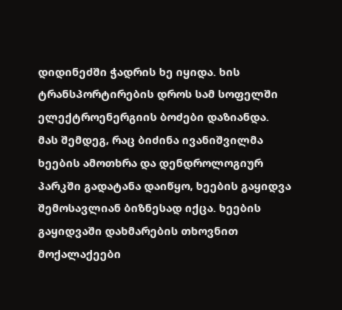დიდინეძში ჭადრის ხე იყიდა. ხის ტრანსპორტირების დროს სამ სოფელში ელექტროენერგიის ბოძები დაზიანდა.
მას შემდეგ, რაც ბიძინა ივანიშვილმა ხეების ამოთხრა და დენდროლოგიურ პარკში გადატანა დაიწყო, ხეების გაყიდვა შემოსავლიან ბიზნესად იქცა. ხეების გაყიდვაში დახმარების თხოვნით მოქალაქეები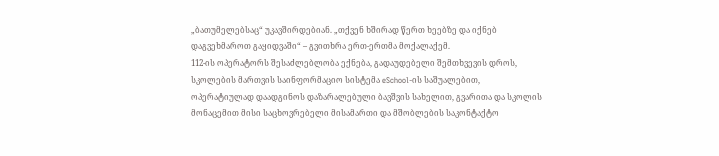„ბათუმელებსაც“ უკავშირდებიან. „თქვენ ხშირად წერთ ხეებზე და იქნებ დაგვეხმაროთ გაყიდვაში“ – გვითხრა ერთ-ერთმა მოქალაქემ.
112-ის ოპერატორს შესაძლებლობა ექნება, გადაუდებელი შემთხვევის დროს, სკოლების მართვის საინფორმაციო სისტემა eSchool-ის საშუალებით, ოპერატიულად დაადგინოს დაზარალებული ბავშვის სახელით, გვარითა და სკოლის მონაცემით მისი საცხოვრებელი მისამართი და მშობლების საკონტაქტო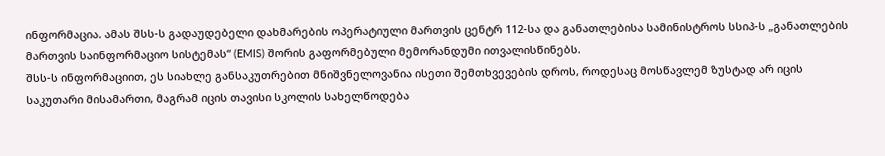ინფორმაცია. ამას შსს-ს გადაუდებელი დახმარების ოპერატიული მართვის ცენტრ 112-სა და განათლებისა სამინისტროს სსიპ-ს „განათლების მართვის საინფორმაციო სისტემას“ (EMIS) შორის გაფორმებული მემორანდუმი ითვალისწინებს.
შსს-ს ინფორმაციით, ეს სიახლე განსაკუთრებით მნიშვნელოვანია ისეთი შემთხვევების დროს, როდესაც მოსწავლემ ზუსტად არ იცის საკუთარი მისამართი, მაგრამ იცის თავისი სკოლის სახელწოდება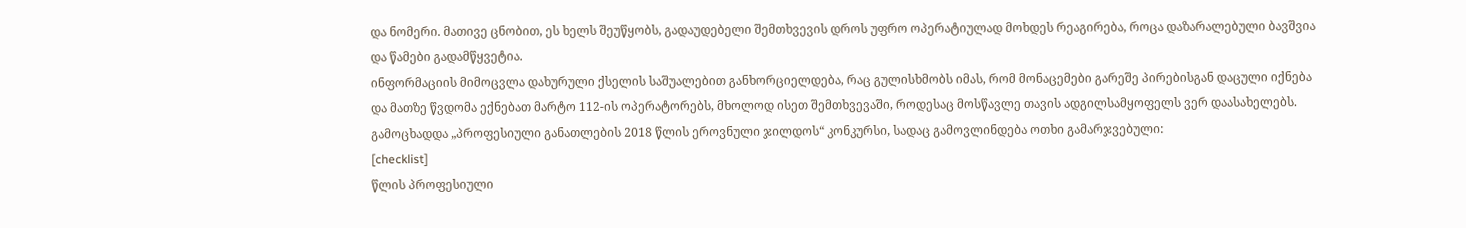და ნომერი. მათივე ცნობით, ეს ხელს შეუწყობს, გადაუდებელი შემთხვევის დროს უფრო ოპერატიულად მოხდეს რეაგირება, როცა დაზარალებული ბავშვია და წამები გადამწყვეტია.
ინფორმაციის მიმოცვლა დახურული ქსელის საშუალებით განხორციელდება, რაც გულისხმობს იმას, რომ მონაცემები გარეშე პირებისგან დაცული იქნება და მათზე წვდომა ექნებათ მარტო 112-ის ოპერატორებს, მხოლოდ ისეთ შემთხვევაში, როდესაც მოსწავლე თავის ადგილსამყოფელს ვერ დაასახელებს.
გამოცხადდა „პროფესიული განათლების 2018 წლის ეროვნული ჯილდოს“ კონკურსი, სადაც გამოვლინდება ოთხი გამარჯვებული:
[checklist]
წლის პროფესიული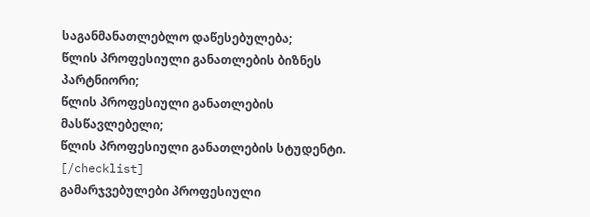საგანმანათლებლო დაწესებულება;
წლის პროფესიული განათლების ბიზნეს პარტნიორი;
წლის პროფესიული განათლების მასწავლებელი;
წლის პროფესიული განათლების სტუდენტი.
[/checklist]
გამარჯვებულები პროფესიული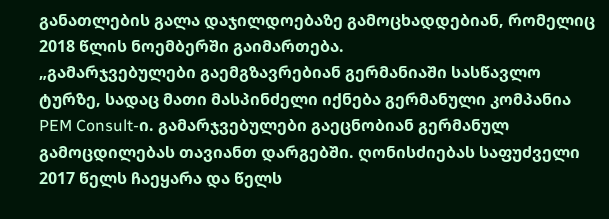განათლების გალა დაჯილდოებაზე გამოცხადდებიან, რომელიც 2018 წლის ნოემბერში გაიმართება.
„გამარჯვებულები გაემგზავრებიან გერმანიაში სასწავლო ტურზე, სადაც მათი მასპინძელი იქნება გერმანული კომპანია PEM Consult-ი. გამარჯვებულები გაეცნობიან გერმანულ გამოცდილებას თავიანთ დარგებში. ღონისძიებას საფუძველი 2017 წელს ჩაეყარა და წელს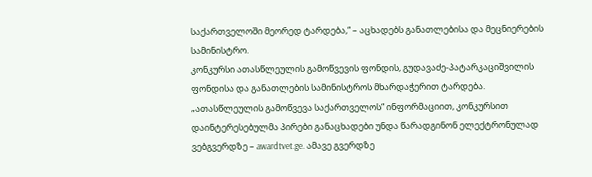საქართველოში მეორედ ტარდება,“ – აცხადებს განათლებისა და მეცნიერების სამინისტრო.
კონკურსი ათასწლეულის გამოწვევის ფონდის, გუდავაძე-პატარკაციშვილის ფონდისა და განათლების სამინისტროს მხარდაჭერით ტარდება.
„ათასწლეულის გამოწვევა საქართველოს“ ინფორმაციით, კონკურსით დაინტერესებულმა პირები განაცხადები უნდა წარადგინონ ელექტრონულად ვებგვერდზე – awardtvet.ge. ამავე გვერდზე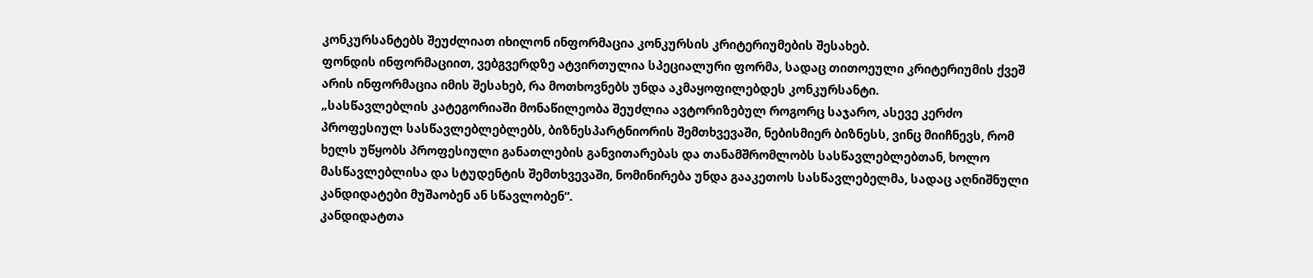კონკურსანტებს შეუძლიათ იხილონ ინფორმაცია კონკურსის კრიტერიუმების შესახებ.
ფონდის ინფორმაციით, ვებგვერდზე ატვირთულია სპეციალური ფორმა, სადაც თითოეული კრიტერიუმის ქვეშ არის ინფორმაცია იმის შესახებ, რა მოთხოვნებს უნდა აკმაყოფილებდეს კონკურსანტი.
„სასწავლებლის კატეგორიაში მონაწილეობა შეუძლია ავტორიზებულ როგორც საჯარო, ასევე კერძო პროფესიულ სასწავლებლებლებს, ბიზნესპარტნიორის შემთხვევაში, ნებისმიერ ბიზნესს, ვინც მიიჩნევს, რომ ხელს უწყობს პროფესიული განათლების განვითარებას და თანამშრომლობს სასწავლებლებთან, ხოლო მასწავლებლისა და სტუდენტის შემთხვევაში, ნომინირება უნდა გააკეთოს სასწავლებელმა, სადაც აღნიშნული კანდიდატები მუშაობენ ან სწავლობენ“.
კანდიდატთა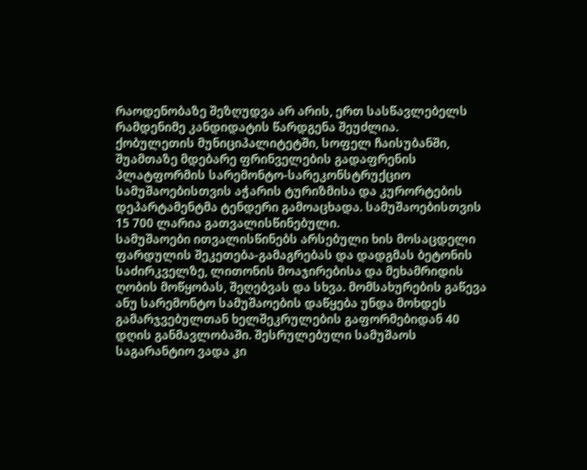რაოდენობაზე შეზღუდვა არ არის, ერთ სასწავლებელს რამდენიმე კანდიდატის წარდგენა შეუძლია.
ქობულეთის მუნიციპალიტეტში, სოფელ ჩაისუბანში, შუამთაზე მდებარე ფრინველების გადაფრენის პლატფორმის სარემონტო-სარეკონსტრუქციო სამუშაოებისთვის აჭარის ტურიზმისა და კურორტების დეპარტამენტმა ტენდერი გამოაცხადა. სამუშაოებისთვის 15 700 ლარია გათვალისწინებული.
სამუშაოები ითვალისწინებს არსებული ხის მოსაცდელი ფარდულის შეკეთება-გამაგრებას და დადგმას ბეტონის საძირკველზე, ლითონის მოაჯირებისა და მეხამრიდის ღობის მოწყობას, შეღებვას და სხვა. მომსახურების გაწევა ანუ სარემონტო სამუშაოების დაწყება უნდა მოხდეს გამარჯვებულთან ხელშეკრულების გაფორმებიდან 40 დღის განმავლობაში. შესრულებული სამუშაოს საგარანტიო ვადა კი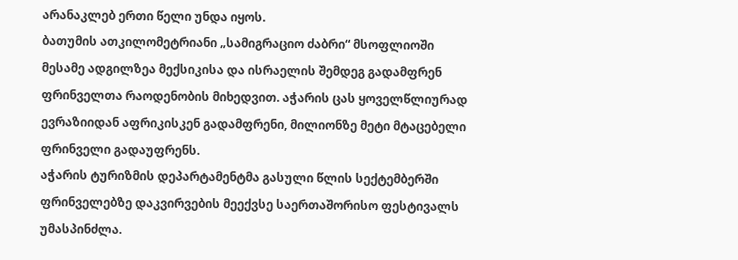არანაკლებ ერთი წელი უნდა იყოს.
ბათუმის ათკილომეტრიანი „სამიგრაციო ძაბრი“ მსოფლიოში მესამე ადგილზეა მექსიკისა და ისრაელის შემდეგ გადამფრენ ფრინველთა რაოდენობის მიხედვით. აჭარის ცას ყოველწლიურად ევრაზიიდან აფრიკისკენ გადამფრენი, მილიონზე მეტი მტაცებელი ფრინველი გადაუფრენს.
აჭარის ტურიზმის დეპარტამენტმა გასული წლის სექტემბერში ფრინველებზე დაკვირვების მეექვსე საერთაშორისო ფესტივალს უმასპინძლა.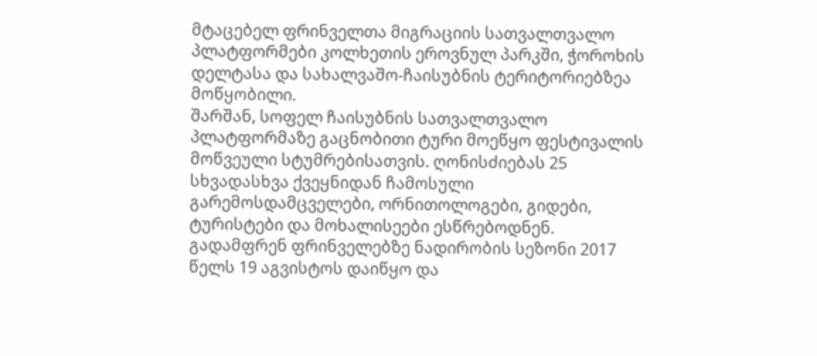მტაცებელ ფრინველთა მიგრაციის სათვალთვალო პლატფორმები კოლხეთის ეროვნულ პარკში, ჭოროხის დელტასა და სახალვაშო-ჩაისუბნის ტერიტორიებზეა მოწყობილი.
შარშან, სოფელ ჩაისუბნის სათვალთვალო პლატფორმაზე გაცნობითი ტური მოეწყო ფესტივალის მოწვეული სტუმრებისათვის. ღონისძიებას 25 სხვადასხვა ქვეყნიდან ჩამოსული გარემოსდამცველები, ორნითოლოგები, გიდები, ტურისტები და მოხალისეები ესწრებოდნენ.
გადამფრენ ფრინველებზე ნადირობის სეზონი 2017 წელს 19 აგვისტოს დაიწყო და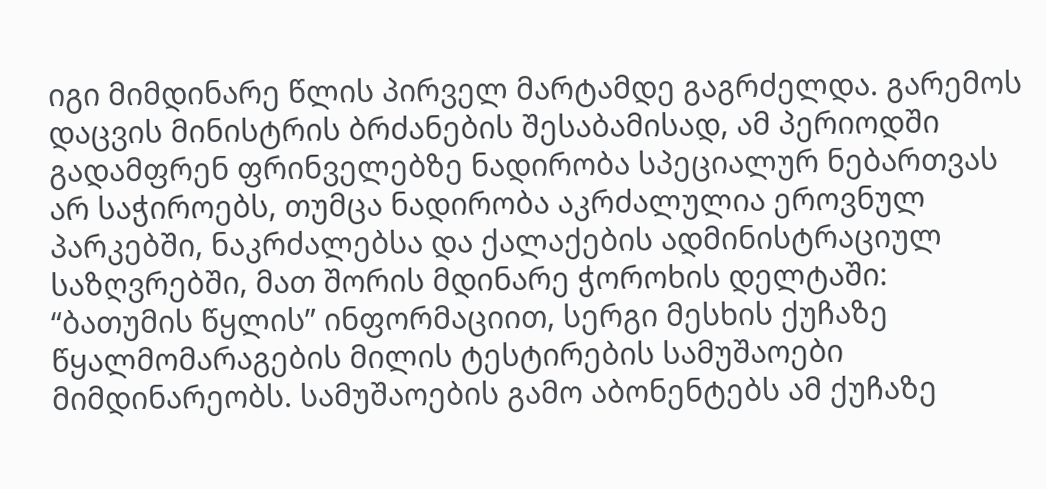იგი მიმდინარე წლის პირველ მარტამდე გაგრძელდა. გარემოს დაცვის მინისტრის ბრძანების შესაბამისად, ამ პერიოდში გადამფრენ ფრინველებზე ნადირობა სპეციალურ ნებართვას არ საჭიროებს, თუმცა ნადირობა აკრძალულია ეროვნულ პარკებში, ნაკრძალებსა და ქალაქების ადმინისტრაციულ საზღვრებში, მათ შორის მდინარე ჭოროხის დელტაში:
“ბათუმის წყლის” ინფორმაციით, სერგი მესხის ქუჩაზე წყალმომარაგების მილის ტესტირების სამუშაოები მიმდინარეობს. სამუშაოების გამო აბონენტებს ამ ქუჩაზე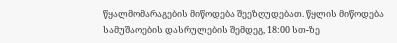წყალმომარაგების მიწოდება შეეზღუდებათ. წყლის მიწოდება სამუშაოების დასრულების შემდეგ, 18:00 სთ-ზე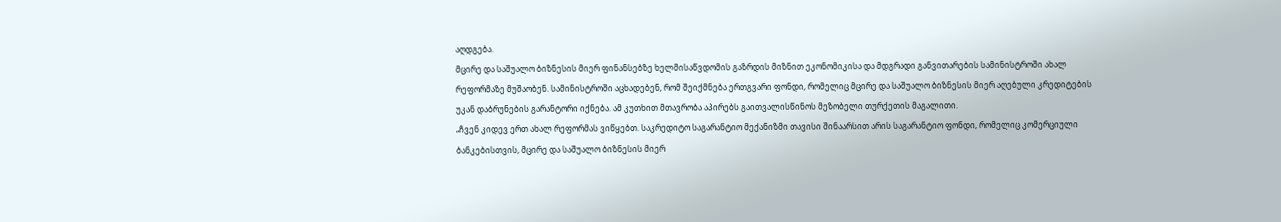აღდგება.
მცირე და საშუალო ბიზნესის მიერ ფინანსებზე ხელმისაწვდომის გაზრდის მიზნით ეკონომიკისა და მდგრადი განვითარების სამინისტროში ახალ რეფორმაზე მუშაობენ. სამინისტროში აცხადებენ, რომ შეიქმნება ერთგვარი ფონდი, რომელიც მცირე და საშუალო ბიზნესის მიერ აღებული კრედიტების უკან დაბრუნების გარანტორი იქნება. ამ კუთხით მთავრობა აპირებს გაითვალისწინოს მეზობელი თურქეთის მაგალითი.
„ჩვენ კიდევ ერთ ახალ რეფორმას ვიწყებთ. საკრედიტო საგარანტიო მექანიზმი თავისი შინაარსით არის საგარანტიო ფონდი, რომელიც კომერციული ბანკებისთვის, მცირე და საშუალო ბიზნესის მიერ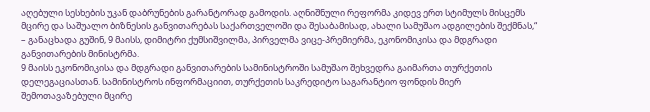აღებული სესხების უკან დაბრუნების გარანტორად გამოდის. აღნიშნული რეფორმა კიდევ ერთ სტიმულს მისცემს მცირე და საშუალო ბიზნესის განვითარებას საქართველოში და შესაბამისად, ახალი სამუშაო ადგილების შექმნას,“ – განაცხადა გუშინ, 9 მაისს, დიმიტრი ქუმსიშვილმა, პირველმა ვიცე-პრემიერმა, ეკონომიკისა და მდგრადი განვითარების მინისტრმა.
9 მაისს ეკონომიკისა და მდგრადი განვითარების სამინისტროში სამუშაო შეხვედრა გაიმართა თურქეთის დელეგაციასთან. სამინისტროს ინფორმაციით, თურქეთის საკრედიტო საგარანტიო ფონდის მიერ შემოთავაზებული მცირე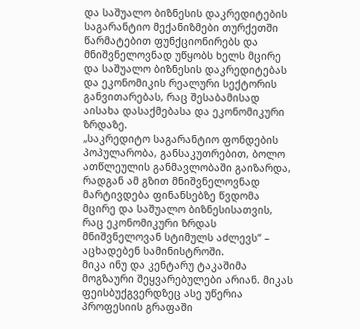და საშუალო ბიზნესის დაკრედიტების საგარანტიო მექანიზმები თურქეთში წარმატებით ფუნქციონირებს და მნიშვნელოვნად უწყობს ხელს მცირე და საშუალო ბიზნესის დაკრედიტებას და ეკონომიკის რეალური სექტორის განვითარებას, რაც შესაბამისად აისახა დასაქმებასა და ეკონომიკური ზრდაზე.
„საკრედიტო საგარანტიო ფონდების პოპულარობა, განსაკუთრებით, ბოლო ათწლეულის განმავლობაში გაიზარდა, რადგან ამ გზით მნიშვნელოვნად მარტივდება ფინანსებზე წვდომა მცირე და საშუალო ბიზნესისათვის, რაც ეკონომიკური ზრდას მნიშვნელოვან სტიმულს აძლევს“ – აცხადებენ სამინისტროში.
მიკა ინუ და კენტარუ ტაკაშიმა მოგზაური შეყვარებულები არიან. მიკას ფეისბუქგვერდზეც ასე უწერია პროფესიის გრაფაში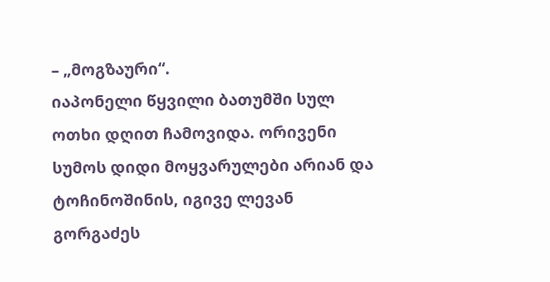– „მოგზაური“.
იაპონელი წყვილი ბათუმში სულ ოთხი დღით ჩამოვიდა. ორივენი სუმოს დიდი მოყვარულები არიან და ტოჩინოშინის, იგივე ლევან გორგაძეს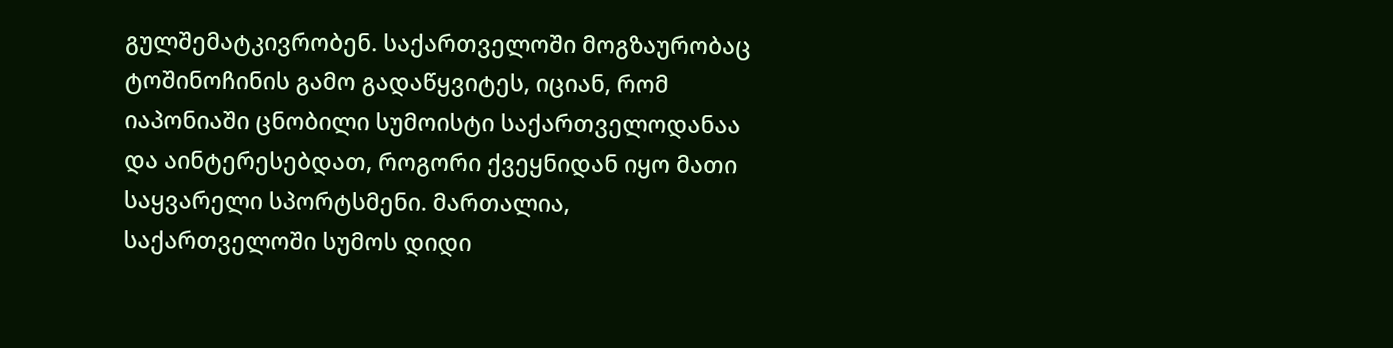გულშემატკივრობენ. საქართველოში მოგზაურობაც ტოშინოჩინის გამო გადაწყვიტეს, იციან, რომ იაპონიაში ცნობილი სუმოისტი საქართველოდანაა და აინტერესებდათ, როგორი ქვეყნიდან იყო მათი საყვარელი სპორტსმენი. მართალია, საქართველოში სუმოს დიდი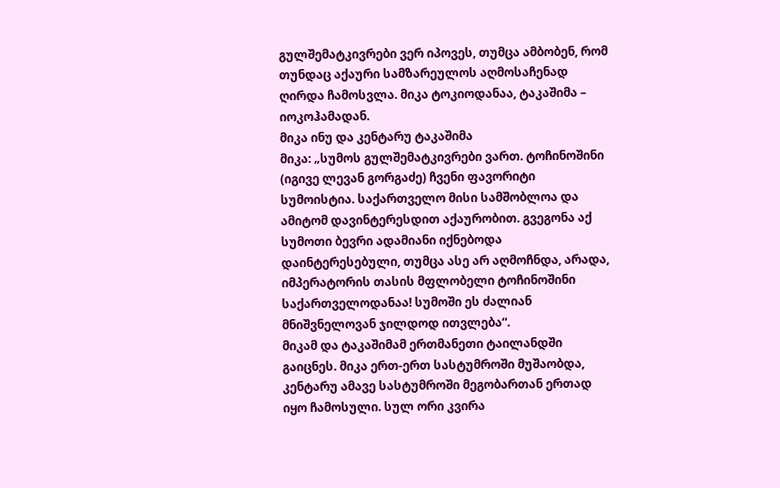გულშემატკივრები ვერ იპოვეს, თუმცა ამბობენ, რომ თუნდაც აქაური სამზარეულოს აღმოსაჩენად ღირდა ჩამოსვლა. მიკა ტოკიოდანაა, ტაკაშიმა – იოკოჰამადან.
მიკა ინუ და კენტარუ ტაკაშიმა
მიკა: „სუმოს გულშემატკივრები ვართ. ტოჩინოშინი (იგივე ლევან გორგაძე) ჩვენი ფავორიტი სუმოისტია. საქართველო მისი სამშობლოა და ამიტომ დავინტერესდით აქაურობით. გვეგონა აქ სუმოთი ბევრი ადამიანი იქნებოდა დაინტერესებული, თუმცა ასე არ აღმოჩნდა, არადა, იმპერატორის თასის მფლობელი ტოჩინოშინი საქართველოდანაა! სუმოში ეს ძალიან მნიშვნელოვან ჯილდოდ ითვლება“.
მიკამ და ტაკაშიმამ ერთმანეთი ტაილანდში გაიცნეს. მიკა ერთ-ერთ სასტუმროში მუშაობდა, კენტარუ ამავე სასტუმროში მეგობართან ერთად იყო ჩამოსული. სულ ორი კვირა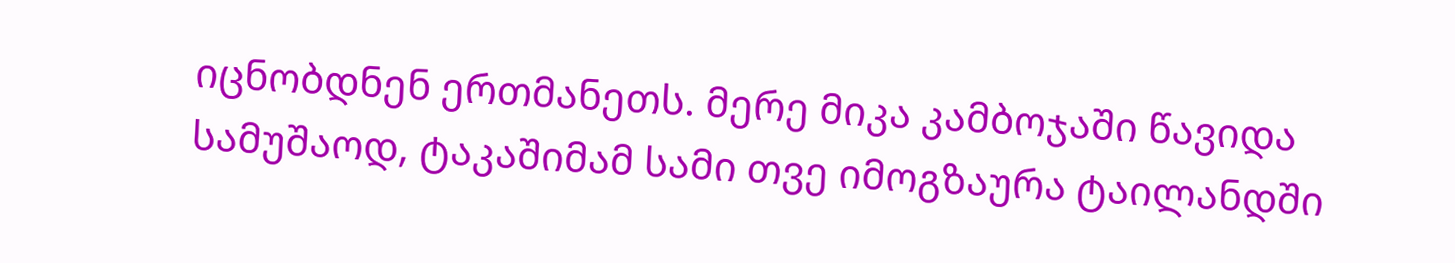იცნობდნენ ერთმანეთს. მერე მიკა კამბოჯაში წავიდა სამუშაოდ, ტაკაშიმამ სამი თვე იმოგზაურა ტაილანდში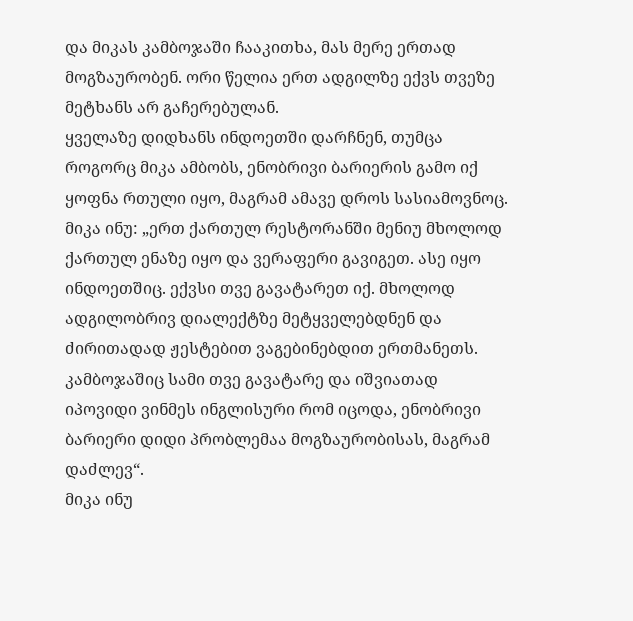და მიკას კამბოჯაში ჩააკითხა, მას მერე ერთად მოგზაურობენ. ორი წელია ერთ ადგილზე ექვს თვეზე მეტხანს არ გაჩერებულან.
ყველაზე დიდხანს ინდოეთში დარჩნენ, თუმცა როგორც მიკა ამბობს, ენობრივი ბარიერის გამო იქ ყოფნა რთული იყო, მაგრამ ამავე დროს სასიამოვნოც.
მიკა ინუ: „ერთ ქართულ რესტორანში მენიუ მხოლოდ ქართულ ენაზე იყო და ვერაფერი გავიგეთ. ასე იყო ინდოეთშიც. ექვსი თვე გავატარეთ იქ. მხოლოდ ადგილობრივ დიალექტზე მეტყველებდნენ და ძირითადად ჟესტებით ვაგებინებდით ერთმანეთს. კამბოჯაშიც სამი თვე გავატარე და იშვიათად იპოვიდი ვინმეს ინგლისური რომ იცოდა, ენობრივი ბარიერი დიდი პრობლემაა მოგზაურობისას, მაგრამ დაძლევ“.
მიკა ინუ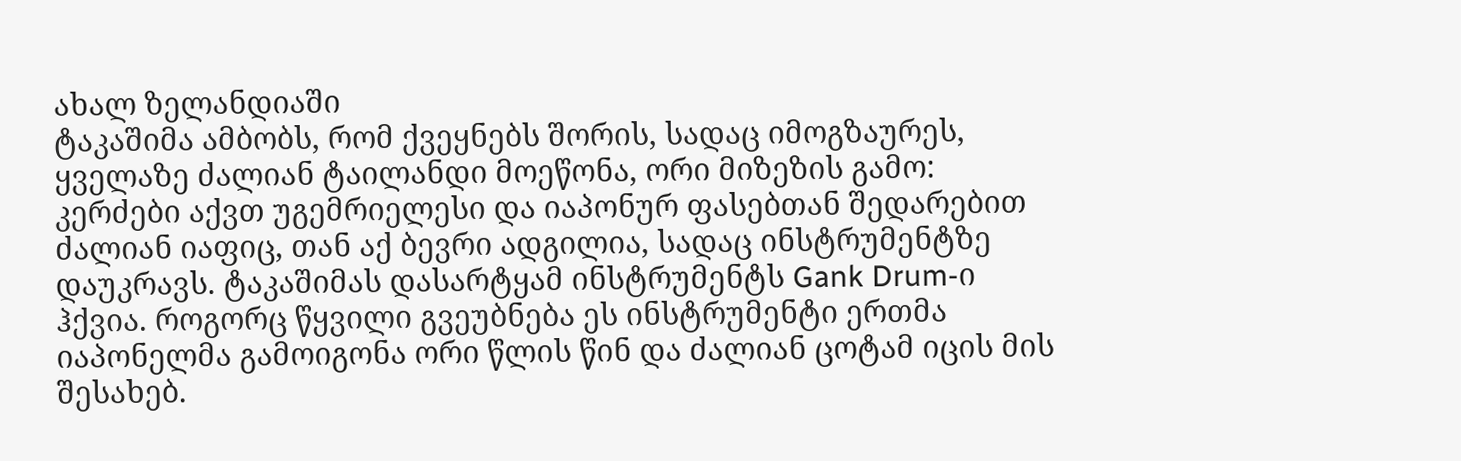ახალ ზელანდიაში
ტაკაშიმა ამბობს, რომ ქვეყნებს შორის, სადაც იმოგზაურეს, ყველაზე ძალიან ტაილანდი მოეწონა, ორი მიზეზის გამო: კერძები აქვთ უგემრიელესი და იაპონურ ფასებთან შედარებით ძალიან იაფიც, თან აქ ბევრი ადგილია, სადაც ინსტრუმენტზე დაუკრავს. ტაკაშიმას დასარტყამ ინსტრუმენტს Gank Drum-ი ჰქვია. როგორც წყვილი გვეუბნება ეს ინსტრუმენტი ერთმა იაპონელმა გამოიგონა ორი წლის წინ და ძალიან ცოტამ იცის მის შესახებ.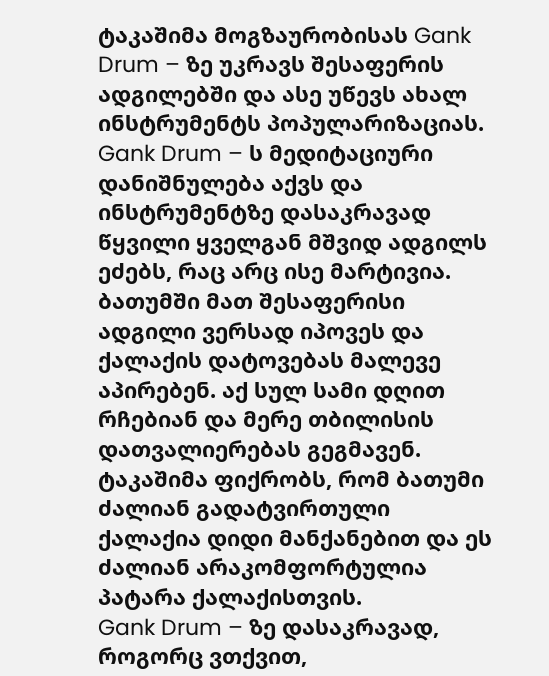ტაკაშიმა მოგზაურობისას Gank Drum – ზე უკრავს შესაფერის ადგილებში და ასე უწევს ახალ ინსტრუმენტს პოპულარიზაციას.
Gank Drum – ს მედიტაციური დანიშნულება აქვს და ინსტრუმენტზე დასაკრავად წყვილი ყველგან მშვიდ ადგილს ეძებს, რაც არც ისე მარტივია. ბათუმში მათ შესაფერისი ადგილი ვერსად იპოვეს და ქალაქის დატოვებას მალევე აპირებენ. აქ სულ სამი დღით რჩებიან და მერე თბილისის დათვალიერებას გეგმავენ. ტაკაშიმა ფიქრობს, რომ ბათუმი ძალიან გადატვირთული ქალაქია დიდი მანქანებით და ეს ძალიან არაკომფორტულია პატარა ქალაქისთვის.
Gank Drum – ზე დასაკრავად, როგორც ვთქვით,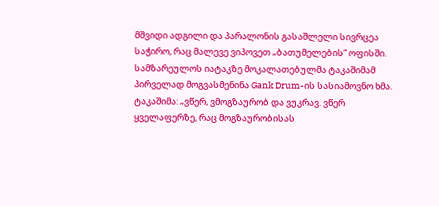მშვიდი ადგილი და პარალონის გასაშლელი სივრცეა საჭირო, რაც მალევე ვიპოვეთ „ბათუმელების“ ოფისში. სამზარეულოს იატაკზე მოკალათებულმა ტაკაშიმამ პირველად მოგვასმენინა Gank Drum-ის სასიამოვნო ხმა.
ტაკაშიმა: „ვწერ, ვმოგზაურობ და ვუკრავ. ვწერ ყველაფერზე, რაც მოგზაურობისას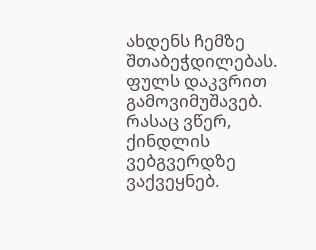ახდენს ჩემზე შთაბეჭდილებას. ფულს დაკვრით გამოვიმუშავებ. რასაც ვწერ, ქინდლის ვებგვერდზე ვაქვეყნებ.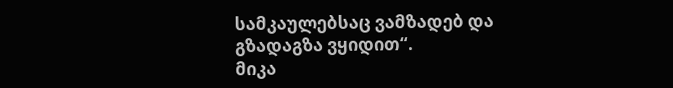სამკაულებსაც ვამზადებ და გზადაგზა ვყიდით“.
მიკა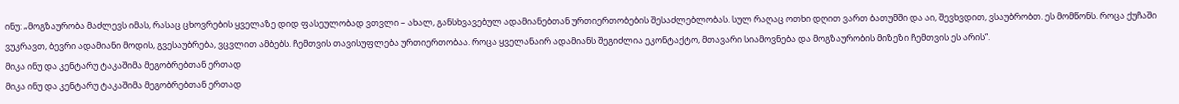ინუ: „მოგზაურობა მაძლევს იმას, რასაც ცხოვრების ყველაზე დიდ ფასეულობად ვთვლი – ახალ, განსხვავებულ ადამიანებთან ურთიერთობების შესაძლებლობას. სულ რაღაც ოთხი დღით ვართ ბათუმში და აი, შევხვდით, ვსაუბრობთ. ეს მომწონს. როცა ქუჩაში ვუკრავთ, ბევრი ადამიანი მოდის, გვესაუბრება, ვცვლით ამბებს. ჩემთვის თავისუფლება ურთიერთობაა. როცა ყველანაირ ადამიანს შეგიძლია ეკონტაქტო, მთავარი სიამოვნება და მოგზაურობის მიზეზი ჩემთვის ეს არის“.
მიკა ინუ და კენტარუ ტაკაშიმა მეგობრებთან ერთად
მიკა ინუ და კენტარუ ტაკაშიმა მეგობრებთან ერთად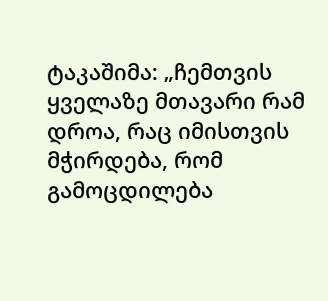ტაკაშიმა: „ჩემთვის ყველაზე მთავარი რამ დროა, რაც იმისთვის მჭირდება, რომ გამოცდილება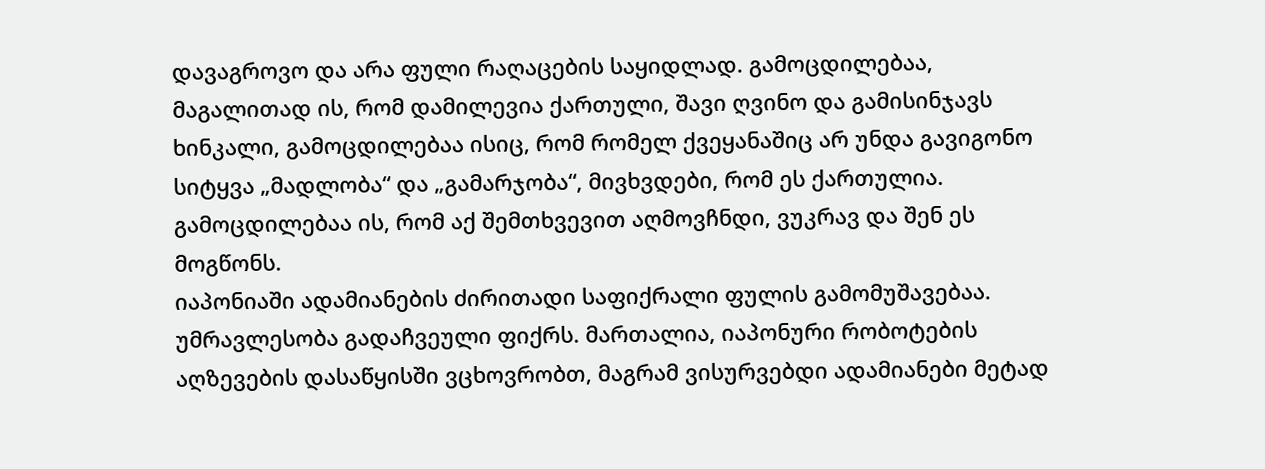დავაგროვო და არა ფული რაღაცების საყიდლად. გამოცდილებაა, მაგალითად ის, რომ დამილევია ქართული, შავი ღვინო და გამისინჯავს ხინკალი, გამოცდილებაა ისიც, რომ რომელ ქვეყანაშიც არ უნდა გავიგონო სიტყვა „მადლობა“ და „გამარჯობა“, მივხვდები, რომ ეს ქართულია. გამოცდილებაა ის, რომ აქ შემთხვევით აღმოვჩნდი, ვუკრავ და შენ ეს მოგწონს.
იაპონიაში ადამიანების ძირითადი საფიქრალი ფულის გამომუშავებაა. უმრავლესობა გადაჩვეული ფიქრს. მართალია, იაპონური რობოტების აღზევების დასაწყისში ვცხოვრობთ, მაგრამ ვისურვებდი ადამიანები მეტად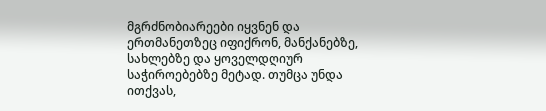მგრძნობიარეები იყვნენ და ერთმანეთზეც იფიქრონ, მანქანებზე, სახლებზე და ყოველდღიურ საჭიროებებზე მეტად. თუმცა უნდა ითქვას,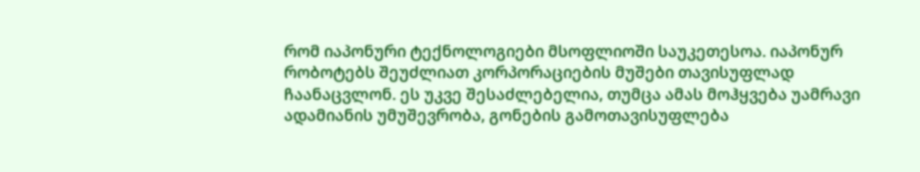რომ იაპონური ტექნოლოგიები მსოფლიოში საუკეთესოა. იაპონურ რობოტებს შეუძლიათ კორპორაციების მუშები თავისუფლად ჩაანაცვლონ. ეს უკვე შესაძლებელია, თუმცა ამას მოჰყვება უამრავი ადამიანის უმუშევრობა, გონების გამოთავისუფლება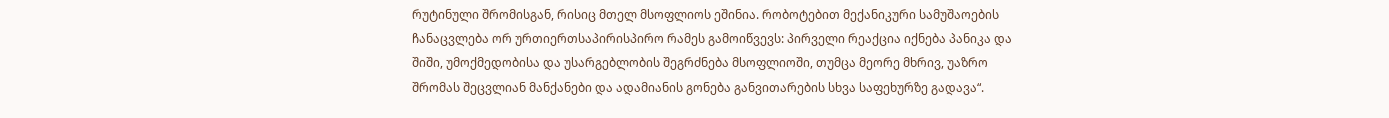რუტინული შრომისგან, რისიც მთელ მსოფლიოს ეშინია. რობოტებით მექანიკური სამუშაოების ჩანაცვლება ორ ურთიერთსაპირისპირო რამეს გამოიწვევს: პირველი რეაქცია იქნება პანიკა და შიში, უმოქმედობისა და უსარგებლობის შეგრძნება მსოფლიოში, თუმცა მეორე მხრივ, უაზრო შრომას შეცვლიან მანქანები და ადამიანის გონება განვითარების სხვა საფეხურზე გადავა“.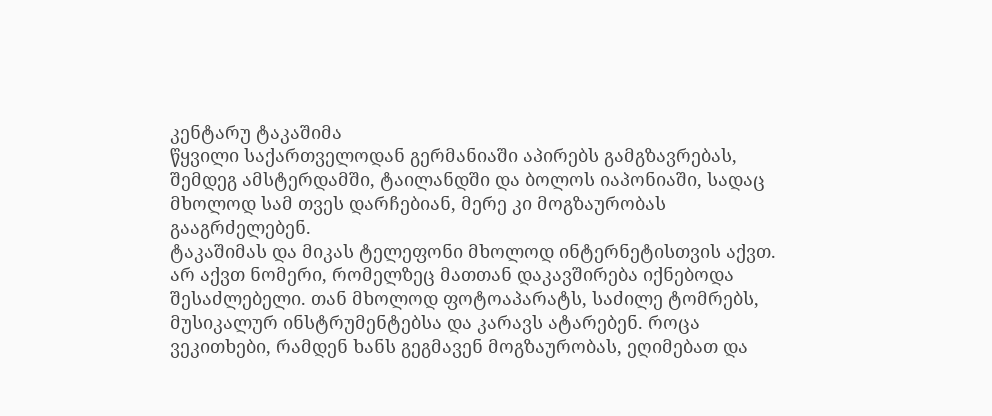კენტარუ ტაკაშიმა
წყვილი საქართველოდან გერმანიაში აპირებს გამგზავრებას, შემდეგ ამსტერდამში, ტაილანდში და ბოლოს იაპონიაში, სადაც მხოლოდ სამ თვეს დარჩებიან, მერე კი მოგზაურობას გააგრძელებენ.
ტაკაშიმას და მიკას ტელეფონი მხოლოდ ინტერნეტისთვის აქვთ. არ აქვთ ნომერი, რომელზეც მათთან დაკავშირება იქნებოდა შესაძლებელი. თან მხოლოდ ფოტოაპარატს, საძილე ტომრებს, მუსიკალურ ინსტრუმენტებსა და კარავს ატარებენ. როცა ვეკითხები, რამდენ ხანს გეგმავენ მოგზაურობას, ეღიმებათ და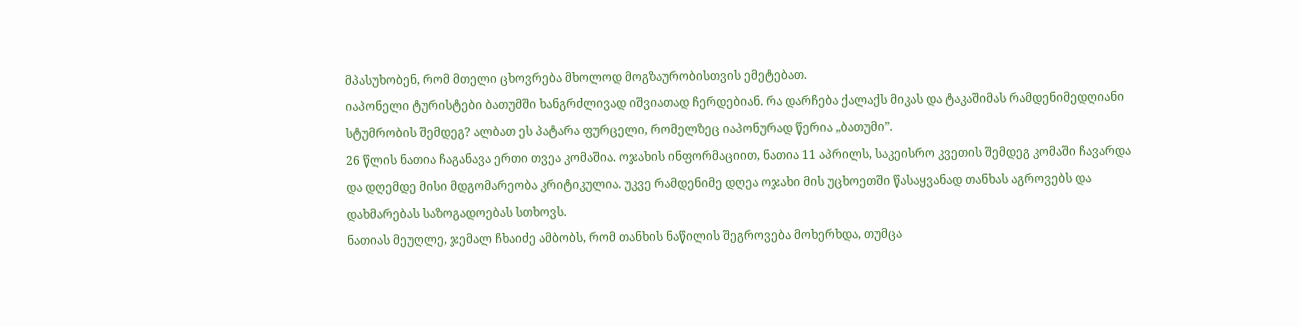მპასუხობენ, რომ მთელი ცხოვრება მხოლოდ მოგზაურობისთვის ემეტებათ.
იაპონელი ტურისტები ბათუმში ხანგრძლივად იშვიათად ჩერდებიან. რა დარჩება ქალაქს მიკას და ტაკაშიმას რამდენიმედღიანი სტუმრობის შემდეგ? ალბათ ეს პატარა ფურცელი, რომელზეც იაპონურად წერია „ბათუმი”.
26 წლის ნათია ჩაგანავა ერთი თვეა კომაშია. ოჯახის ინფორმაციით, ნათია 11 აპრილს, საკეისრო კვეთის შემდეგ კომაში ჩავარდა და დღემდე მისი მდგომარეობა კრიტიკულია. უკვე რამდენიმე დღეა ოჯახი მის უცხოეთში წასაყვანად თანხას აგროვებს და დახმარებას საზოგადოებას სთხოვს.
ნათიას მეუღლე, ჯემალ ჩხაიძე ამბობს, რომ თანხის ნაწილის შეგროვება მოხერხდა, თუმცა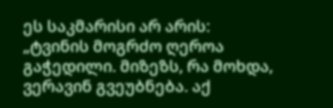ეს საკმარისი არ არის:
„ტვინის მოგრძო ღეროა გაჭედილი. მიზეზს, რა მოხდა, ვერავინ გვეუბნება. აქ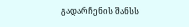გადარჩენის შანსს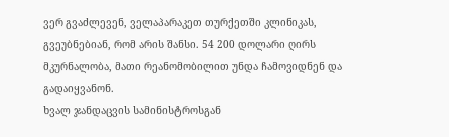ვერ გვაძლევენ, ველაპარაკეთ თურქეთში კლინიკას, გვეუბნებიან, რომ არის შანსი. 54 200 დოლარი ღირს მკურნალობა, მათი რეანომობილით უნდა ჩამოვიდნენ და გადაიყვანონ.
ხვალ ჯანდაცვის სამინისტროსგან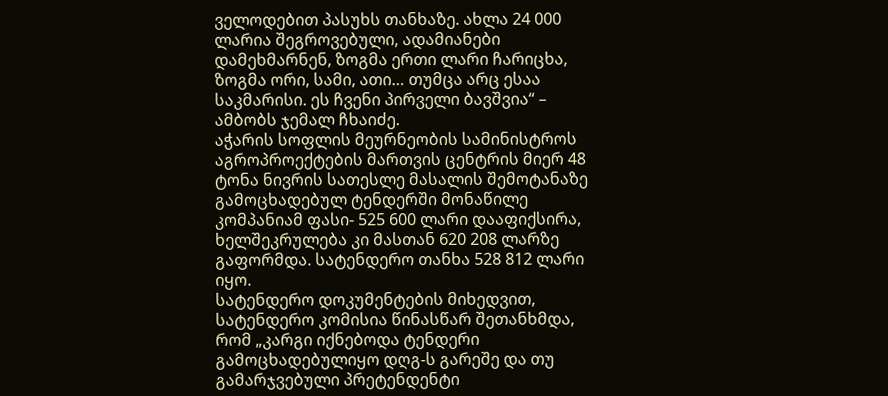ველოდებით პასუხს თანხაზე. ახლა 24 000 ლარია შეგროვებული, ადამიანები დამეხმარნენ, ზოგმა ერთი ლარი ჩარიცხა, ზოგმა ორი, სამი, ათი… თუმცა არც ესაა საკმარისი. ეს ჩვენი პირველი ბავშვია“ – ამბობს ჯემალ ჩხაიძე.
აჭარის სოფლის მეურნეობის სამინისტროს აგროპროექტების მართვის ცენტრის მიერ 48 ტონა ნივრის სათესლე მასალის შემოტანაზე გამოცხადებულ ტენდერში მონაწილე კომპანიამ ფასი- 525 600 ლარი დააფიქსირა, ხელშეკრულება კი მასთან 620 208 ლარზე გაფორმდა. სატენდერო თანხა 528 812 ლარი იყო.
სატენდერო დოკუმენტების მიხედვით, სატენდერო კომისია წინასწარ შეთანხმდა, რომ „კარგი იქნებოდა ტენდერი გამოცხადებულიყო დღგ-ს გარეშე და თუ გამარჯვებული პრეტენდენტი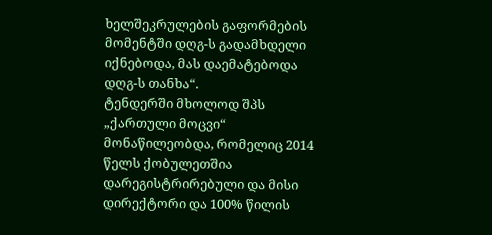ხელშეკრულების გაფორმების მომენტში დღგ-ს გადამხდელი იქნებოდა, მას დაემატებოდა დღგ-ს თანხა“.
ტენდერში მხოლოდ შპს „ქართული მოცვი“ მონაწილეობდა, რომელიც 2014 წელს ქობულეთშია დარეგისტრირებული და მისი დირექტორი და 100% წილის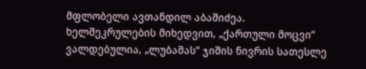მფლობელი ავთანდილ აბაშიძეა.
ხელშეკრულების მიხედვით, „ქართული მოცვი“ ვალდებულია, „ლუბაშას“ ჯიშის ნივრის სათესლე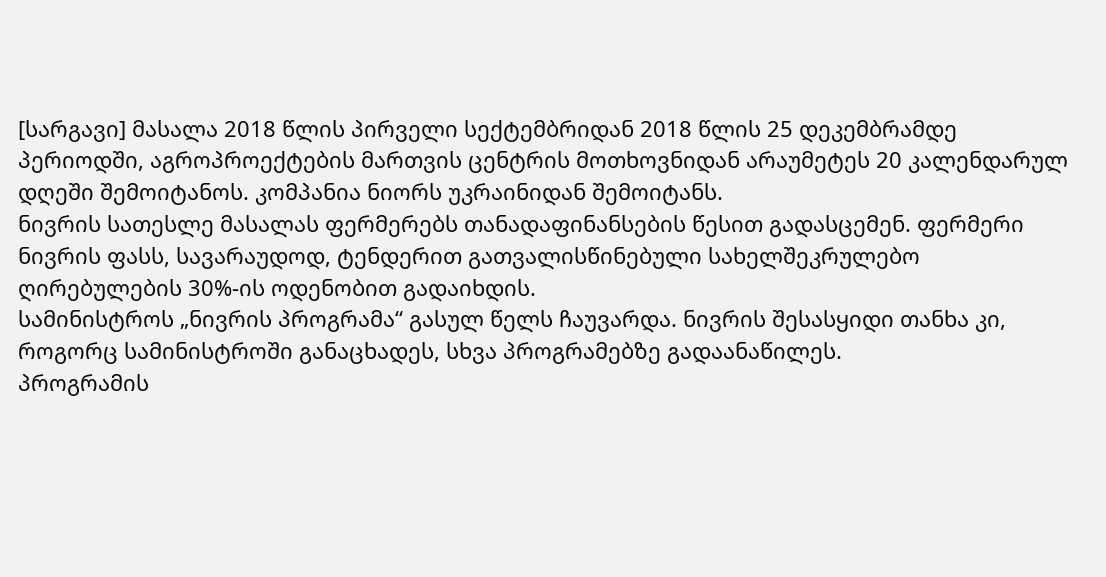[სარგავი] მასალა 2018 წლის პირველი სექტემბრიდან 2018 წლის 25 დეკემბრამდე პერიოდში, აგროპროექტების მართვის ცენტრის მოთხოვნიდან არაუმეტეს 20 კალენდარულ დღეში შემოიტანოს. კომპანია ნიორს უკრაინიდან შემოიტანს.
ნივრის სათესლე მასალას ფერმერებს თანადაფინანსების წესით გადასცემენ. ფერმერი ნივრის ფასს, სავარაუდოდ, ტენდერით გათვალისწინებული სახელშეკრულებო ღირებულების 30%-ის ოდენობით გადაიხდის.
სამინისტროს „ნივრის პროგრამა“ გასულ წელს ჩაუვარდა. ნივრის შესასყიდი თანხა კი, როგორც სამინისტროში განაცხადეს, სხვა პროგრამებზე გადაანაწილეს.
პროგრამის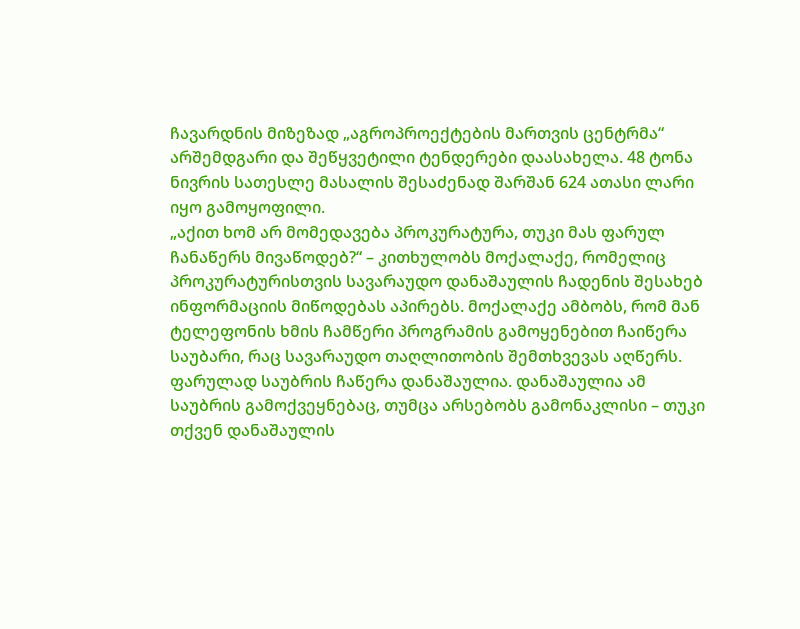ჩავარდნის მიზეზად „აგროპროექტების მართვის ცენტრმა“ არშემდგარი და შეწყვეტილი ტენდერები დაასახელა. 48 ტონა ნივრის სათესლე მასალის შესაძენად შარშან 624 ათასი ლარი იყო გამოყოფილი.
„აქით ხომ არ მომედავება პროკურატურა, თუკი მას ფარულ ჩანაწერს მივაწოდებ?“ – კითხულობს მოქალაქე, რომელიც პროკურატურისთვის სავარაუდო დანაშაულის ჩადენის შესახებ ინფორმაციის მიწოდებას აპირებს. მოქალაქე ამბობს, რომ მან ტელეფონის ხმის ჩამწერი პროგრამის გამოყენებით ჩაიწერა საუბარი, რაც სავარაუდო თაღლითობის შემთხვევას აღწერს.
ფარულად საუბრის ჩაწერა დანაშაულია. დანაშაულია ამ საუბრის გამოქვეყნებაც, თუმცა არსებობს გამონაკლისი – თუკი თქვენ დანაშაულის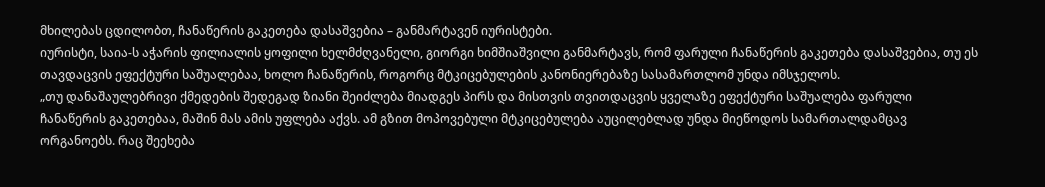მხილებას ცდილობთ, ჩანაწერის გაკეთება დასაშვებია – განმარტავენ იურისტები.
იურისტი, საია-ს აჭარის ფილიალის ყოფილი ხელმძღვანელი, გიორგი ხიმშიაშვილი განმარტავს, რომ ფარული ჩანაწერის გაკეთება დასაშვებია, თუ ეს თავდაცვის ეფექტური საშუალებაა, ხოლო ჩანაწერის, როგორც მტკიცებულების კანონიერებაზე სასამართლომ უნდა იმსჯელოს.
„თუ დანაშაულებრივი ქმედების შედეგად ზიანი შეიძლება მიადგეს პირს და მისთვის თვითდაცვის ყველაზე ეფექტური საშუალება ფარული ჩანაწერის გაკეთებაა, მაშინ მას ამის უფლება აქვს. ამ გზით მოპოვებული მტკიცებულება აუცილებლად უნდა მიეწოდოს სამართალდამცავ ორგანოებს. რაც შეეხება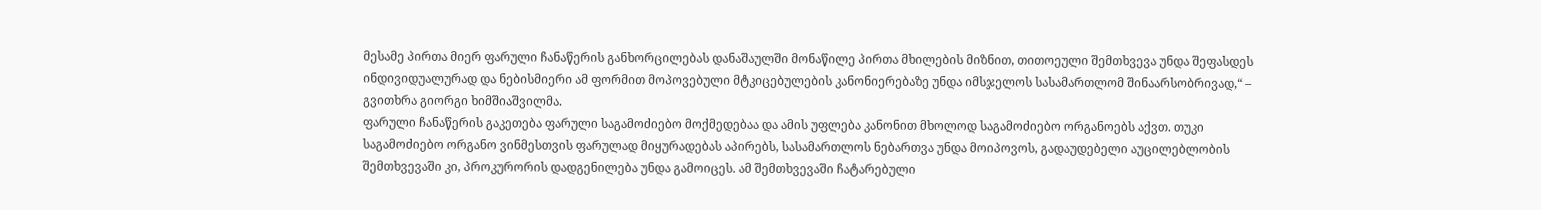მესამე პირთა მიერ ფარული ჩანაწერის განხორცილებას დანაშაულში მონაწილე პირთა მხილების მიზნით, თითოეული შემთხვევა უნდა შეფასდეს ინდივიდუალურად და ნებისმიერი ამ ფორმით მოპოვებული მტკიცებულების კანონიერებაზე უნდა იმსჯელოს სასამართლომ შინაარსობრივად,“ – გვითხრა გიორგი ხიმშიაშვილმა.
ფარული ჩანაწერის გაკეთება ფარული საგამოძიებო მოქმედებაა და ამის უფლება კანონით მხოლოდ საგამოძიებო ორგანოებს აქვთ. თუკი საგამოძიებო ორგანო ვინმესთვის ფარულად მიყურადებას აპირებს, სასამართლოს ნებართვა უნდა მოიპოვოს, გადაუდებელი აუცილებლობის შემთხვევაში კი, პროკურორის დადგენილება უნდა გამოიცეს. ამ შემთხვევაში ჩატარებული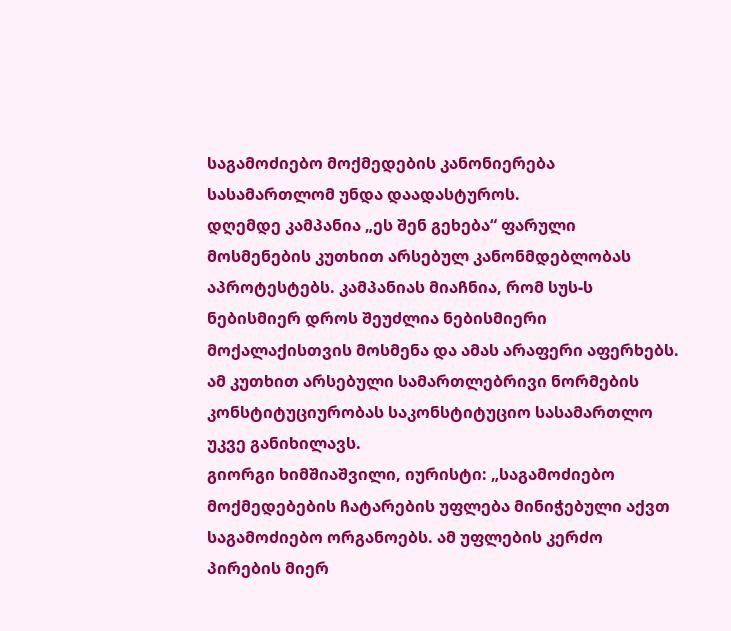საგამოძიებო მოქმედების კანონიერება სასამართლომ უნდა დაადასტუროს.
დღემდე კამპანია „ეს შენ გეხება“ ფარული მოსმენების კუთხით არსებულ კანონმდებლობას აპროტესტებს. კამპანიას მიაჩნია, რომ სუს-ს ნებისმიერ დროს შეუძლია ნებისმიერი მოქალაქისთვის მოსმენა და ამას არაფერი აფერხებს. ამ კუთხით არსებული სამართლებრივი ნორმების კონსტიტუციურობას საკონსტიტუციო სასამართლო უკვე განიხილავს.
გიორგი ხიმშიაშვილი, იურისტი: „საგამოძიებო მოქმედებების ჩატარების უფლება მინიჭებული აქვთ საგამოძიებო ორგანოებს. ამ უფლების კერძო პირების მიერ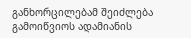განხორცილებამ შეიძლება გამოიწვიოს ადამიანის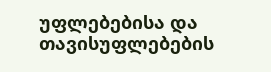უფლებებისა და თავისუფლებების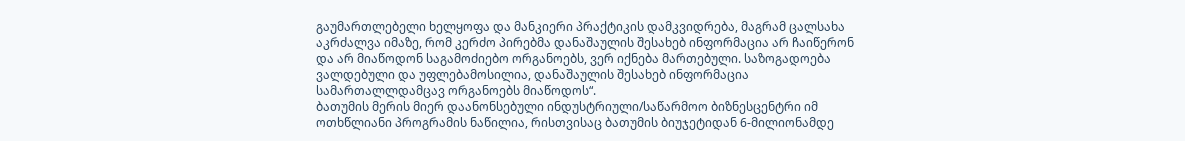გაუმართლებელი ხელყოფა და მანკიერი პრაქტიკის დამკვიდრება, მაგრამ ცალსახა აკრძალვა იმაზე, რომ კერძო პირებმა დანაშაულის შესახებ ინფორმაცია არ ჩაიწერონ და არ მიაწოდონ საგამოძიებო ორგანოებს, ვერ იქნება მართებული. საზოგადოება ვალდებული და უფლებამოსილია, დანაშაულის შესახებ ინფორმაცია სამართალლდამცავ ორგანოებს მიაწოდოს“.
ბათუმის მერის მიერ დაანონსებული ინდუსტრიული/საწარმოო ბიზნესცენტრი იმ ოთხწლიანი პროგრამის ნაწილია, რისთვისაც ბათუმის ბიუჯეტიდან 6-მილიონამდე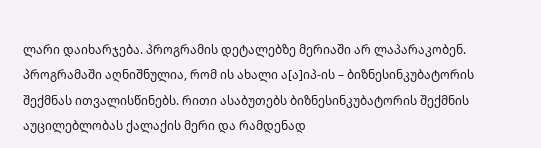ლარი დაიხარჯება. პროგრამის დეტალებზე მერიაში არ ლაპარაკობენ. პროგრამაში აღნიშნულია, რომ ის ახალი ა[ა]იპ-ის – ბიზნესინკუბატორის შექმნას ითვალისწინებს. რითი ასაბუთებს ბიზნესინკუბატორის შექმნის აუცილებლობას ქალაქის მერი და რამდენად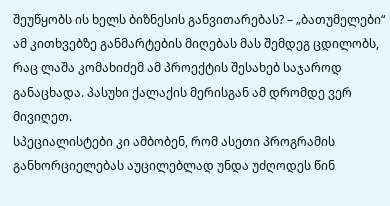შეუწყობს ის ხელს ბიზნესის განვითარებას? – „ბათუმელები“ ამ კითხვებზე განმარტების მიღებას მას შემდეგ ცდილობს, რაც ლაშა კომახიძემ ამ პროექტის შესახებ საჯაროდ განაცხადა. პასუხი ქალაქის მერისგან ამ დრომდე ვერ მივიღეთ.
სპეციალისტები კი ამბობენ, რომ ასეთი პროგრამის განხორციელებას აუცილებლად უნდა უძღოდეს წინ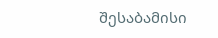შესაბამისი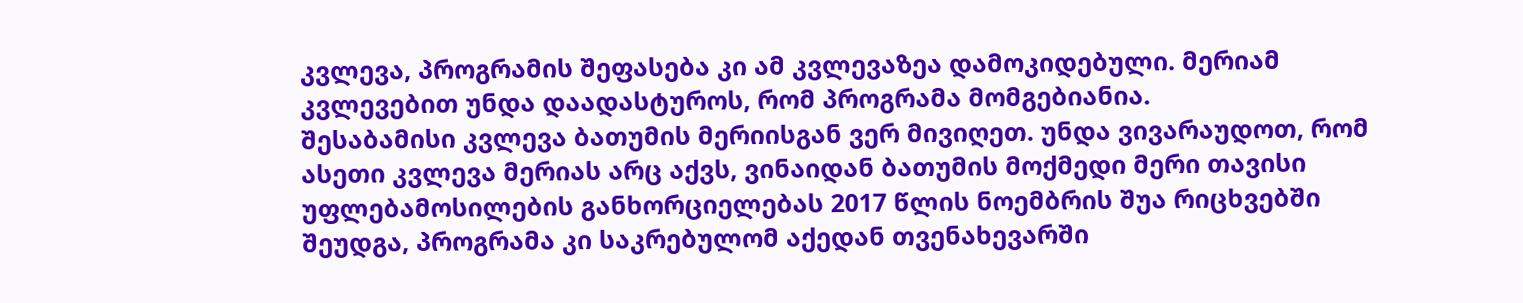კვლევა, პროგრამის შეფასება კი ამ კვლევაზეა დამოკიდებული. მერიამ კვლევებით უნდა დაადასტუროს, რომ პროგრამა მომგებიანია.
შესაბამისი კვლევა ბათუმის მერიისგან ვერ მივიღეთ. უნდა ვივარაუდოთ, რომ ასეთი კვლევა მერიას არც აქვს, ვინაიდან ბათუმის მოქმედი მერი თავისი უფლებამოსილების განხორციელებას 2017 წლის ნოემბრის შუა რიცხვებში შეუდგა, პროგრამა კი საკრებულომ აქედან თვენახევარში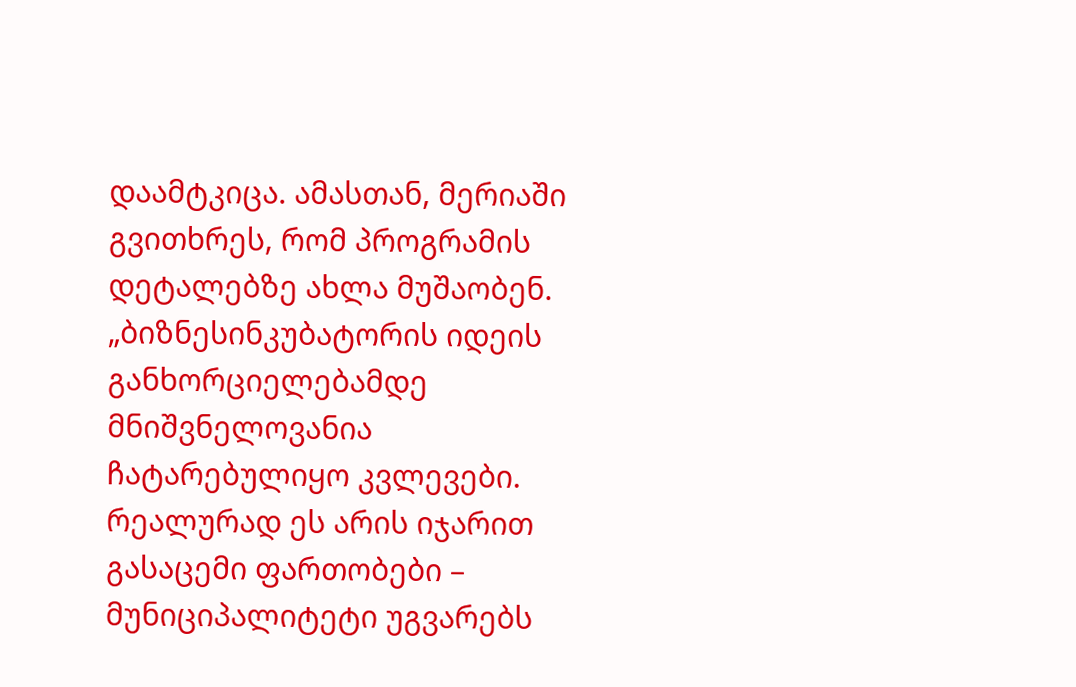დაამტკიცა. ამასთან, მერიაში გვითხრეს, რომ პროგრამის დეტალებზე ახლა მუშაობენ.
„ბიზნესინკუბატორის იდეის განხორციელებამდე მნიშვნელოვანია ჩატარებულიყო კვლევები. რეალურად ეს არის იჯარით გასაცემი ფართობები – მუნიციპალიტეტი უგვარებს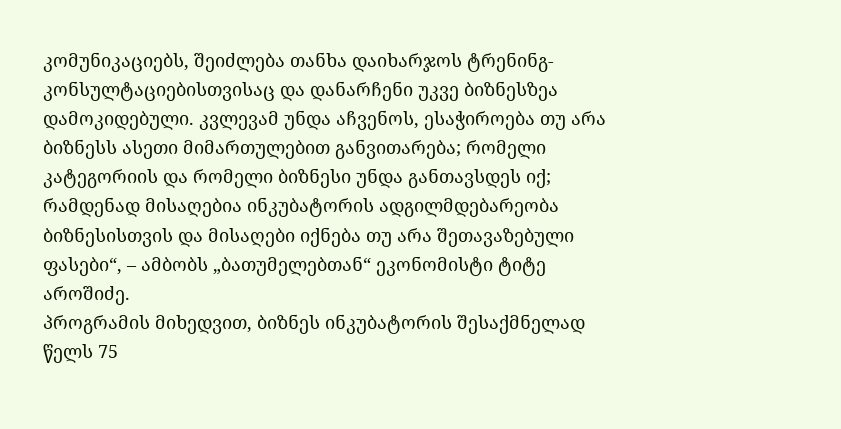კომუნიკაციებს, შეიძლება თანხა დაიხარჯოს ტრენინგ-კონსულტაციებისთვისაც და დანარჩენი უკვე ბიზნესზეა დამოკიდებული. კვლევამ უნდა აჩვენოს, ესაჭიროება თუ არა ბიზნესს ასეთი მიმართულებით განვითარება; რომელი კატეგორიის და რომელი ბიზნესი უნდა განთავსდეს იქ; რამდენად მისაღებია ინკუბატორის ადგილმდებარეობა ბიზნესისთვის და მისაღები იქნება თუ არა შეთავაზებული ფასები“, – ამბობს „ბათუმელებთან“ ეკონომისტი ტიტე აროშიძე.
პროგრამის მიხედვით, ბიზნეს ინკუბატორის შესაქმნელად წელს 75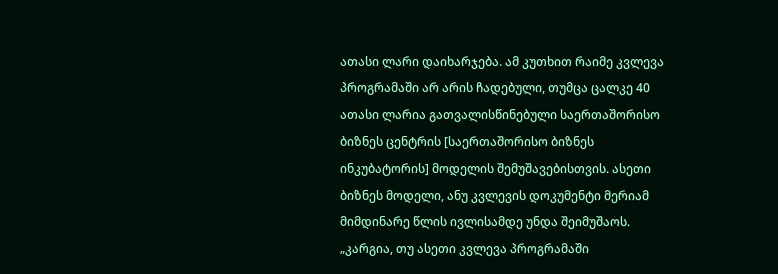ათასი ლარი დაიხარჯება. ამ კუთხით რაიმე კვლევა პროგრამაში არ არის ჩადებული, თუმცა ცალკე 40 ათასი ლარია გათვალისწინებული საერთაშორისო ბიზნეს ცენტრის [საერთაშორისო ბიზნეს ინკუბატორის] მოდელის შემუშავებისთვის. ასეთი ბიზნეს მოდელი, ანუ კვლევის დოკუმენტი მერიამ მიმდინარე წლის ივლისამდე უნდა შეიმუშაოს.
„კარგია, თუ ასეთი კვლევა პროგრამაში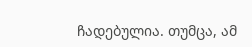ჩადებულია. თუმცა, ამ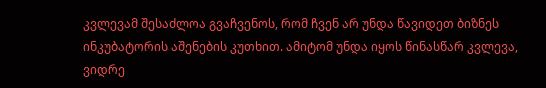კვლევამ შესაძლოა გვაჩვენოს, რომ ჩვენ არ უნდა წავიდეთ ბიზნეს ინკუბატორის აშენების კუთხით. ამიტომ უნდა იყოს წინასწარ კვლევა, ვიდრე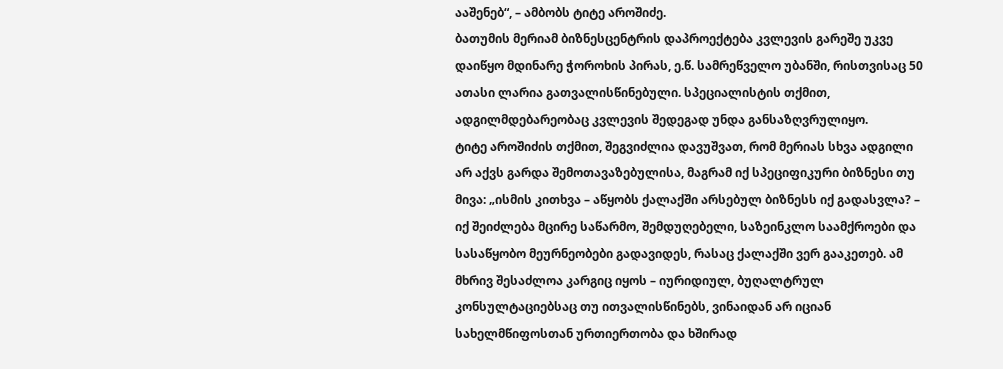ააშენებ“, – ამბობს ტიტე აროშიძე.
ბათუმის მერიამ ბიზნესცენტრის დაპროექტება კვლევის გარეშე უკვე დაიწყო მდინარე ჭოროხის პირას, ე.წ. სამრეწველო უბანში, რისთვისაც 50 ათასი ლარია გათვალისწინებული. სპეციალისტის თქმით, ადგილმდებარეობაც კვლევის შედეგად უნდა განსაზღვრულიყო.
ტიტე აროშიძის თქმით, შეგვიძლია დავუშვათ, რომ მერიას სხვა ადგილი არ აქვს გარდა შემოთავაზებულისა, მაგრამ იქ სპეციფიკური ბიზნესი თუ მივა: „ისმის კითხვა – აწყობს ქალაქში არსებულ ბიზნესს იქ გადასვლა? – იქ შეიძლება მცირე საწარმო, შემდუღებელი, საზეინკლო საამქროები და სასაწყობო მეურნეობები გადავიდეს, რასაც ქალაქში ვერ გააკეთებ. ამ მხრივ შესაძლოა კარგიც იყოს – იურიდიულ, ბუღალტრულ კონსულტაციებსაც თუ ითვალისწინებს, ვინაიდან არ იციან სახელმწიფოსთან ურთიერთობა და ხშირად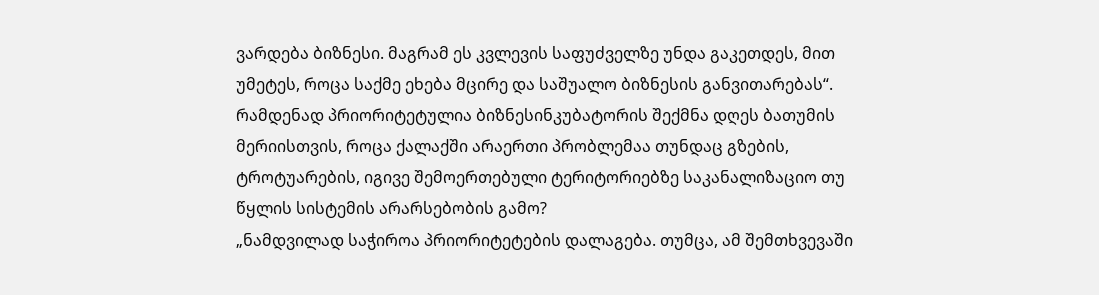ვარდება ბიზნესი. მაგრამ ეს კვლევის საფუძველზე უნდა გაკეთდეს, მით უმეტეს, როცა საქმე ეხება მცირე და საშუალო ბიზნესის განვითარებას“.
რამდენად პრიორიტეტულია ბიზნესინკუბატორის შექმნა დღეს ბათუმის მერიისთვის, როცა ქალაქში არაერთი პრობლემაა თუნდაც გზების, ტროტუარების, იგივე შემოერთებული ტერიტორიებზე საკანალიზაციო თუ წყლის სისტემის არარსებობის გამო?
„ნამდვილად საჭიროა პრიორიტეტების დალაგება. თუმცა, ამ შემთხვევაში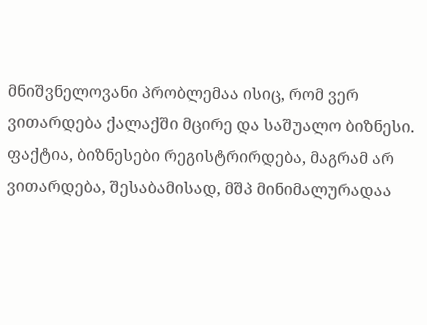მნიშვნელოვანი პრობლემაა ისიც, რომ ვერ ვითარდება ქალაქში მცირე და საშუალო ბიზნესი. ფაქტია, ბიზნესები რეგისტრირდება, მაგრამ არ ვითარდება, შესაბამისად, მშპ მინიმალურადაა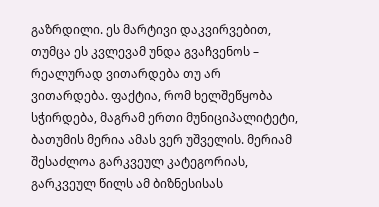გაზრდილი. ეს მარტივი დაკვირვებით, თუმცა ეს კვლევამ უნდა გვაჩვენოს – რეალურად ვითარდება თუ არ ვითარდება. ფაქტია, რომ ხელშეწყობა სჭირდება, მაგრამ ერთი მუნიციპალიტეტი, ბათუმის მერია ამას ვერ უშველის. მერიამ შესაძლოა გარკვეულ კატეგორიას, გარკვეულ წილს ამ ბიზნესისას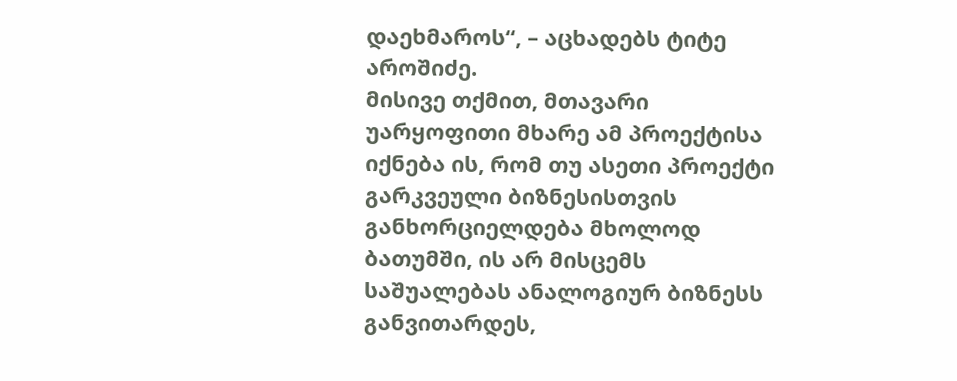დაეხმაროს“, – აცხადებს ტიტე აროშიძე.
მისივე თქმით, მთავარი უარყოფითი მხარე ამ პროექტისა იქნება ის, რომ თუ ასეთი პროექტი გარკვეული ბიზნესისთვის განხორციელდება მხოლოდ ბათუმში, ის არ მისცემს საშუალებას ანალოგიურ ბიზნესს განვითარდეს,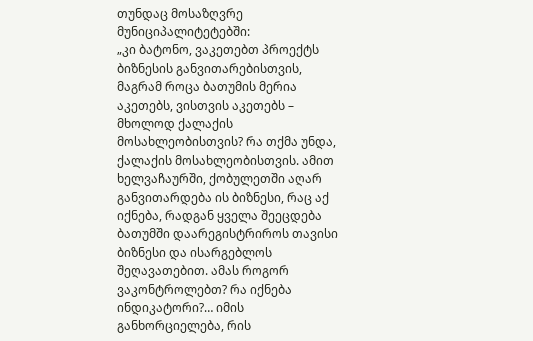თუნდაც მოსაზღვრე მუნიციპალიტეტებში:
„კი ბატონო, ვაკეთებთ პროექტს ბიზნესის განვითარებისთვის, მაგრამ როცა ბათუმის მერია აკეთებს, ვისთვის აკეთებს – მხოლოდ ქალაქის მოსახლეობისთვის? რა თქმა უნდა, ქალაქის მოსახლეობისთვის. ამით ხელვაჩაურში, ქობულეთში აღარ განვითარდება ის ბიზნესი, რაც აქ იქნება, რადგან ყველა შეეცდება ბათუმში დაარეგისტრიროს თავისი ბიზნესი და ისარგებლოს შეღავათებით. ამას როგორ ვაკონტროლებთ? რა იქნება ინდიკატორი?… იმის განხორციელება, რის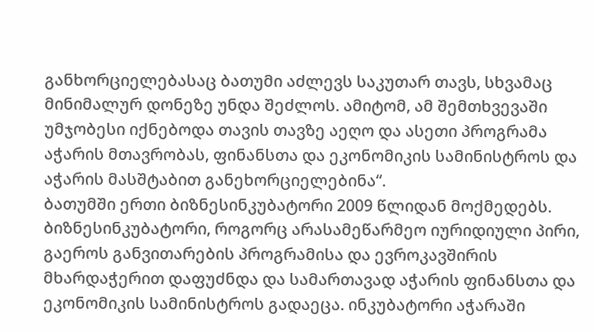განხორციელებასაც ბათუმი აძლევს საკუთარ თავს, სხვამაც მინიმალურ დონეზე უნდა შეძლოს. ამიტომ, ამ შემთხვევაში უმჯობესი იქნებოდა თავის თავზე აეღო და ასეთი პროგრამა აჭარის მთავრობას, ფინანსთა და ეკონომიკის სამინისტროს და აჭარის მასშტაბით განეხორციელებინა“.
ბათუმში ერთი ბიზნესინკუბატორი 2009 წლიდან მოქმედებს. ბიზნესინკუბატორი, როგორც არასამეწარმეო იურიდიული პირი, გაეროს განვითარების პროგრამისა და ევროკავშირის მხარდაჭერით დაფუძნდა და სამართავად აჭარის ფინანსთა და ეკონომიკის სამინისტროს გადაეცა. ინკუბატორი აჭარაში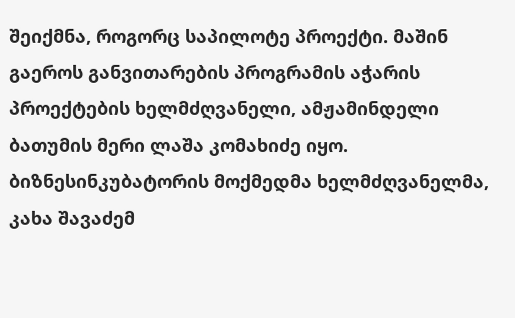შეიქმნა, როგორც საპილოტე პროექტი. მაშინ გაეროს განვითარების პროგრამის აჭარის პროექტების ხელმძღვანელი, ამჟამინდელი ბათუმის მერი ლაშა კომახიძე იყო.
ბიზნესინკუბატორის მოქმედმა ხელმძღვანელმა, კახა შავაძემ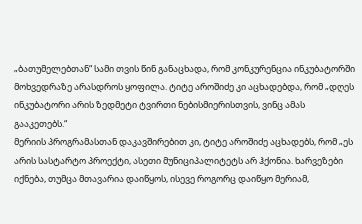„ბათუმელებთან“ სამი თვის წინ განაცხადა, რომ კონკურენცია ინკუბატორში მოხვედრაზე არასდროს ყოფილა. ტიტე აროშიძე კი აცხადებდა, რომ „დღეს ინკუბატორი არის ზედმეტი ტვირთი ნებისმიერისთვის, ვინც ამას გააკეთებს.“
მერიის პროგრამასთან დაკავშირებით კი, ტიტე აროშიძე აცხადებს, რომ „ეს არის სასტარტო პროექტი, ასეთი მუნიციპალიტეტს არ ჰქონია. ხარვეზები იქნება, თუმცა მთავარია დაიწყოს, ისევე როგორც დაიწყო მერიამ,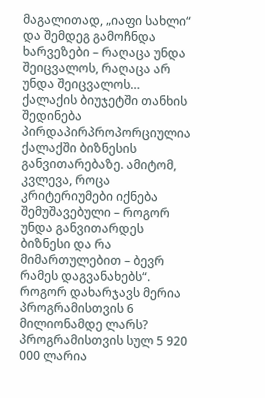მაგალითად, „იაფი სახლი“ და შემდეგ გამოჩნდა ხარვეზები – რაღაცა უნდა შეიცვალოს, რაღაცა არ უნდა შეიცვალოს… ქალაქის ბიუჯეტში თანხის შედინება პირდაპირპროპორციულია ქალაქში ბიზნესის განვითარებაზე. ამიტომ, კვლევა, როცა კრიტერიუმები იქნება შემუშავებული – როგორ უნდა განვითარდეს ბიზნესი და რა მიმართულებით – ბევრ რამეს დაგვანახებს“.
როგორ დახარჯავს მერია პროგრამისთვის 6 მილიონამდე ლარს?
პროგრამისთვის სულ 5 920 000 ლარია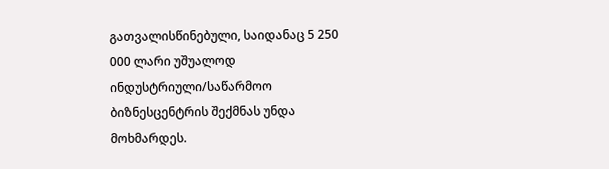გათვალისწინებული, საიდანაც 5 250 000 ლარი უშუალოდ ინდუსტრიული/საწარმოო ბიზნესცენტრის შექმნას უნდა მოხმარდეს.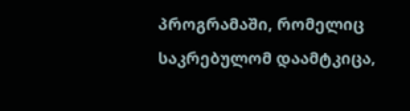პროგრამაში, რომელიც საკრებულომ დაამტკიცა,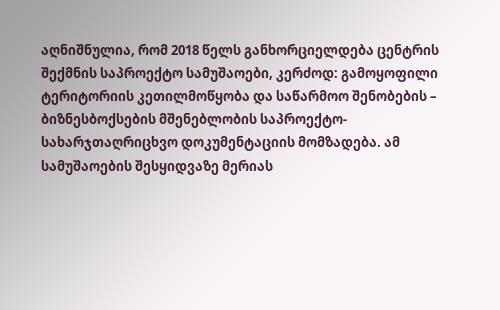აღნიშნულია, რომ 2018 წელს განხორციელდება ცენტრის შექმნის საპროექტო სამუშაოები, კერძოდ: გამოყოფილი ტერიტორიის კეთილმოწყობა და საწარმოო შენობების – ბიზნესბოქსების მშენებლობის საპროექტო-სახარჯთაღრიცხვო დოკუმენტაციის მომზადება. ამ სამუშაოების შესყიდვაზე მერიას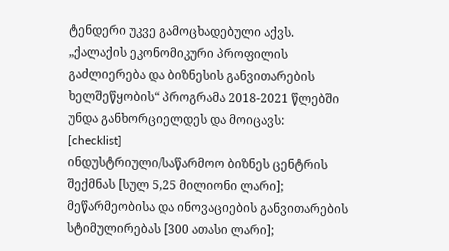ტენდერი უკვე გამოცხადებული აქვს.
„ქალაქის ეკონომიკური პროფილის გაძლიერება და ბიზნესის განვითარების ხელშეწყობის“ პროგრამა 2018-2021 წლებში უნდა განხორციელდეს და მოიცავს:
[checklist]
ინდუსტრიული/საწარმოო ბიზნეს ცენტრის შექმნას [სულ 5,25 მილიონი ლარი];
მეწარმეობისა და ინოვაციების განვითარების სტიმულირებას [300 ათასი ლარი];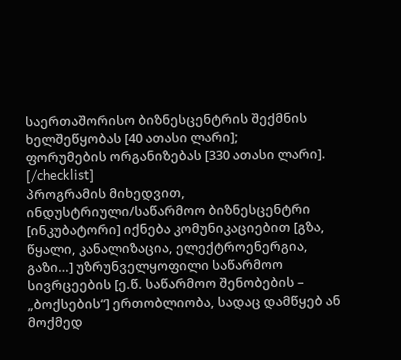საერთაშორისო ბიზნესცენტრის შექმნის ხელშეწყობას [40 ათასი ლარი];
ფორუმების ორგანიზებას [330 ათასი ლარი].
[/checklist]
პროგრამის მიხედვით, ინდუსტრიული/საწარმოო ბიზნესცენტრი [ინკუბატორი] იქნება კომუნიკაციებით [გზა, წყალი, კანალიზაცია, ელექტროენერგია, გაზი…] უზრუნველყოფილი საწარმოო სივრცეების [ე.წ. საწარმოო შენობების – „ბოქსების“] ერთობლიობა, სადაც დამწყებ ან მოქმედ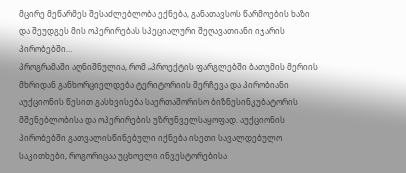მცირე მეწარმეს შესაძლებლობა ექნება, განათავსოს წარმოების ხაზი და შეუდგეს მის ოპერირებას სპეციალური შეღავათიანი იჯარის პირობებში…
პროგრამაში აღნიშნულია, რომ „პროექტის ფარგლებში ბათუმის მერიის მხრიდან განხორციელდება ტერიტორიის შერჩევა და პირობიანი აუქციონის წესით გასხვისება საერთაშორისო ბიზნესინკუბატორის მშენებლობისა და ოპერირების უზრუნველსაყოფად. აუქციონის პირობებში გათვალისწინებული იქნება ისეთი სავალდებულო საკითხები, როგორიცაა უცხოელი ინვესტორებისა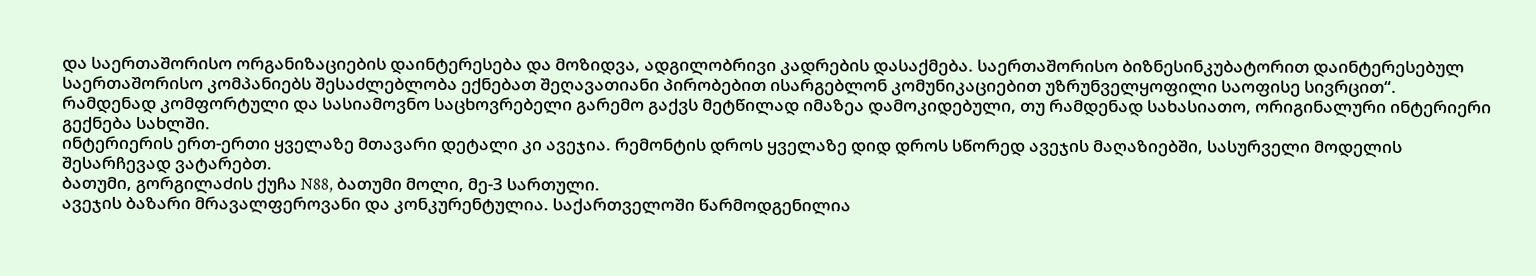და საერთაშორისო ორგანიზაციების დაინტერესება და მოზიდვა, ადგილობრივი კადრების დასაქმება. საერთაშორისო ბიზნესინკუბატორით დაინტერესებულ საერთაშორისო კომპანიებს შესაძლებლობა ექნებათ შეღავათიანი პირობებით ისარგებლონ კომუნიკაციებით უზრუნველყოფილი საოფისე სივრცით“.
რამდენად კომფორტული და სასიამოვნო საცხოვრებელი გარემო გაქვს მეტწილად იმაზეა დამოკიდებული, თუ რამდენად სახასიათო, ორიგინალური ინტერიერი გექნება სახლში.
ინტერიერის ერთ-ერთი ყველაზე მთავარი დეტალი კი ავეჯია. რემონტის დროს ყველაზე დიდ დროს სწორედ ავეჯის მაღაზიებში, სასურველი მოდელის შესარჩევად ვატარებთ.
ბათუმი, გორგილაძის ქუჩა N88, ბათუმი მოლი, მე-3 სართული.
ავეჯის ბაზარი მრავალფეროვანი და კონკურენტულია. საქართველოში წარმოდგენილია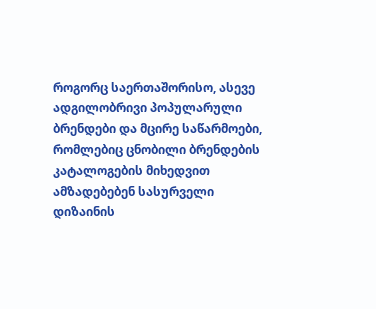როგორც საერთაშორისო, ასევე ადგილობრივი პოპულარული ბრენდები და მცირე საწარმოები, რომლებიც ცნობილი ბრენდების კატალოგების მიხედვით ამზადებებენ სასურველი დიზაინის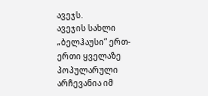ავეჯს.
ავეჯის სახლი „ბელჰაუსი“ ერთ-ერთი ყველაზე პოპულარული არჩევანია იმ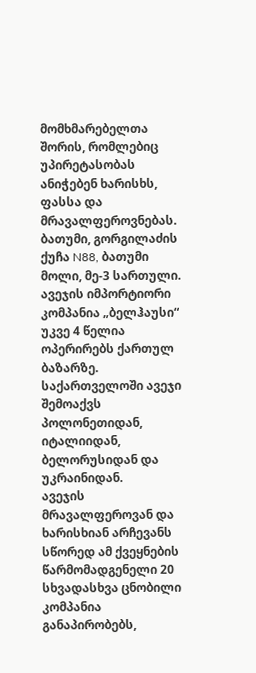მომხმარებელთა შორის, რომლებიც უპირეტასობას ანიჭებენ ხარისხს, ფასსა და მრავალფეროვნებას.
ბათუმი, გორგილაძის ქუჩა N88, ბათუმი მოლი, მე-3 სართული.
ავეჯის იმპორტიორი კომპანია „ბელჰაუსი“ უკვე 4 წელია ოპერირებს ქართულ ბაზარზე. საქართველოში ავეჯი შემოაქვს პოლონეთიდან, იტალიიდან, ბელორუსიდან და უკრაინიდან.
ავეჯის მრავალფეროვან და ხარისხიან არჩევანს სწორედ ამ ქვეყნების წარმომადგენელი 20 სხვადასხვა ცნობილი კომპანია განაპირობებს,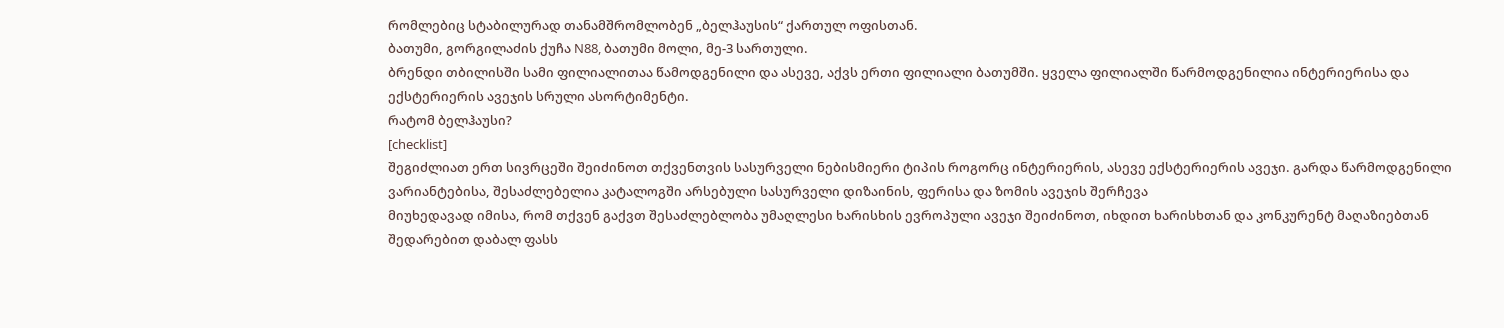რომლებიც სტაბილურად თანამშრომლობენ „ბელჰაუსის“ ქართულ ოფისთან.
ბათუმი, გორგილაძის ქუჩა N88, ბათუმი მოლი, მე-3 სართული.
ბრენდი თბილისში სამი ფილიალითაა წამოდგენილი და ასევე, აქვს ერთი ფილიალი ბათუმში. ყველა ფილიალში წარმოდგენილია ინტერიერისა და ექსტერიერის ავეჯის სრული ასორტიმენტი.
რატომ ბელჰაუსი?
[checklist]
შეგიძლიათ ერთ სივრცეში შეიძინოთ თქვენთვის სასურველი ნებისმიერი ტიპის როგორც ინტერიერის, ასევე ექსტერიერის ავეჯი. გარდა წარმოდგენილი ვარიანტებისა, შესაძლებელია კატალოგში არსებული სასურველი დიზაინის, ფერისა და ზომის ავეჯის შერჩევა
მიუხედავად იმისა, რომ თქვენ გაქვთ შესაძლებლობა უმაღლესი ხარისხის ევროპული ავეჯი შეიძინოთ, იხდით ხარისხთან და კონკურენტ მაღაზიებთან შედარებით დაბალ ფასს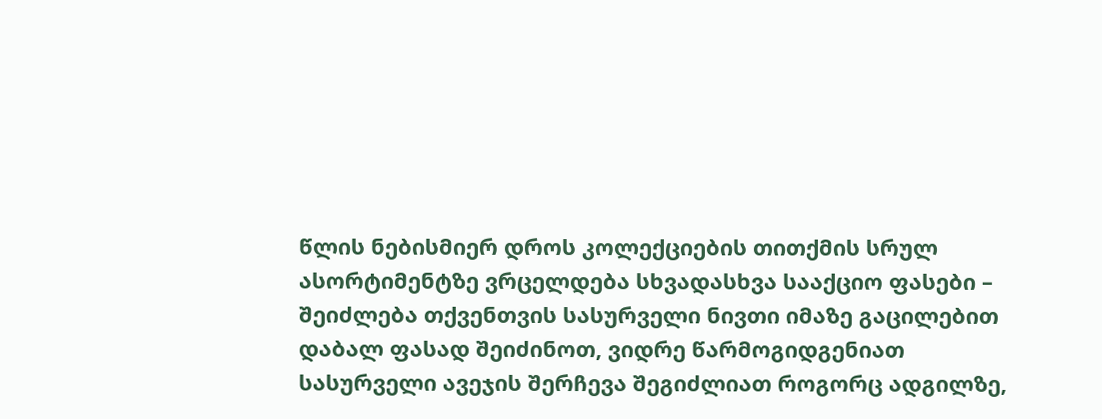წლის ნებისმიერ დროს კოლექციების თითქმის სრულ ასორტიმენტზე ვრცელდება სხვადასხვა სააქციო ფასები – შეიძლება თქვენთვის სასურველი ნივთი იმაზე გაცილებით დაბალ ფასად შეიძინოთ, ვიდრე წარმოგიდგენიათ
სასურველი ავეჯის შერჩევა შეგიძლიათ როგორც ადგილზე,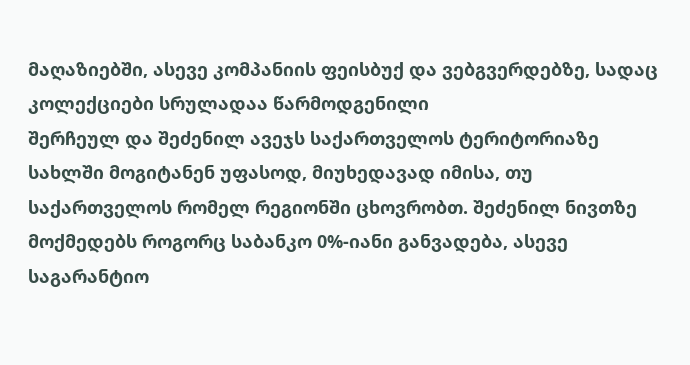მაღაზიებში, ასევე კომპანიის ფეისბუქ და ვებგვერდებზე, სადაც კოლექციები სრულადაა წარმოდგენილი
შერჩეულ და შეძენილ ავეჯს საქართველოს ტერიტორიაზე სახლში მოგიტანენ უფასოდ, მიუხედავად იმისა, თუ საქართველოს რომელ რეგიონში ცხოვრობთ. შეძენილ ნივთზე მოქმედებს როგორც საბანკო 0%-იანი განვადება, ასევე საგარანტიო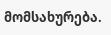მომსახურება.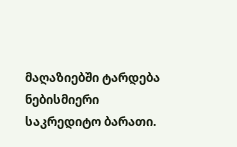მაღაზიებში ტარდება ნებისმიერი საკრედიტო ბარათი.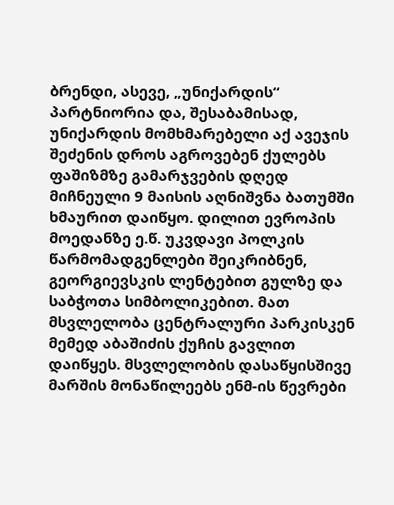ბრენდი, ასევე, „უნიქარდის“ პარტნიორია და, შესაბამისად, უნიქარდის მომხმარებელი აქ ავეჯის შეძენის დროს აგროვებენ ქულებს
ფაშიზმზე გამარჯვების დღედ მიჩნეული 9 მაისის აღნიშვნა ბათუმში ხმაურით დაიწყო. დილით ევროპის მოედანზე ე.წ. უკვდავი პოლკის წარმომადგენლები შეიკრიბნენ, გეორგიევსკის ლენტებით გულზე და საბჭოთა სიმბოლიკებით. მათ მსვლელობა ცენტრალური პარკისკენ მემედ აბაშიძის ქუჩის გავლით დაიწყეს. მსვლელობის დასაწყისშივე მარშის მონაწილეებს ენმ-ის წევრები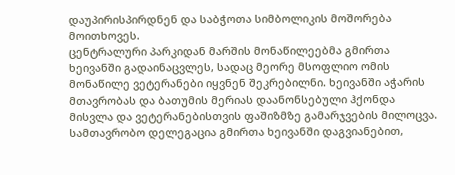დაუპირისპირდნენ და საბჭოთა სიმბოლიკის მოშორება მოითხოვეს.
ცენტრალური პარკიდან მარშის მონაწილეებმა გმირთა ხეივანში გადაინაცვლეს, სადაც მეორე მსოფლიო ომის მონაწილე ვეტერანები იყვნენ შეკრებილნი. ხეივანში აჭარის მთავრობას და ბათუმის მერიას დაანონსებული ჰქონდა მისვლა და ვეტერანებისთვის ფაშიზმზე გამარჯვების მილოცვა. სამთავრობო დელეგაცია გმირთა ხეივანში დაგვიანებით,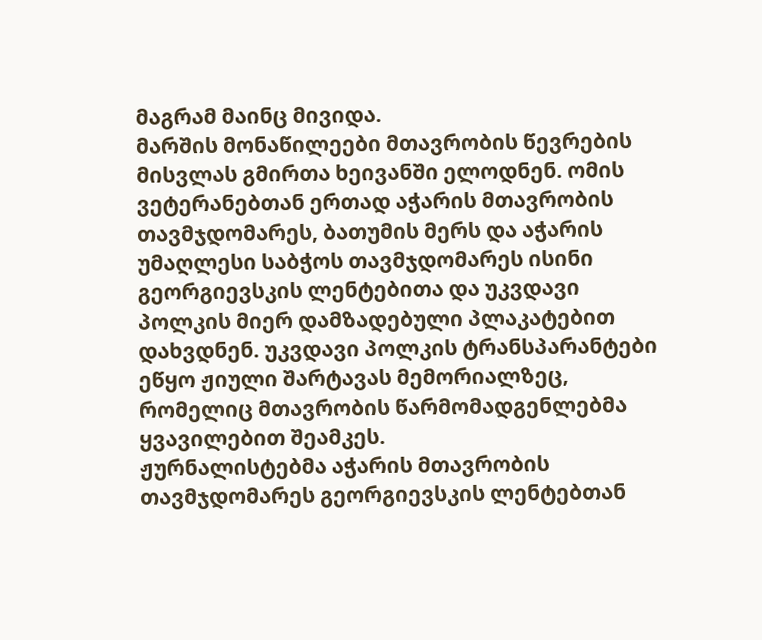მაგრამ მაინც მივიდა.
მარშის მონაწილეები მთავრობის წევრების მისვლას გმირთა ხეივანში ელოდნენ. ომის ვეტერანებთან ერთად აჭარის მთავრობის თავმჯდომარეს, ბათუმის მერს და აჭარის უმაღლესი საბჭოს თავმჯდომარეს ისინი გეორგიევსკის ლენტებითა და უკვდავი პოლკის მიერ დამზადებული პლაკატებით დახვდნენ. უკვდავი პოლკის ტრანსპარანტები ეწყო ჟიული შარტავას მემორიალზეც, რომელიც მთავრობის წარმომადგენლებმა ყვავილებით შეამკეს.
ჟურნალისტებმა აჭარის მთავრობის თავმჯდომარეს გეორგიევსკის ლენტებთან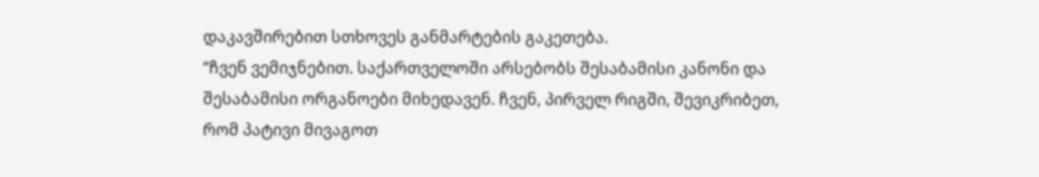დაკავშირებით სთხოვეს განმარტების გაკეთება.
“ჩვენ ვემიჯნებით. საქართველოში არსებობს შესაბამისი კანონი და შესაბამისი ორგანოები მიხედავენ. ჩვენ, პირველ რიგში, შევიკრიბეთ, რომ პატივი მივაგოთ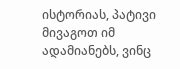ისტორიას, პატივი მივაგოთ იმ ადამიანებს, ვინც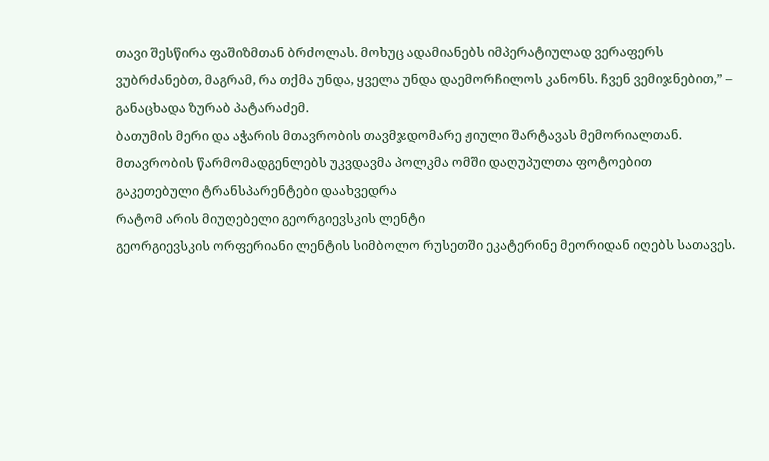თავი შესწირა ფაშიზმთან ბრძოლას. მოხუც ადამიანებს იმპერატიულად ვერაფერს ვუბრძანებთ, მაგრამ, რა თქმა უნდა, ყველა უნდა დაემორჩილოს კანონს. ჩვენ ვემიჯნებით,” – განაცხადა ზურაბ პატარაძემ.
ბათუმის მერი და აჭარის მთავრობის თავმჯდომარე ჟიული შარტავას მემორიალთან. მთავრობის წარმომადგენლებს უკვდავმა პოლკმა ომში დაღუპულთა ფოტოებით გაკეთებული ტრანსპარენტები დაახვედრა
რატომ არის მიუღებელი გეორგიევსკის ლენტი
გეორგიევსკის ორფერიანი ლენტის სიმბოლო რუსეთში ეკატერინე მეორიდან იღებს სათავეს.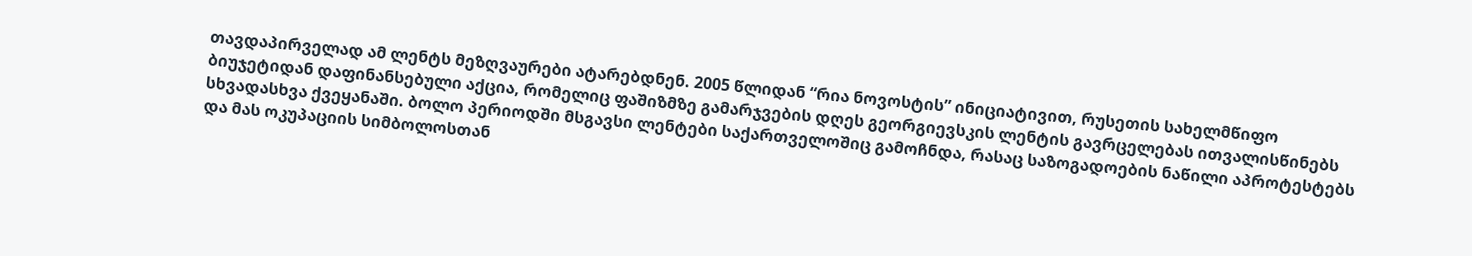თავდაპირველად ამ ლენტს მეზღვაურები ატარებდნენ. 2005 წლიდან “რია ნოვოსტის” ინიციატივით, რუსეთის სახელმწიფო ბიუჯეტიდან დაფინანსებული აქცია, რომელიც ფაშიზმზე გამარჯვების დღეს გეორგიევსკის ლენტის გავრცელებას ითვალისწინებს სხვადასხვა ქვეყანაში. ბოლო პერიოდში მსგავსი ლენტები საქართველოშიც გამოჩნდა, რასაც საზოგადოების ნაწილი აპროტესტებს და მას ოკუპაციის სიმბოლოსთან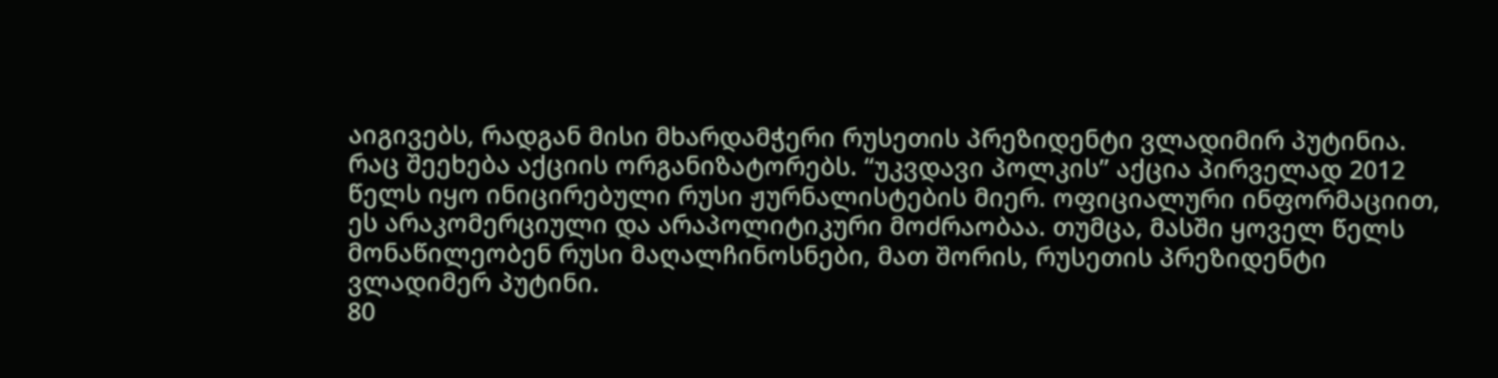აიგივებს, რადგან მისი მხარდამჭერი რუსეთის პრეზიდენტი ვლადიმირ პუტინია.
რაც შეეხება აქციის ორგანიზატორებს. “უკვდავი პოლკის” აქცია პირველად 2012 წელს იყო ინიცირებული რუსი ჟურნალისტების მიერ. ოფიციალური ინფორმაციით, ეს არაკომერციული და არაპოლიტიკური მოძრაობაა. თუმცა, მასში ყოველ წელს მონაწილეობენ რუსი მაღალჩინოსნები, მათ შორის, რუსეთის პრეზიდენტი ვლადიმერ პუტინი.
80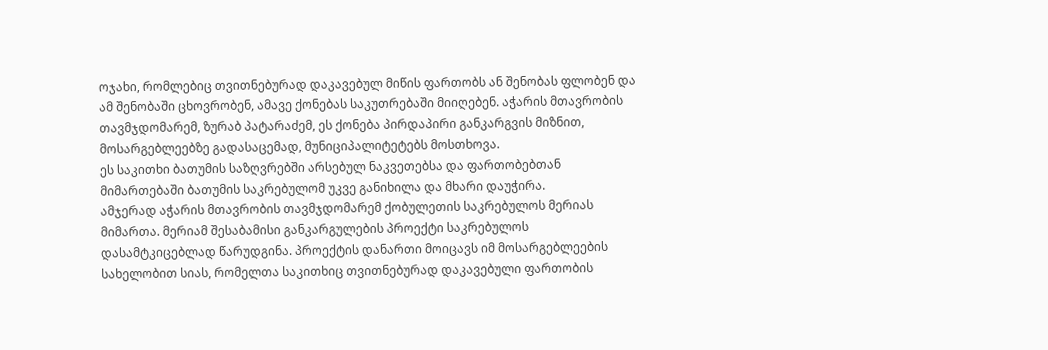ოჯახი, რომლებიც თვითნებურად დაკავებულ მიწის ფართობს ან შენობას ფლობენ და ამ შენობაში ცხოვრობენ, ამავე ქონებას საკუთრებაში მიიღებენ. აჭარის მთავრობის თავმჯდომარემ, ზურაბ პატარაძემ, ეს ქონება პირდაპირი განკარგვის მიზნით, მოსარგებლეებზე გადასაცემად, მუნიციპალიტეტებს მოსთხოვა.
ეს საკითხი ბათუმის საზღვრებში არსებულ ნაკვეთებსა და ფართობებთან მიმართებაში ბათუმის საკრებულომ უკვე განიხილა და მხარი დაუჭირა.
ამჯერად აჭარის მთავრობის თავმჯდომარემ ქობულეთის საკრებულოს მერიას მიმართა. მერიამ შესაბამისი განკარგულების პროექტი საკრებულოს დასამტკიცებლად წარუდგინა. პროექტის დანართი მოიცავს იმ მოსარგებლეების სახელობით სიას, რომელთა საკითხიც თვითნებურად დაკავებული ფართობის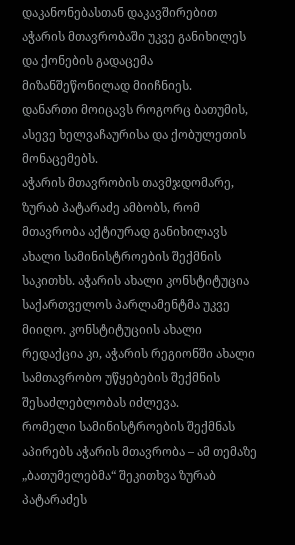დაკანონებასთან დაკავშირებით აჭარის მთავრობაში უკვე განიხილეს და ქონების გადაცემა მიზანშეწონილად მიიჩნიეს.
დანართი მოიცავს როგორც ბათუმის, ასევე ხელვაჩაურისა და ქობულეთის მონაცემებს.
აჭარის მთავრობის თავმჯდომარე, ზურაბ პატარაძე ამბობს, რომ მთავრობა აქტიურად განიხილავს ახალი სამინისტროების შექმნის საკითხს. აჭარის ახალი კონსტიტუცია საქართველოს პარლამენტმა უკვე მიიღო. კონსტიტუციის ახალი რედაქცია კი, აჭარის რეგიონში ახალი სამთავრობო უწყებების შექმნის შესაძლებლობას იძლევა.
რომელი სამინისტროების შექმნას აპირებს აჭარის მთავრობა – ამ თემაზე „ბათუმელებმა“ შეკითხვა ზურაბ პატარაძეს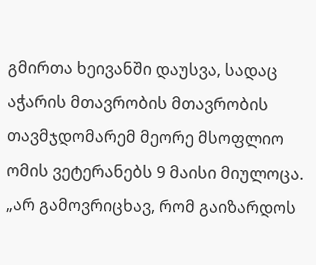გმირთა ხეივანში დაუსვა, სადაც აჭარის მთავრობის მთავრობის თავმჯდომარემ მეორე მსოფლიო ომის ვეტერანებს 9 მაისი მიულოცა.
„არ გამოვრიცხავ, რომ გაიზარდოს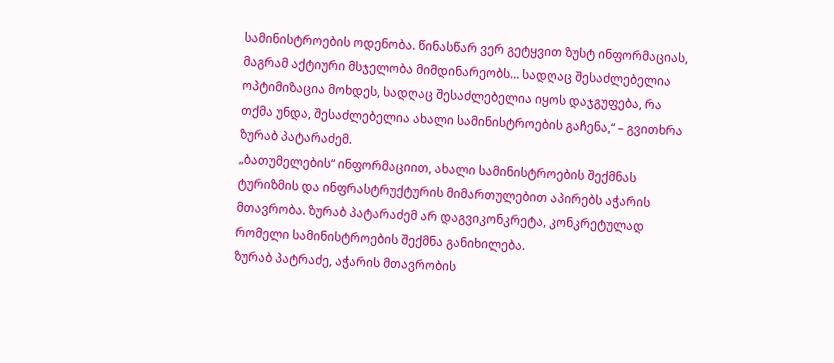სამინისტროების ოდენობა. წინასწარ ვერ გეტყვით ზუსტ ინფორმაციას, მაგრამ აქტიური მსჯელობა მიმდინარეობს… სადღაც შესაძლებელია ოპტიმიზაცია მოხდეს, სადღაც შესაძლებელია იყოს დაჯგუფება, რა თქმა უნდა, შესაძლებელია ახალი სამინისტროების გაჩენა,“ – გვითხრა ზურაბ პატარაძემ.
„ბათუმელების“ ინფორმაციით, ახალი სამინისტროების შექმნას ტურიზმის და ინფრასტრუქტურის მიმართულებით აპირებს აჭარის მთავრობა. ზურაბ პატარაძემ არ დაგვიკონკრეტა, კონკრეტულად რომელი სამინისტროების შექმნა განიხილება.
ზურაბ პატრაძე, აჭარის მთავრობის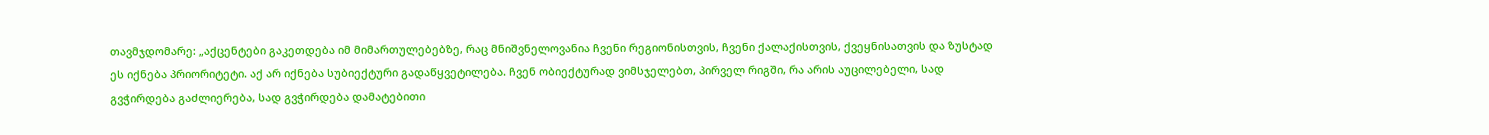თავმჯდომარე: „აქცენტები გაკეთდება იმ მიმართულებებზე, რაც მნიშვნელოვანია ჩვენი რეგიონისთვის, ჩვენი ქალაქისთვის, ქვეყნისათვის და ზუსტად ეს იქნება პრიორიტეტი. აქ არ იქნება სუბიექტური გადაწყვეტილება. ჩვენ ობიექტურად ვიმსჯელებთ, პირველ რიგში, რა არის აუცილებელი, სად გვჭირდება გაძლიერება, სად გვჭირდება დამატებითი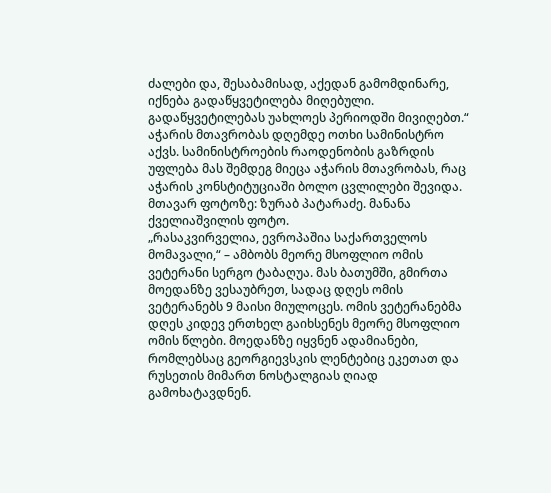ძალები და, შესაბამისად, აქედან გამომდინარე, იქნება გადაწყვეტილება მიღებული. გადაწყვეტილებას უახლოეს პერიოდში მივიღებთ.“
აჭარის მთავრობას დღემდე ოთხი სამინისტრო აქვს. სამინისტროების რაოდენობის გაზრდის უფლება მას შემდეგ მიეცა აჭარის მთავრობას, რაც აჭარის კონსტიტუციაში ბოლო ცვლილები შევიდა.
მთავარ ფოტოზე: ზურაბ პატარაძე. მანანა ქველიაშვილის ფოტო.
„რასაკვირველია, ევროპაშია საქართველოს მომავალი,“ – ამბობს მეორე მსოფლიო ომის ვეტერანი სერგო ტაბაღუა. მას ბათუმში, გმირთა მოედანზე ვესაუბრეთ, სადაც დღეს ომის ვეტერანებს 9 მაისი მიულოცეს. ომის ვეტერანებმა დღეს კიდევ ერთხელ გაიხსენეს მეორე მსოფლიო ომის წლები. მოედანზე იყვნენ ადამიანები, რომლებსაც გეორგიევსკის ლენტებიც ეკეთათ და რუსეთის მიმართ ნოსტალგიას ღიად გამოხატავდნენ.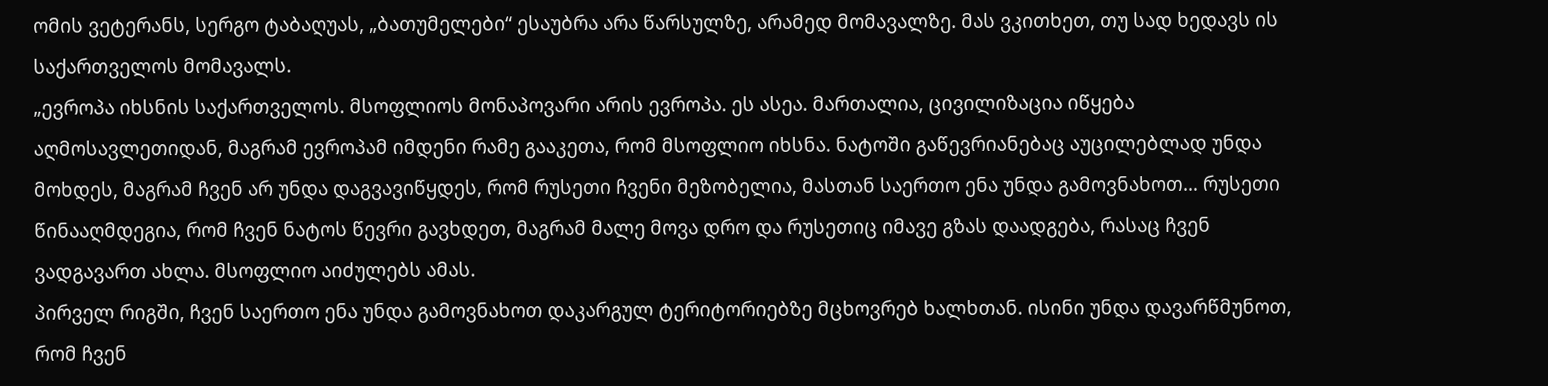ომის ვეტერანს, სერგო ტაბაღუას, „ბათუმელები“ ესაუბრა არა წარსულზე, არამედ მომავალზე. მას ვკითხეთ, თუ სად ხედავს ის საქართველოს მომავალს.
„ევროპა იხსნის საქართველოს. მსოფლიოს მონაპოვარი არის ევროპა. ეს ასეა. მართალია, ცივილიზაცია იწყება აღმოსავლეთიდან, მაგრამ ევროპამ იმდენი რამე გააკეთა, რომ მსოფლიო იხსნა. ნატოში გაწევრიანებაც აუცილებლად უნდა მოხდეს, მაგრამ ჩვენ არ უნდა დაგვავიწყდეს, რომ რუსეთი ჩვენი მეზობელია, მასთან საერთო ენა უნდა გამოვნახოთ… რუსეთი წინააღმდეგია, რომ ჩვენ ნატოს წევრი გავხდეთ, მაგრამ მალე მოვა დრო და რუსეთიც იმავე გზას დაადგება, რასაც ჩვენ ვადგავართ ახლა. მსოფლიო აიძულებს ამას.
პირველ რიგში, ჩვენ საერთო ენა უნდა გამოვნახოთ დაკარგულ ტერიტორიებზე მცხოვრებ ხალხთან. ისინი უნდა დავარწმუნოთ, რომ ჩვენ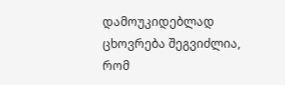დამოუკიდებლად ცხოვრება შეგვიძლია, რომ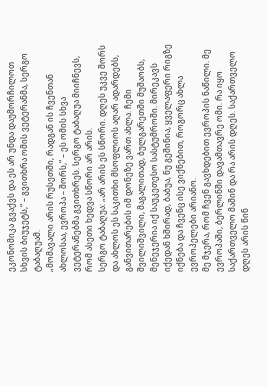ეკონომიკა გვაქვს და ეს არ უნდა დაუმორჩილოთ სხვის ბიუჯეტს,“ – გვითხრა ომის ვეტერანმა, სერგო ტაბაღუამ.
„მომავალი არის რუსეთში, რადგან ის ჩვენთან ახლოსაა, ევროპა – შორს,“ – ეს ომის სხვა ვეტერანებმა გვითხრეს. სერგო ტაბაღუა მიიჩნევს, რომ ასეთი ხედვა სწორი არ არის.
სერგო ტაბაღუა: „არ არის ეს სწორი. დღეს უკვე შორს და ახლოს ეს საკითხი მსოფლიოს აღარ ადარდებს, განვითარების იმ დონეზე ვართ ახლა. ჩემი შვილიშვილი, მაგალითად, ბულგარეთში მუშაობს, მენეჯერია იქ საუკეთესო სასტუმროში. მირეკავს იქედან ხშირად, ბაბუა, ნუ გეშინია, ყველაფერი რიგზე იქნება და ჩვენც ისე ვიქნებით, როგორც ახლა ევროპელები არიანო.
მე მჯერა, რომ ჩვენ გავხდებით ევროპის ნაწილი. მე ევროპაში, ბერლინში დავამთავრე ომი. რა იყო საქართველო მაშინ და რა არის დღეს. საქართველო დღეს არის წინ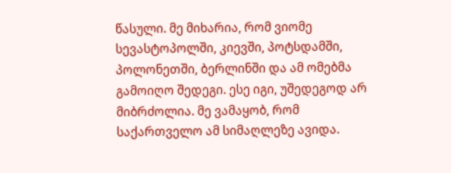წასული. მე მიხარია, რომ ვიომე სევასტოპოლში, კიევში, პოტსდამში, პოლონეთში, ბერლინში და ამ ომებმა გამოიღო შედეგი. ესე იგი, უშედეგოდ არ მიბრძოლია. მე ვამაყობ, რომ საქართველო ამ სიმაღლეზე ავიდა.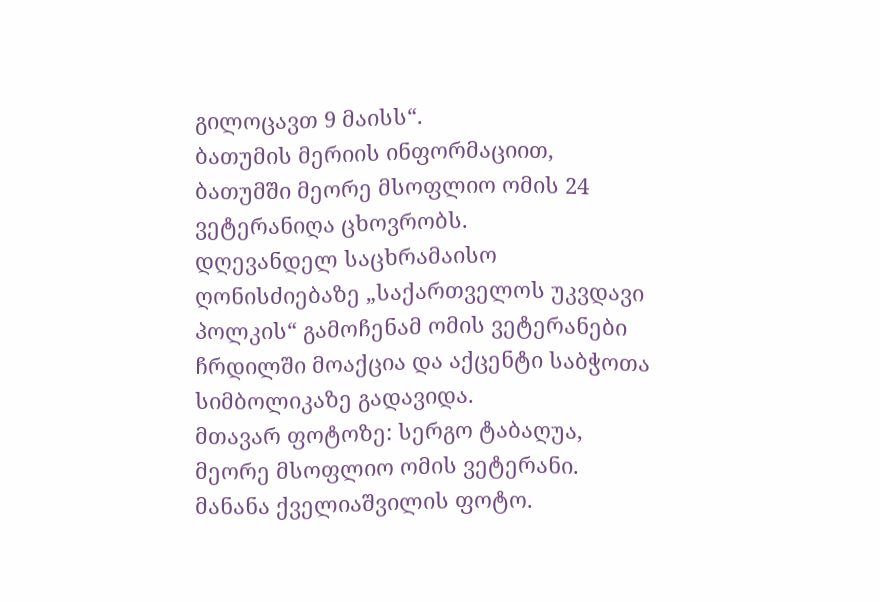გილოცავთ 9 მაისს“.
ბათუმის მერიის ინფორმაციით, ბათუმში მეორე მსოფლიო ომის 24 ვეტერანიღა ცხოვრობს.
დღევანდელ საცხრამაისო ღონისძიებაზე „საქართველოს უკვდავი პოლკის“ გამოჩენამ ომის ვეტერანები ჩრდილში მოაქცია და აქცენტი საბჭოთა სიმბოლიკაზე გადავიდა.
მთავარ ფოტოზე: სერგო ტაბაღუა, მეორე მსოფლიო ომის ვეტერანი. მანანა ქველიაშვილის ფოტო.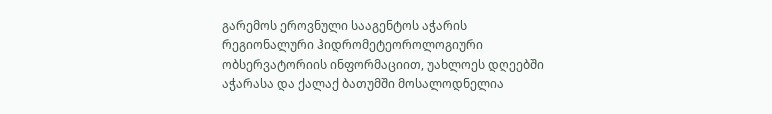გარემოს ეროვნული სააგენტოს აჭარის რეგიონალური ჰიდრომეტეოროლოგიური ობსერვატორიის ინფორმაციით, უახლოეს დღეებში აჭარასა და ქალაქ ბათუმში მოსალოდნელია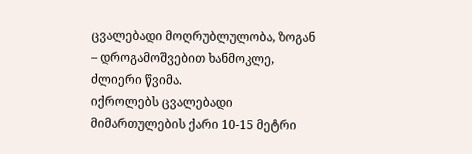ცვალებადი მოღრუბლულობა, ზოგან – დროგამოშვებით ხანმოკლე, ძლიერი წვიმა.
იქროლებს ცვალებადი მიმართულების ქარი 10-15 მეტრი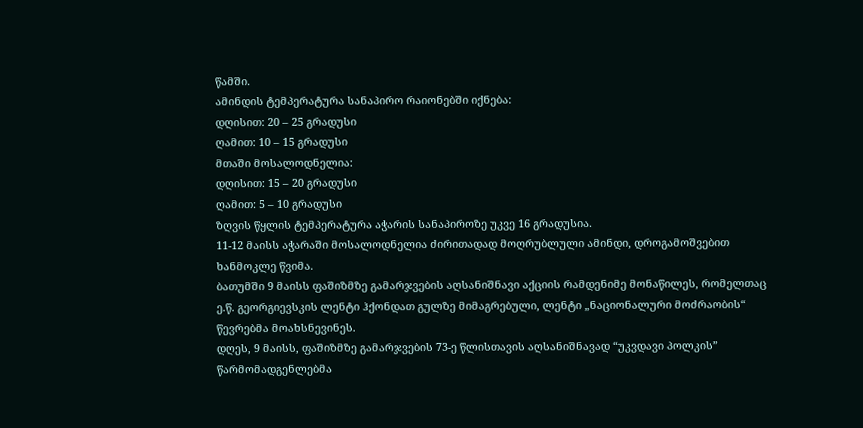წამში.
ამინდის ტემპერატურა სანაპირო რაიონებში იქნება:
დღისით: 20 – 25 გრადუსი
ღამით: 10 – 15 გრადუსი
მთაში მოსალოდნელია:
დღისით: 15 – 20 გრადუსი
ღამით: 5 – 10 გრადუსი
ზღვის წყლის ტემპერატურა აჭარის სანაპიროზე უკვე 16 გრადუსია.
11-12 მაისს აჭარაში მოსალოდნელია ძირითადად მოღრუბლული ამინდი, დროგამოშვებით ხანმოკლე წვიმა.
ბათუმში 9 მაისს ფაშიზმზე გამარჯვების აღსანიშნავი აქციის რამდენიმე მონაწილეს, რომელთაც ე.წ. გეორგიევსკის ლენტი ჰქონდათ გულზე მიმაგრებული, ლენტი „ნაციონალური მოძრაობის“ წევრებმა მოახსნევინეს.
დღეს, 9 მაისს, ფაშიზმზე გამარჯვების 73-ე წლისთავის აღსანიშნავად “უკვდავი პოლკის” წარმომადგენლებმა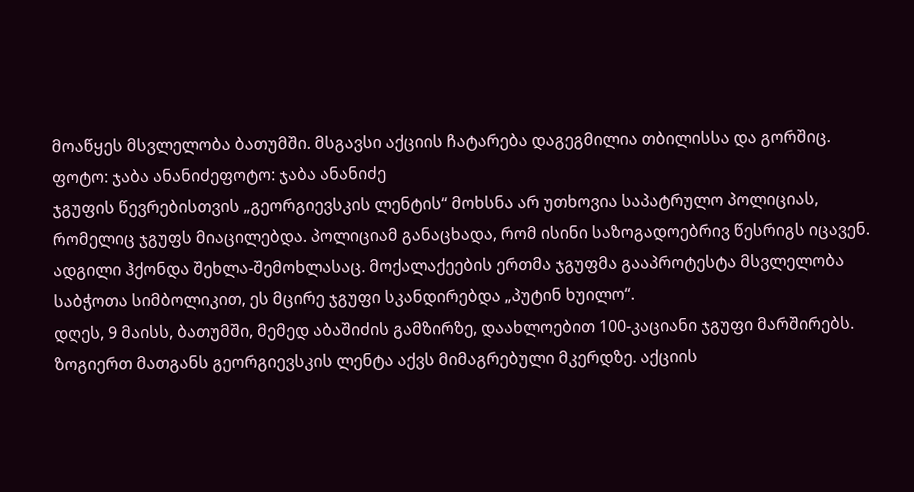მოაწყეს მსვლელობა ბათუმში. მსგავსი აქციის ჩატარება დაგეგმილია თბილისსა და გორშიც.
ფოტო: ჯაბა ანანიძეფოტო: ჯაბა ანანიძე
ჯგუფის წევრებისთვის „გეორგიევსკის ლენტის“ მოხსნა არ უთხოვია საპატრულო პოლიციას, რომელიც ჯგუფს მიაცილებდა. პოლიციამ განაცხადა, რომ ისინი საზოგადოებრივ წესრიგს იცავენ.
ადგილი ჰქონდა შეხლა-შემოხლასაც. მოქალაქეების ერთმა ჯგუფმა გააპროტესტა მსვლელობა საბჭოთა სიმბოლიკით, ეს მცირე ჯგუფი სკანდირებდა „პუტინ ხუილო“.
დღეს, 9 მაისს, ბათუმში, მემედ აბაშიძის გამზირზე, დაახლოებით 100-კაციანი ჯგუფი მარშირებს. ზოგიერთ მათგანს გეორგიევსკის ლენტა აქვს მიმაგრებული მკერდზე. აქციის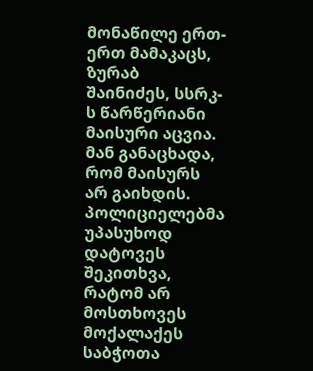მონაწილე ერთ-ერთ მამაკაცს, ზურაბ შაინიძეს, სსრკ-ს წარწერიანი მაისური აცვია. მან განაცხადა, რომ მაისურს არ გაიხდის.
პოლიციელებმა უპასუხოდ დატოვეს შეკითხვა, რატომ არ მოსთხოვეს მოქალაქეს საბჭოთა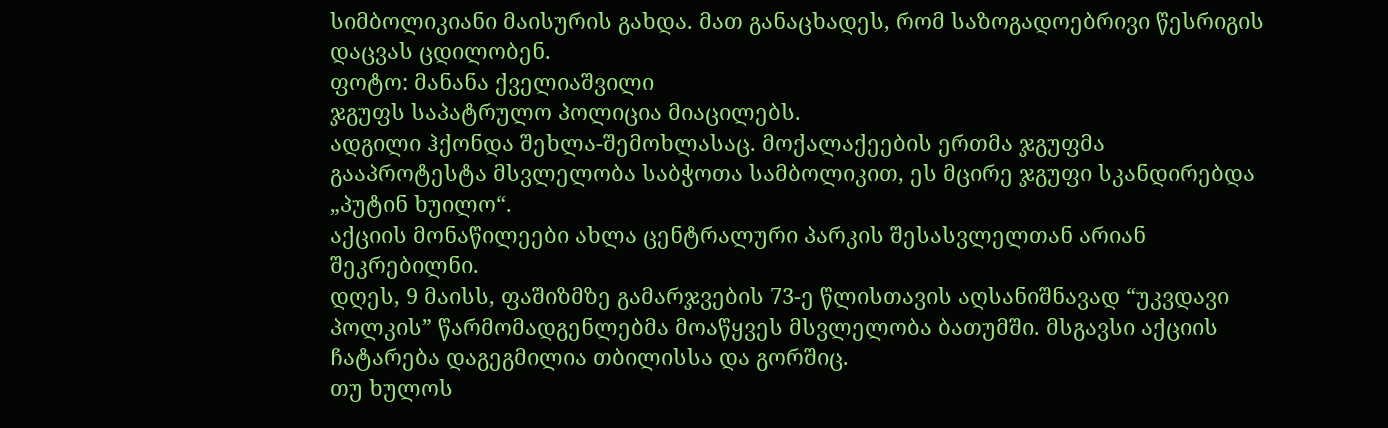სიმბოლიკიანი მაისურის გახდა. მათ განაცხადეს, რომ საზოგადოებრივი წესრიგის დაცვას ცდილობენ.
ფოტო: მანანა ქველიაშვილი
ჯგუფს საპატრულო პოლიცია მიაცილებს.
ადგილი ჰქონდა შეხლა-შემოხლასაც. მოქალაქეების ერთმა ჯგუფმა გააპროტესტა მსვლელობა საბჭოთა სამბოლიკით, ეს მცირე ჯგუფი სკანდირებდა „პუტინ ხუილო“.
აქციის მონაწილეები ახლა ცენტრალური პარკის შესასვლელთან არიან შეკრებილნი.
დღეს, 9 მაისს, ფაშიზმზე გამარჯვების 73-ე წლისთავის აღსანიშნავად “უკვდავი პოლკის” წარმომადგენლებმა მოაწყვეს მსვლელობა ბათუმში. მსგავსი აქციის ჩატარება დაგეგმილია თბილისსა და გორშიც.
თუ ხულოს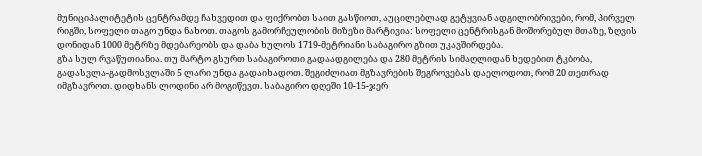მუნიციპალიტეტის ცენტრამდე ჩახვედით და ფიქრობთ საით გასწიოთ, აუცილებლად გეტყვიან ადგილობრივები, რომ, პირველ რიგში, სოფელი თაგო უნდა ნახოთ. თაგოს გამორჩეულობის მიზეზი მარტივია: სოფელი ცენტრისგან მოშორებულ მთაზე, ზღვის დონიდან 1000 მეტრზე მდებარეობს და დაბა ხულოს 1719-მეტრიანი საბაგირო გზით უკავშირდება.
გზა სულ რვაწუთიანია. თუ მარტო გსურთ საბაგიროთი გადაადგილება და 280 მეტრის სიმაღლიდან ხედებით ტკბობა, გადასვლა-გადმოსვლაში 5 ლარი უნდა გადაიხადოთ. შეგიძლიათ მგზავრების შეგროვებას დაელოდოთ, რომ 20 თეთრად იმგზავროთ. დიდხანს ლოდინი არ მოგიწევთ. საბაგირო დღეში 10-15-ჯერ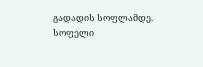გადადის სოფლამდე.
სოფელი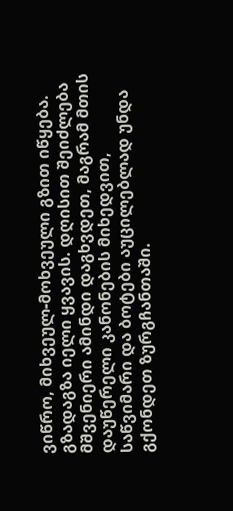ვიწრო, მიხვეულ-მოხვეული გზით იწყება. გზადაგზა იელი ყვავის. დღისით შეიძლება მშვენიერი ამინდი დაგხვდეთ, მაგრამ მთის დაუწერელი კანონების მიხედვით, საწვიმარი და ბოტები აუცილებლად უნდა გქონდეთ ზურგჩანთაში.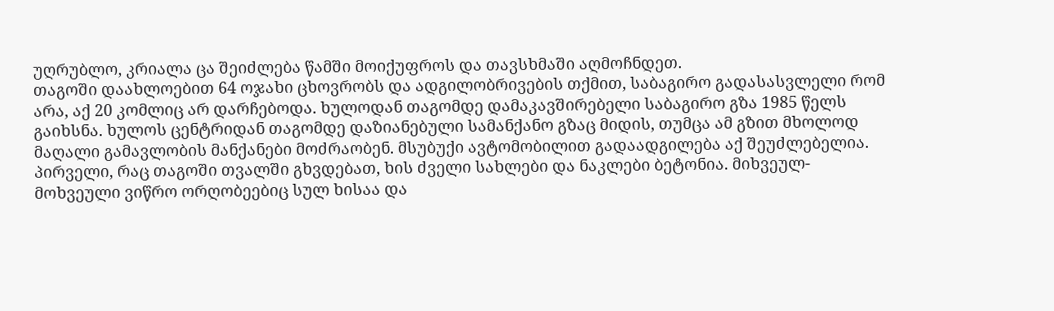უღრუბლო, კრიალა ცა შეიძლება წამში მოიქუფროს და თავსხმაში აღმოჩნდეთ.
თაგოში დაახლოებით 64 ოჯახი ცხოვრობს და ადგილობრივების თქმით, საბაგირო გადასასვლელი რომ არა, აქ 20 კომლიც არ დარჩებოდა. ხულოდან თაგომდე დამაკავშირებელი საბაგირო გზა 1985 წელს გაიხსნა. ხულოს ცენტრიდან თაგომდე დაზიანებული სამანქანო გზაც მიდის, თუმცა ამ გზით მხოლოდ მაღალი გამავლობის მანქანები მოძრაობენ. მსუბუქი ავტომობილით გადაადგილება აქ შეუძლებელია.
პირველი, რაც თაგოში თვალში გხვდებათ, ხის ძველი სახლები და ნაკლები ბეტონია. მიხვეულ-მოხვეული ვიწრო ორღობეებიც სულ ხისაა და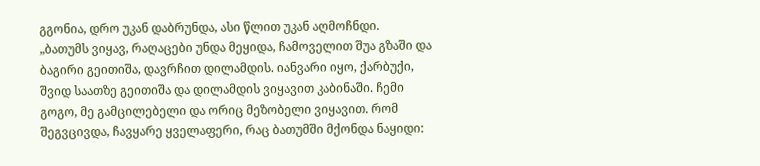გგონია, დრო უკან დაბრუნდა, ასი წლით უკან აღმოჩნდი.
„ბათუმს ვიყავ, რაღაცები უნდა მეყიდა, ჩამოველით შუა გზაში და ბაგირი გეითიშა, დავრჩით დილამდის. იანვარი იყო, ქარბუქი, შვიდ საათზე გეითიშა და დილამდის ვიყავით კაბინაში. ჩემი გოგო, მე გამცილებელი და ორიც მეზობელი ვიყავით. რომ შეგვცივდა, ჩავყარე ყველაფერი, რაც ბათუმში მქონდა ნაყიდი: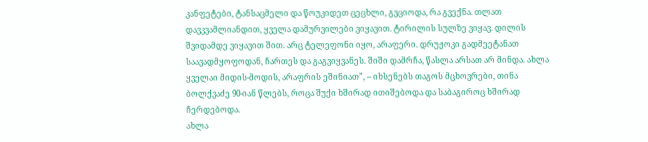კანფეტები, ტანსაცმელი და წოუკიდეთ ცეცხლი, გვციოდა, რა გვექნა. თლათ დავკვამლიანდით, ყველა დამურვილები ვიყავით. ტირილის სულზე ვიყავ. დილის შვიდამდე ვიყავით შით. არც ტელეფონი იყო, არაფერი. დრუჟოკი გადმეეტანათ საავადმყოფოდან, ჩართეს და გაგვიყვანეს. შიში დამრჩა, წასლა არსათ არ მინდა. ახლა ყველაი მიდის-მოდის, არაფრის ეშინიათ”, – იხსენებს თაგოს მცხოვრები, თინა ბოლქვაძე 90-იან წლებს, როცა შუქი ხშირად ითიშებოდა და საბაგიროც ხშირად ჩერდებოდა.
ახლა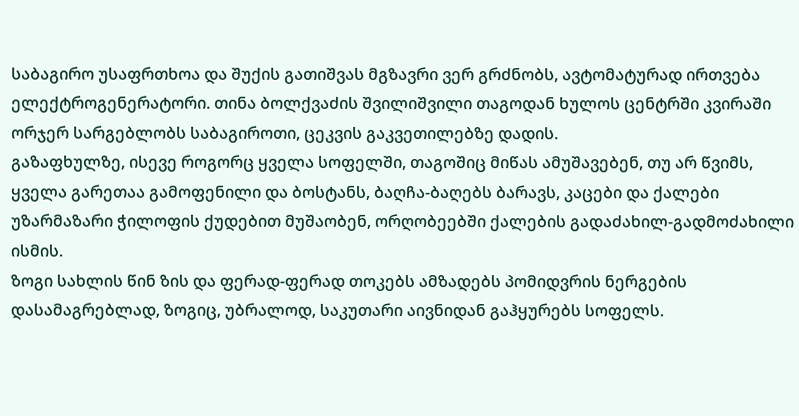საბაგირო უსაფრთხოა და შუქის გათიშვას მგზავრი ვერ გრძნობს, ავტომატურად ირთვება ელექტროგენერატორი. თინა ბოლქვაძის შვილიშვილი თაგოდან ხულოს ცენტრში კვირაში ორჯერ სარგებლობს საბაგიროთი, ცეკვის გაკვეთილებზე დადის.
გაზაფხულზე, ისევე როგორც ყველა სოფელში, თაგოშიც მიწას ამუშავებენ, თუ არ წვიმს, ყველა გარეთაა გამოფენილი და ბოსტანს, ბაღჩა-ბაღებს ბარავს, კაცები და ქალები უზარმაზარი ჭილოფის ქუდებით მუშაობენ, ორღობეებში ქალების გადაძახილ-გადმოძახილი ისმის.
ზოგი სახლის წინ ზის და ფერად-ფერად თოკებს ამზადებს პომიდვრის ნერგების დასამაგრებლად, ზოგიც, უბრალოდ, საკუთარი აივნიდან გაჰყურებს სოფელს.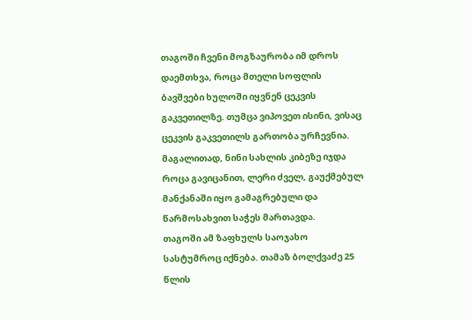თაგოში ჩვენი მოგზაურობა იმ დროს დაემთხვა, როცა მთელი სოფლის ბავშვები ხულოში იყვნენ ცეკვის გაკვეთილზე. თუმცა ვიპოვეთ ისინი, ვისაც ცეკვის გაკვეთილს გართობა ურჩევნია. მაგალითად, ნინი სახლის კიბეზე იჯდა როცა გავიცანით, ლერი ძველ, გაუქმებულ მანქანაში იყო გამაგრებული და წარმოსახვით საჭეს მართავდა.
თაგოში ამ ზაფხულს საოჯახო სასტუმროც იქნება. თამაზ ბოლქვაძე 25 წლის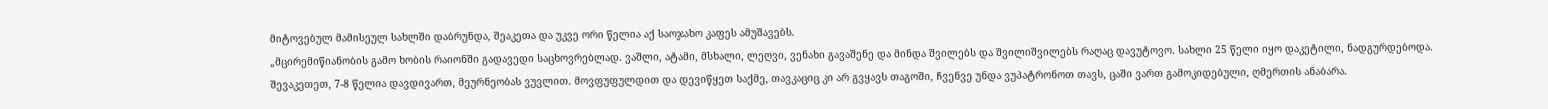მიტოვებულ მამისეულ სახლში დაბრუნდა, შეაკეთა და უკვე ორი წელია აქ საოჯახო კაფეს ამუშავებს.
„მცირემიწიანობის გამო ხობის რაიონში გადავედი საცხოვრებლად. ვაშლი, ატამი, მსხალი, ლეღვი, ვენახი გავაშენე და მინდა შვილებს და შვილიშვილებს რაღაც დავუტოვო. სახლი 25 წელი იყო დაკეტილი, ნადგურდებოდა. შევაკეთეთ, 7-8 წელია დავდივართ, მეურნეობას ვუვლით. მოვფუფულდით და დევიწყეთ საქმე, თავკაციც კი არ გვყავს თაგოში, ჩვენვე უნდა ვუპატრონოთ თავს, ცაში ვართ გამოკიდებული, ღმერთის ანაბარა.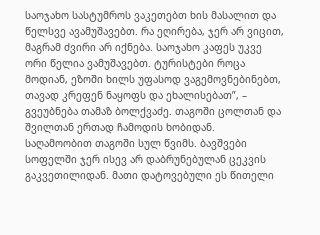საოჯახო სასტუმროს ვაკეთებთ ხის მასალით და წელსვე ავამუშავებთ. რა ეღირება, ჯერ არ ვიცით, მაგრამ ძვირი არ იქნება. საოჯახო კაფეს უკვე ორი წელია ვამუშავებთ. ტურისტები როცა მოდიან, ეზოში ხილს უფასოდ ვაგემოვნებინებთ, თავად კრეფენ ნაყოფს და ეხალისებათ”, – გვეუბნება თამაზ ბოლქვაძე. თაგოში ცოლთან და შვილთან ერთად ჩამოდის ხობიდან.
საღამოობით თაგოში სულ წვიმს. ბავშვები სოფელში ჯერ ისევ არ დაბრუნებულან ცეკვის გაკვეთილიდან. მათი დატოვებული ეს წითელი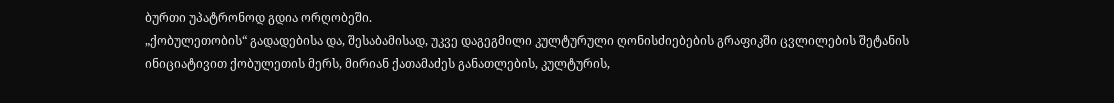ბურთი უპატრონოდ გდია ორღობეში.
„ქობულეთობის“ გადადებისა და, შესაბამისად, უკვე დაგეგმილი კულტურული ღონისძიებების გრაფიკში ცვლილების შეტანის ინიციატივით ქობულეთის მერს, მირიან ქათამაძეს განათლების, კულტურის,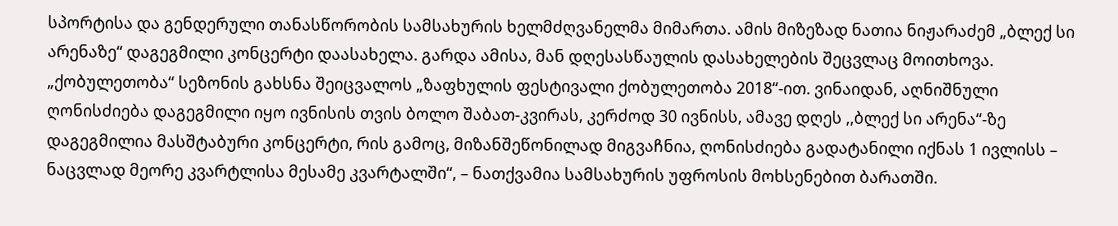სპორტისა და გენდერული თანასწორობის სამსახურის ხელმძღვანელმა მიმართა. ამის მიზეზად ნათია ნიჟარაძემ „ბლექ სი არენაზე“ დაგეგმილი კონცერტი დაასახელა. გარდა ამისა, მან დღესასწაულის დასახელების შეცვლაც მოითხოვა.
„ქობულეთობა“ სეზონის გახსნა შეიცვალოს „ზაფხულის ფესტივალი ქობულეთობა 2018“-ით. ვინაიდან, აღნიშნული ღონისძიება დაგეგმილი იყო ივნისის თვის ბოლო შაბათ-კვირას, კერძოდ 30 ივნისს, ამავე დღეს ,,ბლექ სი არენა“-ზე დაგეგმილია მასშტაბური კონცერტი, რის გამოც, მიზანშეწონილად მიგვაჩნია, ღონისძიება გადატანილი იქნას 1 ივლისს – ნაცვლად მეორე კვარტლისა მესამე კვარტალში“, – ნათქვამია სამსახურის უფროსის მოხსენებით ბარათში.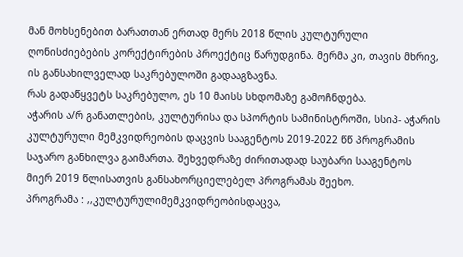მან მოხსენებით ბარათთან ერთად მერს 2018 წლის კულტურული ღონისძიებების კორექტირების პროექტიც წარუდგინა. მერმა კი, თავის მხრივ, ის განსახილველად საკრებულოში გადააგზავნა.
რას გადაწყვეტს საკრებულო, ეს 10 მაისს სხდომაზე გამოჩნდება.
აჭარის ა/რ განათლების, კულტურისა და სპორტის სამინისტროში, სსიპ- აჭარის კულტურული მემკვიდრეობის დაცვის სააგენტოს 2019-2022 წწ პროგრამის საჯარო განხილვა გაიმართა. შეხვედრაზე ძირითადად საუბარი სააგენტოს მიერ 2019 წლისათვის განსახორციელებელ პროგრამას შეეხო.
პროგრამა : ,,კულტურულიმემკვიდრეობისდაცვა,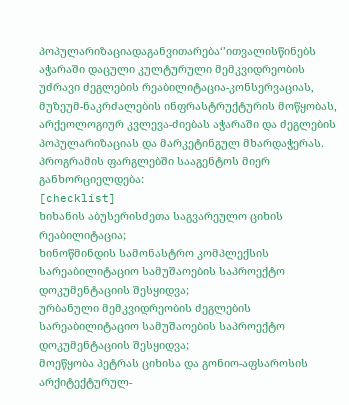პოპულარიზაციადაგანვითარება‘’ითვალისწინებს აჭარაში დაცული კულტურული მემკვიდრეობის უძრავი ძეგლების რეაბილიტაცია-კონსერვაციას, მუზეუმ-ნაკრძალების ინფრასტრუქტურის მოწყობას, არქეოლოგიურ კვლევა-ძიებას აჭარაში და ძეგლების პოპულარიზაციას და მარკეტინგულ მხარდაჭერას.
პროგრამის ფარგლებში სააგენტოს მიერ განხორციელდება:
[checklist]
ხიხანის აბუსერისძეთა საგვარეულო ციხის რეაბილიტაცია;
ხინოწმინდის სამონასტრო კომპლექსის სარეაბილიტაციო სამუშაოების საპროექტო დოკუმენტაციის შესყიდვა;
ურბანული მემკვიდრეობის ძეგლების სარეაბილიტაციო სამუშაოების საპროექტო დოკუმენტაციის შესყიდვა;
მოეწყობა პეტრას ციხისა და გონიო-აფსაროსის არქიტექტურულ-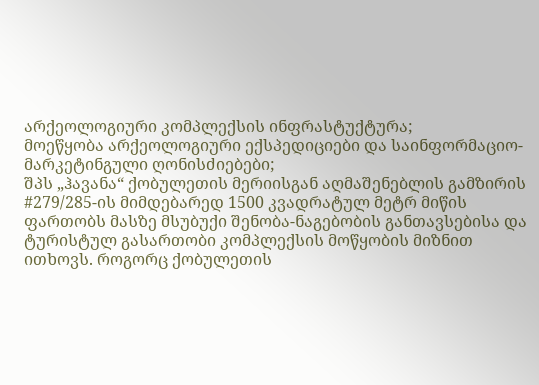არქეოლოგიური კომპლექსის ინფრასტუქტურა;
მოეწყობა არქეოლოგიური ექსპედიციები და საინფორმაციო-მარკეტინგული ღონისძიებები;
შპს „ჰავანა“ ქობულეთის მერიისგან აღმაშენებლის გამზირის #279/285-ის მიმდებარედ 1500 კვადრატულ მეტრ მიწის ფართობს მასზე მსუბუქი შენობა-ნაგებობის განთავსებისა და ტურისტულ გასართობი კომპლექსის მოწყობის მიზნით ითხოვს. როგორც ქობულეთის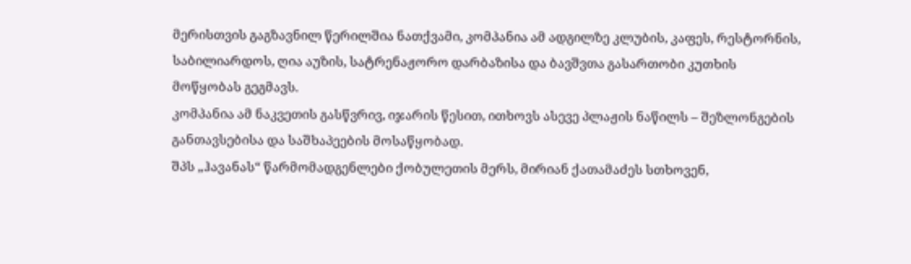მერისთვის გაგზავნილ წერილშია ნათქვამი, კომპანია ამ ადგილზე კლუბის, კაფეს, რესტორნის, საბილიარდოს, ღია აუზის, სატრენაჟორო დარბაზისა და ბავშვთა გასართობი კუთხის მოწყობას გეგმავს.
კომპანია ამ ნაკვეთის გასწვრივ, იჯარის წესით, ითხოვს ასევე პლაჟის ნაწილს – შეზლონგების განთავსებისა და საშხაპეების მოსაწყობად.
შპს „ჰავანას“ წარმომადგენლები ქობულეთის მერს, მირიან ქათამაძეს სთხოვენ,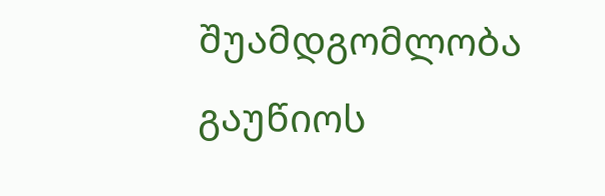შუამდგომლობა გაუწიოს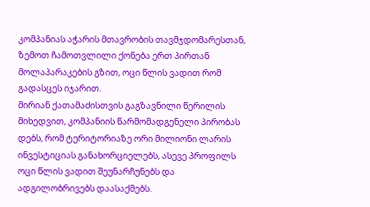კომპანიას აჭარის მთავრობის თავმჯდომარესთან, ზემოთ ჩამოთვლილი ქონება ერთ პირთან მოლაპარაკების გზით, ოცი წლის ვადით რომ გადასცეს იჯარით.
მირიან ქათამაძისთვის გაგზავნილი წერილის მიხედვით, კომპანიის წარმომადგენელი პირობას დებს, რომ ტერიტორიაზე ორი მილიონი ლარის ინვესტიციას განახორციელებს, ასევე პროფილს ოცი წლის ვადით შეუნარჩუნებს და ადგილობრივებს დაასაქმებს.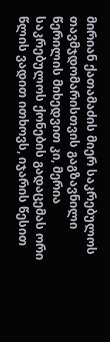მირიან ქათამაძის მიერ საკრებულოს თავმჯდომარისთვის გაგზავნილი წერილის მიხედვით კი, მერია საკრებულოს ქონების გადაცემას ორი წლის ვადით ითხოვს, იჯარის წესით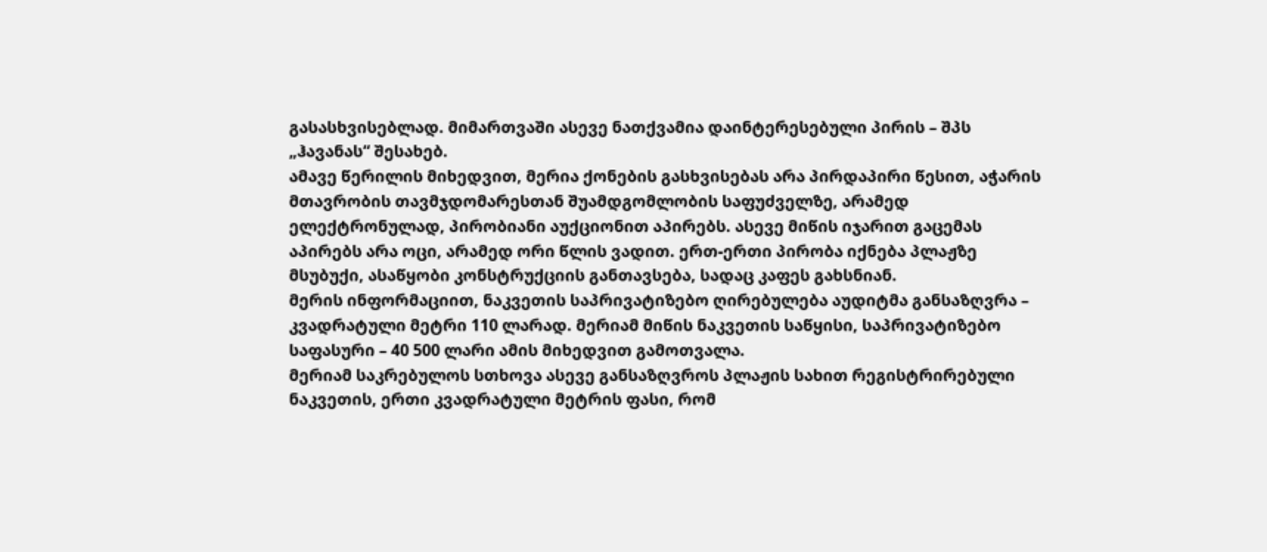გასასხვისებლად. მიმართვაში ასევე ნათქვამია დაინტერესებული პირის – შპს „ჰავანას“ შესახებ.
ამავე წერილის მიხედვით, მერია ქონების გასხვისებას არა პირდაპირი წესით, აჭარის მთავრობის თავმჯდომარესთან შუამდგომლობის საფუძველზე, არამედ ელექტრონულად, პირობიანი აუქციონით აპირებს. ასევე მიწის იჯარით გაცემას აპირებს არა ოცი, არამედ ორი წლის ვადით. ერთ-ერთი პირობა იქნება პლაჟზე მსუბუქი, ასაწყობი კონსტრუქციის განთავსება, სადაც კაფეს გახსნიან.
მერის ინფორმაციით, ნაკვეთის საპრივატიზებო ღირებულება აუდიტმა განსაზღვრა – კვადრატული მეტრი 110 ლარად. მერიამ მიწის ნაკვეთის საწყისი, საპრივატიზებო საფასური – 40 500 ლარი ამის მიხედვით გამოთვალა.
მერიამ საკრებულოს სთხოვა ასევე განსაზღვროს პლაჟის სახით რეგისტრირებული ნაკვეთის, ერთი კვადრატული მეტრის ფასი, რომ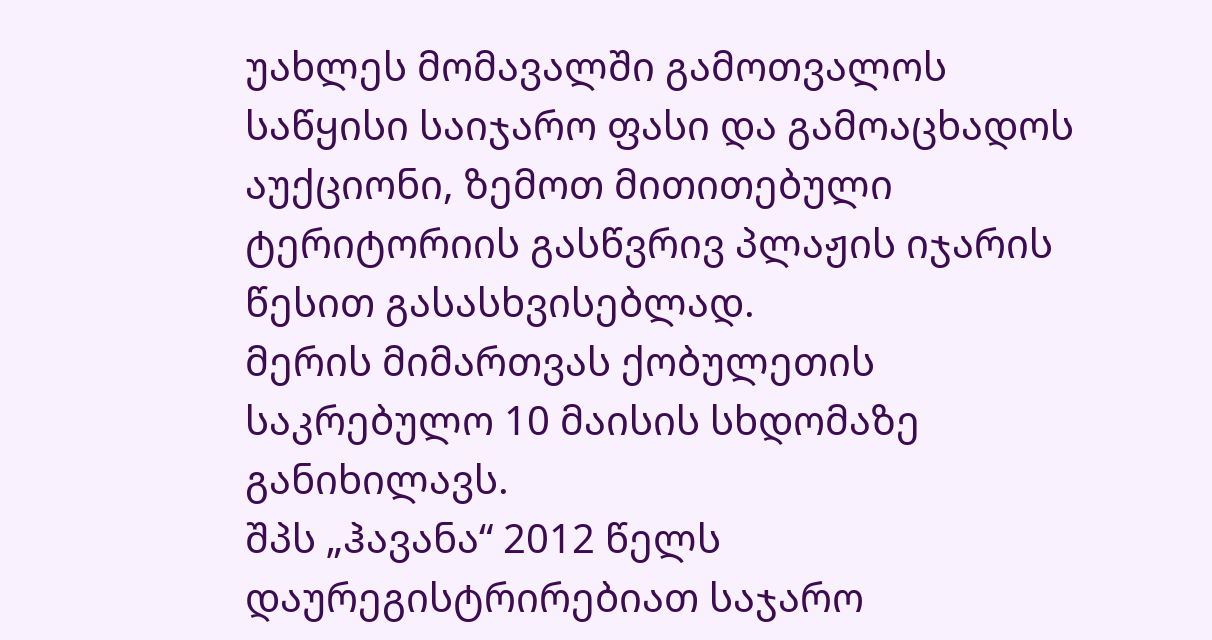უახლეს მომავალში გამოთვალოს საწყისი საიჯარო ფასი და გამოაცხადოს აუქციონი, ზემოთ მითითებული ტერიტორიის გასწვრივ პლაჟის იჯარის წესით გასასხვისებლად.
მერის მიმართვას ქობულეთის საკრებულო 10 მაისის სხდომაზე განიხილავს.
შპს „ჰავანა“ 2012 წელს დაურეგისტრირებიათ საჯარო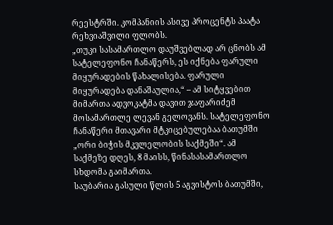რეესტრში. კომპანიის ასივე პროცენტს პაატა რეხვიაშვილი ფლობს.
„თუკი სასამართლო დაუშვებლად არ ცნობს ამ სატელეფონო ჩანაწერს, ეს იქნება ფარული მიყურადების წახალისება. ფარული მიყურადება დანაშაულია,“ – ამ სიტყვებით მიმართა ადვოკატმა დავით ჯაფარიძემ მოსამართლე ლევან გელოვანს. სატელეფონო ჩანაწერი მთავარი მტკიცებულებაა ბათუმში „ორი ბიჭის მკვლელობის საქმეში“. ამ საქმეზე დღეს, 8 მაისს, წინასასამართლო სხდომა გაიმართა.
საუბარია გასული წლის 5 აგვისტოს ბათუმში,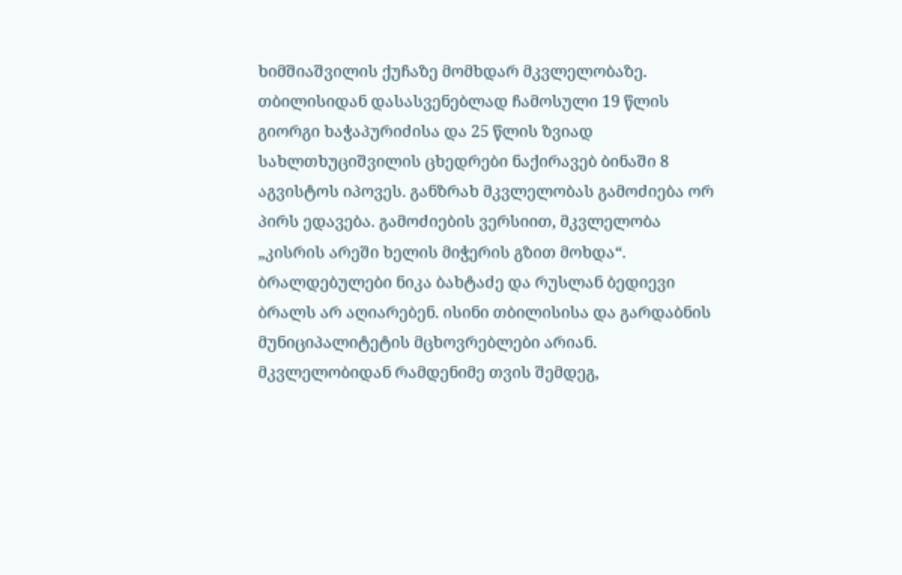ხიმშიაშვილის ქუჩაზე მომხდარ მკვლელობაზე. თბილისიდან დასასვენებლად ჩამოსული 19 წლის გიორგი ხაჭაპურიძისა და 25 წლის ზვიად სახლთხუციშვილის ცხედრები ნაქირავებ ბინაში 8 აგვისტოს იპოვეს. განზრახ მკვლელობას გამოძიება ორ პირს ედავება. გამოძიების ვერსიით, მკვლელობა „კისრის არეში ხელის მიჭერის გზით მოხდა“.
ბრალდებულები ნიკა ბახტაძე და რუსლან ბედიევი ბრალს არ აღიარებენ. ისინი თბილისისა და გარდაბნის მუნიციპალიტეტის მცხოვრებლები არიან.
მკვლელობიდან რამდენიმე თვის შემდეგ,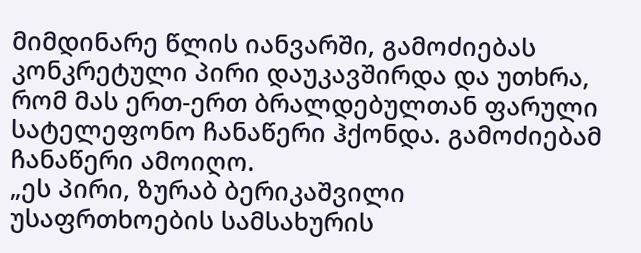მიმდინარე წლის იანვარში, გამოძიებას კონკრეტული პირი დაუკავშირდა და უთხრა, რომ მას ერთ-ერთ ბრალდებულთან ფარული სატელეფონო ჩანაწერი ჰქონდა. გამოძიებამ ჩანაწერი ამოიღო.
„ეს პირი, ზურაბ ბერიკაშვილი უსაფრთხოების სამსახურის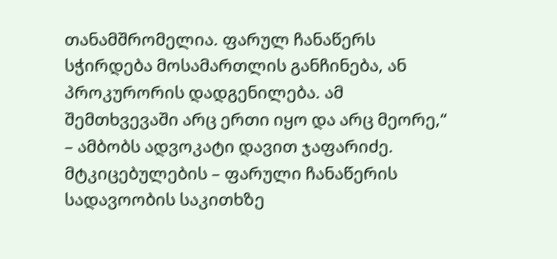თანამშრომელია. ფარულ ჩანაწერს სჭირდება მოსამართლის განჩინება, ან პროკურორის დადგენილება. ამ შემთხვევაში არც ერთი იყო და არც მეორე,“ – ამბობს ადვოკატი დავით ჯაფარიძე.
მტკიცებულების – ფარული ჩანაწერის სადავოობის საკითხზე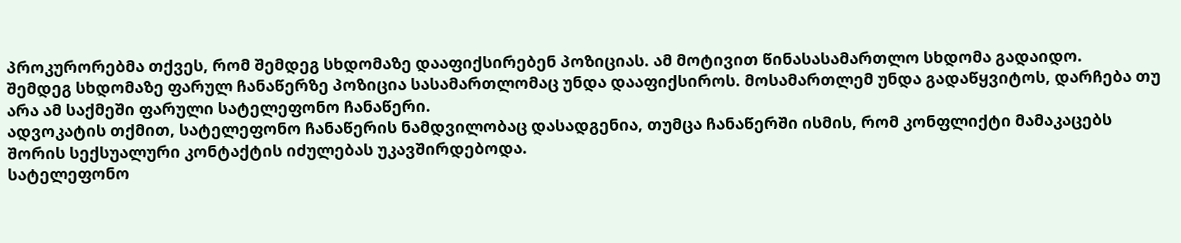პროკურორებმა თქვეს, რომ შემდეგ სხდომაზე დააფიქსირებენ პოზიციას. ამ მოტივით წინასასამართლო სხდომა გადაიდო.
შემდეგ სხდომაზე ფარულ ჩანაწერზე პოზიცია სასამართლომაც უნდა დააფიქსიროს. მოსამართლემ უნდა გადაწყვიტოს, დარჩება თუ არა ამ საქმეში ფარული სატელეფონო ჩანაწერი.
ადვოკატის თქმით, სატელეფონო ჩანაწერის ნამდვილობაც დასადგენია, თუმცა ჩანაწერში ისმის, რომ კონფლიქტი მამაკაცებს შორის სექსუალური კონტაქტის იძულებას უკავშირდებოდა.
სატელეფონო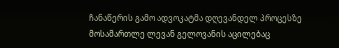ჩანაწერის გამო ადვოკატმა დღევანდელ პროცესზე მოსამართლე ლევან გელოვანის აცილებაც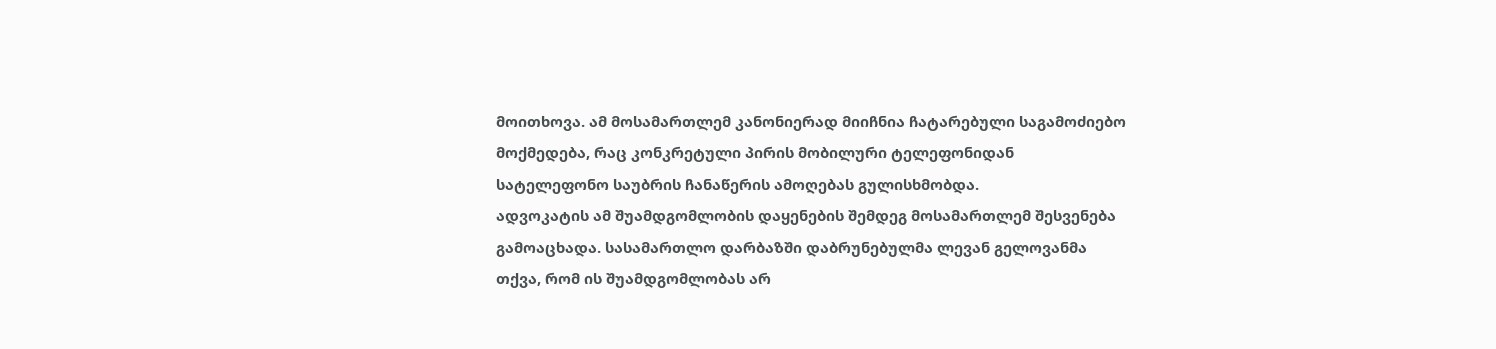მოითხოვა. ამ მოსამართლემ კანონიერად მიიჩნია ჩატარებული საგამოძიებო მოქმედება, რაც კონკრეტული პირის მობილური ტელეფონიდან სატელეფონო საუბრის ჩანაწერის ამოღებას გულისხმობდა.
ადვოკატის ამ შუამდგომლობის დაყენების შემდეგ მოსამართლემ შესვენება გამოაცხადა. სასამართლო დარბაზში დაბრუნებულმა ლევან გელოვანმა თქვა, რომ ის შუამდგომლობას არ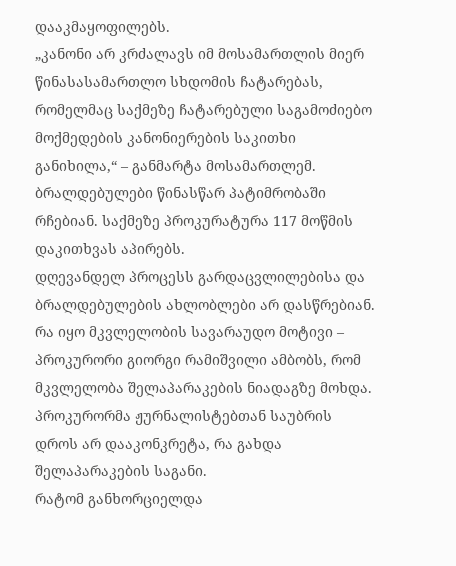დააკმაყოფილებს.
„კანონი არ კრძალავს იმ მოსამართლის მიერ წინასასამართლო სხდომის ჩატარებას, რომელმაც საქმეზე ჩატარებული საგამოძიებო მოქმედების კანონიერების საკითხი განიხილა,“ – განმარტა მოსამართლემ.
ბრალდებულები წინასწარ პატიმრობაში რჩებიან. საქმეზე პროკურატურა 117 მოწმის დაკითხვას აპირებს.
დღევანდელ პროცესს გარდაცვლილებისა და ბრალდებულების ახლობლები არ დასწრებიან.
რა იყო მკვლელობის სავარაუდო მოტივი – პროკურორი გიორგი რამიშვილი ამბობს, რომ მკვლელობა შელაპარაკების ნიადაგზე მოხდა. პროკურორმა ჟურნალისტებთან საუბრის დროს არ დააკონკრეტა, რა გახდა შელაპარაკების საგანი.
რატომ განხორციელდა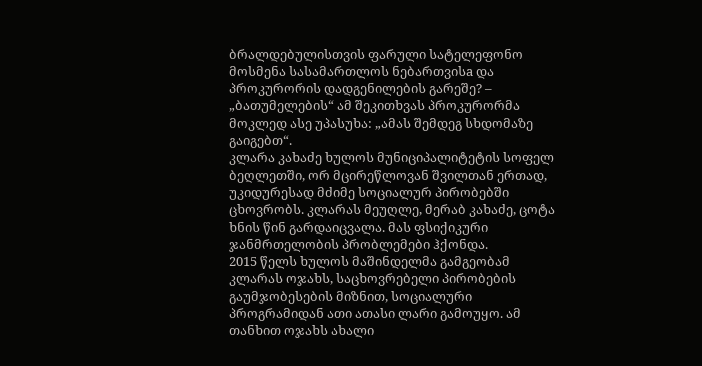ბრალდებულისთვის ფარული სატელეფონო მოსმენა სასამართლოს ნებართვისa და პროკურორის დადგენილების გარეშე? – „ბათუმელების“ ამ შეკითხვას პროკურორმა მოკლედ ასე უპასუხა: „ამას შემდეგ სხდომაზე გაიგებთ“.
კლარა კახაძე ხულოს მუნიციპალიტეტის სოფელ ბეღლეთში, ორ მცირეწლოვან შვილთან ერთად, უკიდურესად მძიმე სოციალურ პირობებში ცხოვრობს. კლარას მეუღლე, მერაბ კახაძე, ცოტა ხნის წინ გარდაიცვალა. მას ფსიქიკური ჯანმრთელობის პრობლემები ჰქონდა.
2015 წელს ხულოს მაშინდელმა გამგეობამ კლარას ოჯახს, საცხოვრებელი პირობების გაუმჯობესების მიზნით, სოციალური პროგრამიდან ათი ათასი ლარი გამოუყო. ამ თანხით ოჯახს ახალი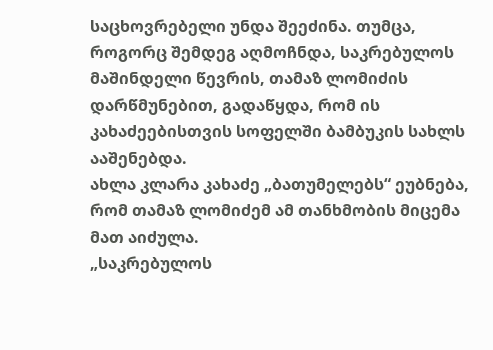საცხოვრებელი უნდა შეეძინა. თუმცა, როგორც შემდეგ აღმოჩნდა, საკრებულოს მაშინდელი წევრის, თამაზ ლომიძის დარწმუნებით, გადაწყდა, რომ ის კახაძეებისთვის სოფელში ბამბუკის სახლს ააშენებდა.
ახლა კლარა კახაძე „ბათუმელებს“ ეუბნება, რომ თამაზ ლომიძემ ამ თანხმობის მიცემა მათ აიძულა.
„საკრებულოს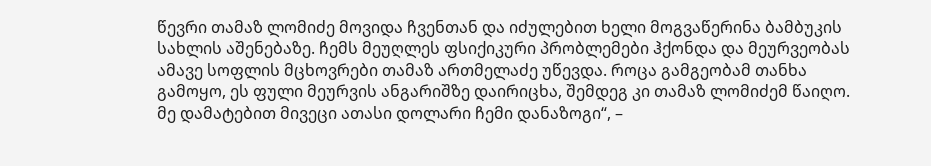წევრი თამაზ ლომიძე მოვიდა ჩვენთან და იძულებით ხელი მოგვაწერინა ბამბუკის სახლის აშენებაზე. ჩემს მეუღლეს ფსიქიკური პრობლემები ჰქონდა და მეურვეობას ამავე სოფლის მცხოვრები თამაზ ართმელაძე უწევდა. როცა გამგეობამ თანხა გამოყო, ეს ფული მეურვის ანგარიშზე დაირიცხა, შემდეგ კი თამაზ ლომიძემ წაიღო. მე დამატებით მივეცი ათასი დოლარი ჩემი დანაზოგი“, –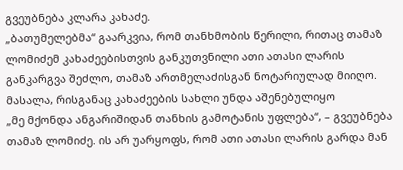გვეუბნება კლარა კახაძე.
„ბათუმელებმა“ გაარკვია, რომ თანხმობის წერილი, რითაც თამაზ ლომიძემ კახაძეებისთვის განკუთვნილი ათი ათასი ლარის განკარგვა შეძლო, თამაზ ართმელაძისგან ნოტარიულად მიიღო.
მასალა, რისგანაც კახაძეების სახლი უნდა აშენებულიყო
„მე მქონდა ანგარიშიდან თანხის გამოტანის უფლება“, – გვეუბნება თამაზ ლომიძე. ის არ უარყოფს, რომ ათი ათასი ლარის გარდა მან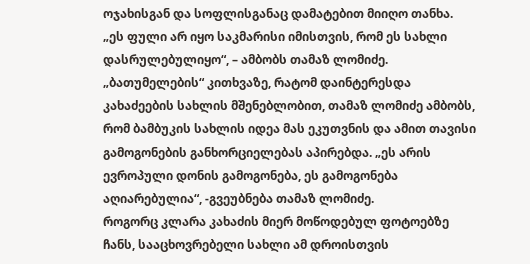ოჯახისგან და სოფლისგანაც დამატებით მიიღო თანხა.
„ეს ფული არ იყო საკმარისი იმისთვის, რომ ეს სახლი დასრულებულიყო“, – ამბობს თამაზ ლომიძე.
„ბათუმელების“ კითხვაზე, რატომ დაინტერესდა კახაძეების სახლის მშენებლობით, თამაზ ლომიძე ამბობს, რომ ბამბუკის სახლის იდეა მას ეკუთვნის და ამით თავისი გამოგონების განხორციელებას აპირებდა. „ეს არის ევროპული დონის გამოგონება, ეს გამოგონება აღიარებულია“, -გვეუბნება თამაზ ლომიძე.
როგორც კლარა კახაძის მიერ მოწოდებულ ფოტოებზე ჩანს, სააცხოვრებელი სახლი ამ დროისთვის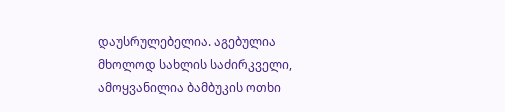დაუსრულებელია. აგებულია მხოლოდ სახლის საძირკველი, ამოყვანილია ბამბუკის ოთხი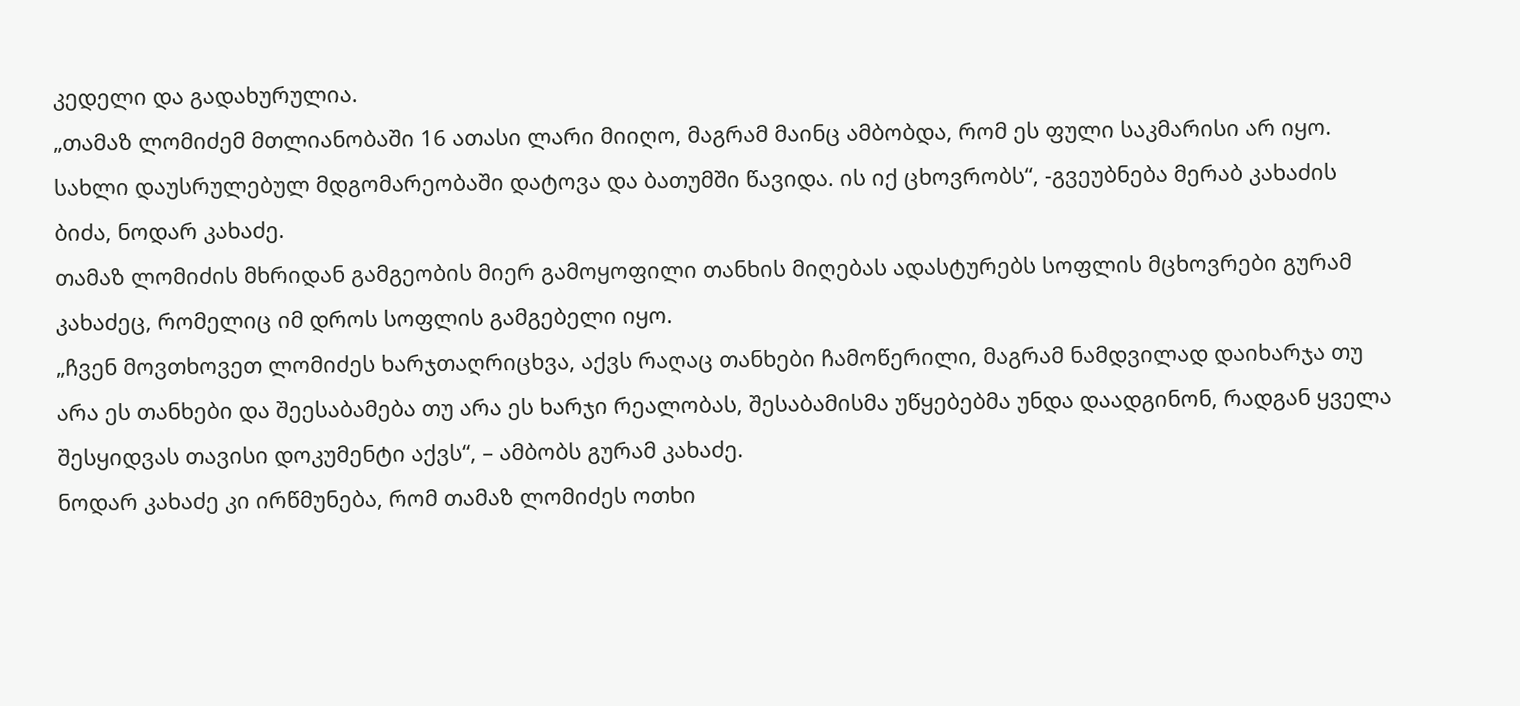კედელი და გადახურულია.
„თამაზ ლომიძემ მთლიანობაში 16 ათასი ლარი მიიღო, მაგრამ მაინც ამბობდა, რომ ეს ფული საკმარისი არ იყო. სახლი დაუსრულებულ მდგომარეობაში დატოვა და ბათუმში წავიდა. ის იქ ცხოვრობს“, -გვეუბნება მერაბ კახაძის ბიძა, ნოდარ კახაძე.
თამაზ ლომიძის მხრიდან გამგეობის მიერ გამოყოფილი თანხის მიღებას ადასტურებს სოფლის მცხოვრები გურამ კახაძეც, რომელიც იმ დროს სოფლის გამგებელი იყო.
„ჩვენ მოვთხოვეთ ლომიძეს ხარჯთაღრიცხვა, აქვს რაღაც თანხები ჩამოწერილი, მაგრამ ნამდვილად დაიხარჯა თუ არა ეს თანხები და შეესაბამება თუ არა ეს ხარჯი რეალობას, შესაბამისმა უწყებებმა უნდა დაადგინონ, რადგან ყველა შესყიდვას თავისი დოკუმენტი აქვს“, – ამბობს გურამ კახაძე.
ნოდარ კახაძე კი ირწმუნება, რომ თამაზ ლომიძეს ოთხი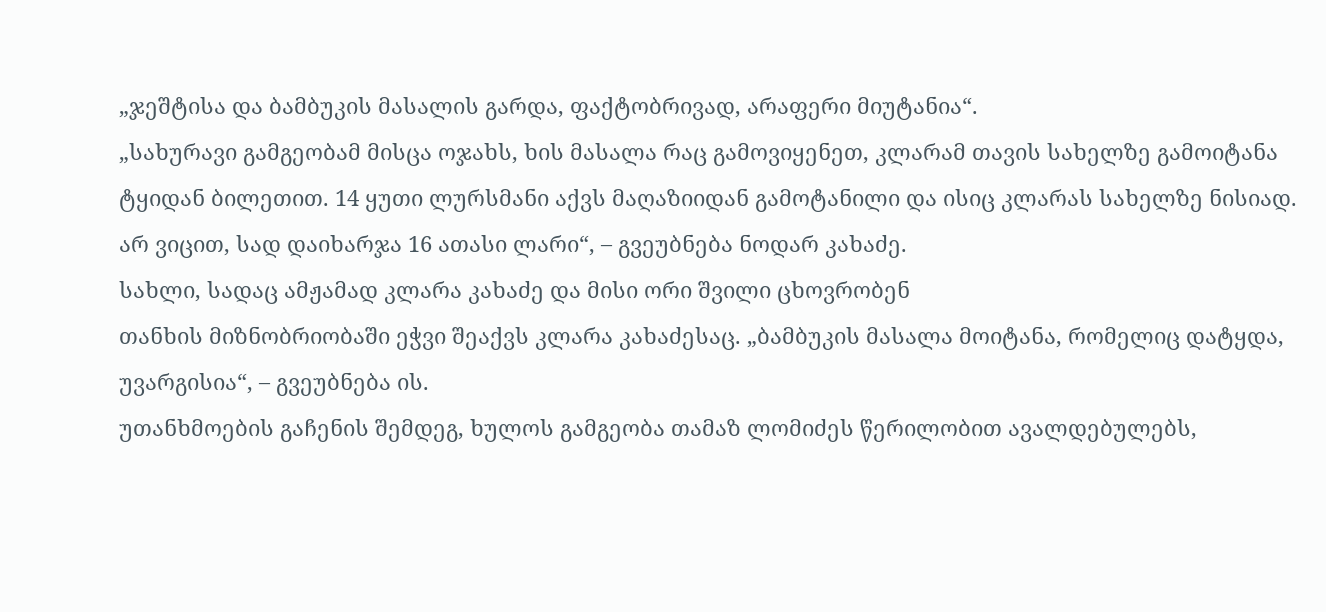„ჯეშტისა და ბამბუკის მასალის გარდა, ფაქტობრივად, არაფერი მიუტანია“.
„სახურავი გამგეობამ მისცა ოჯახს, ხის მასალა რაც გამოვიყენეთ, კლარამ თავის სახელზე გამოიტანა ტყიდან ბილეთით. 14 ყუთი ლურსმანი აქვს მაღაზიიდან გამოტანილი და ისიც კლარას სახელზე ნისიად. არ ვიცით, სად დაიხარჯა 16 ათასი ლარი“, – გვეუბნება ნოდარ კახაძე.
სახლი, სადაც ამჟამად კლარა კახაძე და მისი ორი შვილი ცხოვრობენ
თანხის მიზნობრიობაში ეჭვი შეაქვს კლარა კახაძესაც. „ბამბუკის მასალა მოიტანა, რომელიც დატყდა, უვარგისია“, – გვეუბნება ის.
უთანხმოების გაჩენის შემდეგ, ხულოს გამგეობა თამაზ ლომიძეს წერილობით ავალდებულებს,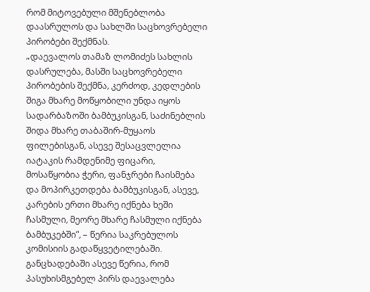რომ მიტოვებული მშენებლობა დაასრულოს და სახლში საცხოვრებელი პირობები შექმნას.
„დაევალოს თამაზ ლომიძეს სახლის დასრულება, მასში საცხოვრებელი პირობების შექმნა, კერძოდ, კედლების შიგა მხარე მოწყობილი უნდა იყოს სადარბაზოში ბამბუკისგან, საძინებლის შიდა მხარე თაბაშირ-მუყაოს ფილებისგან, ასევე შესაცვლელია იატაკის რამდენიმე ფიცარი, მოსაწყობია ჭერი, ფანჯრები ჩაისმება და მოპირკეთდება ბამბუკისგან, ასევე, კარების ერთი მხარე იქნება ხეში ჩასმული, მეორე მხარე ჩასმული იქნება ბამბუკებში“, – წერია საკრებულოს კომისიის გადაწყვეტილებაში.
განცხადებაში ასევე წერია, რომ პასუხისმგებელ პირს დაევალება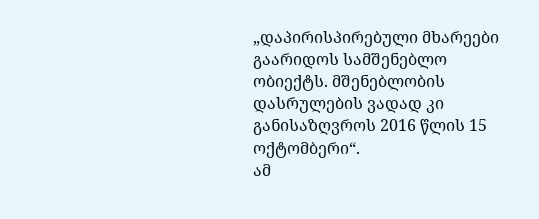„დაპირისპირებული მხარეები გაარიდოს სამშენებლო ობიექტს. მშენებლობის დასრულების ვადად კი განისაზღვროს 2016 წლის 15 ოქტომბერი“.
ამ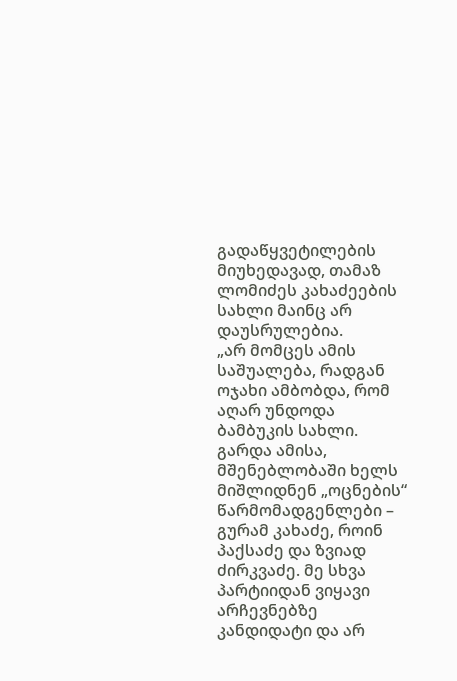გადაწყვეტილების მიუხედავად, თამაზ ლომიძეს კახაძეების სახლი მაინც არ დაუსრულებია.
„არ მომცეს ამის საშუალება, რადგან ოჯახი ამბობდა, რომ აღარ უნდოდა ბამბუკის სახლი. გარდა ამისა, მშენებლობაში ხელს მიშლიდნენ „ოცნების“ წარმომადგენლები – გურამ კახაძე, როინ პაქსაძე და ზვიად ძირკვაძე. მე სხვა პარტიიდან ვიყავი არჩევნებზე კანდიდატი და არ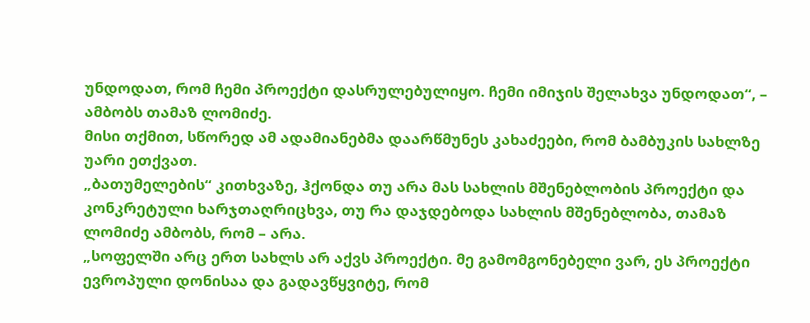უნდოდათ, რომ ჩემი პროექტი დასრულებულიყო. ჩემი იმიჯის შელახვა უნდოდათ“, – ამბობს თამაზ ლომიძე.
მისი თქმით, სწორედ ამ ადამიანებმა დაარწმუნეს კახაძეები, რომ ბამბუკის სახლზე უარი ეთქვათ.
„ბათუმელების“ კითხვაზე, ჰქონდა თუ არა მას სახლის მშენებლობის პროექტი და კონკრეტული ხარჯთაღრიცხვა, თუ რა დაჯდებოდა სახლის მშენებლობა, თამაზ ლომიძე ამბობს, რომ – არა.
„სოფელში არც ერთ სახლს არ აქვს პროექტი. მე გამომგონებელი ვარ, ეს პროექტი ევროპული დონისაა და გადავწყვიტე, რომ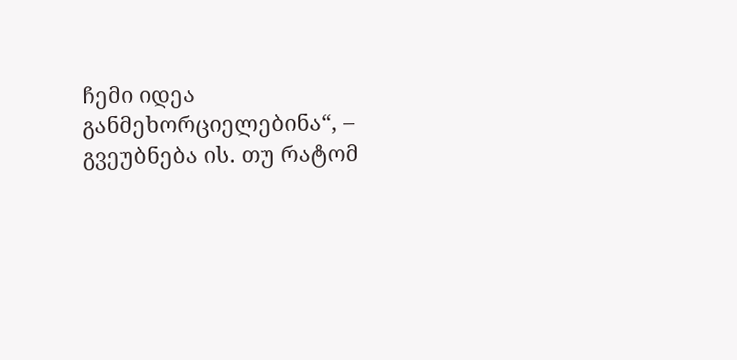ჩემი იდეა განმეხორციელებინა“, – გვეუბნება ის. თუ რატომ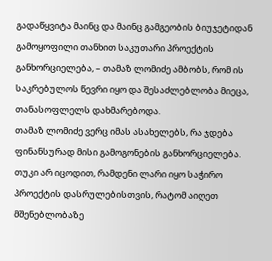გადაწყვიტა მაინც და მაინც გამგეობის ბიუჯეტიდან გამოყოფილი თანხით საკუთარი პროექტის განხორციელება, – თამაზ ლომიძე ამბობს, რომ ის საკრებულოს წევრი იყო და შესაძლებლობა მიეცა, თანასოფლელს დახმარებოდა.
თამაზ ლომიძე ვერც იმას ასახელებს, რა ჯდება ფინანსურად მისი გამოგონების განხორციელება.
თუკი არ იცოდით, რამდენი ლარი იყო საჭირო პროექტის დასრულებისთვის, რატომ აიღეთ მშენებლობაზე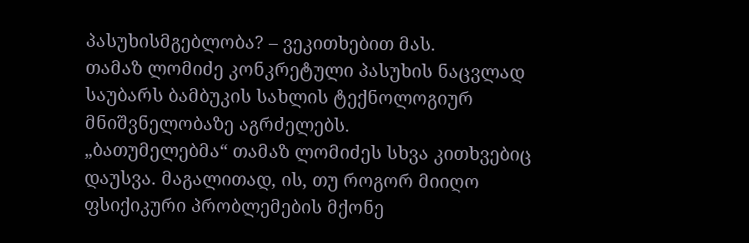პასუხისმგებლობა? – ვეკითხებით მას.
თამაზ ლომიძე კონკრეტული პასუხის ნაცვლად საუბარს ბამბუკის სახლის ტექნოლოგიურ მნიშვნელობაზე აგრძელებს.
„ბათუმელებმა“ თამაზ ლომიძეს სხვა კითხვებიც დაუსვა. მაგალითად, ის, თუ როგორ მიიღო ფსიქიკური პრობლემების მქონე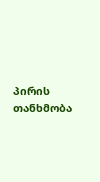პირის თანხმობა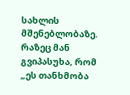სახლის მშენებლობაზე. რაზეც მან გვიპასუხა, რომ „ეს თანხმობა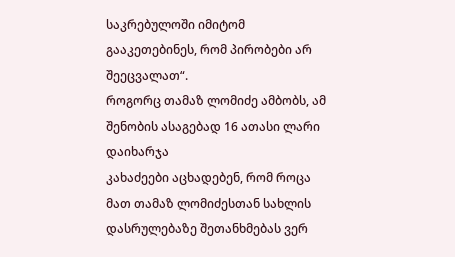საკრებულოში იმიტომ გააკეთებინეს, რომ პირობები არ შეეცვალათ“.
როგორც თამაზ ლომიძე ამბობს, ამ შენობის ასაგებად 16 ათასი ლარი დაიხარჯა
კახაძეები აცხადებენ, რომ როცა მათ თამაზ ლომიძესთან სახლის დასრულებაზე შეთანხმებას ვერ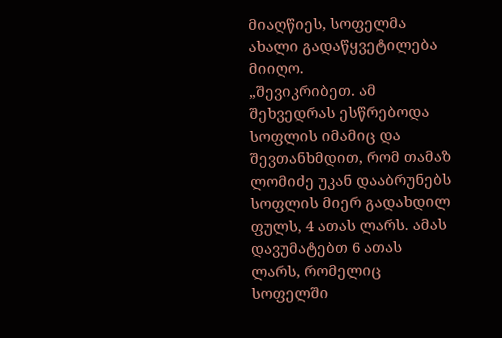მიაღწიეს, სოფელმა ახალი გადაწყვეტილება მიიღო.
„შევიკრიბეთ. ამ შეხვედრას ესწრებოდა სოფლის იმამიც და შევთანხმდით, რომ თამაზ ლომიძე უკან დააბრუნებს სოფლის მიერ გადახდილ ფულს, 4 ათას ლარს. ამას დავუმატებთ 6 ათას ლარს, რომელიც სოფელში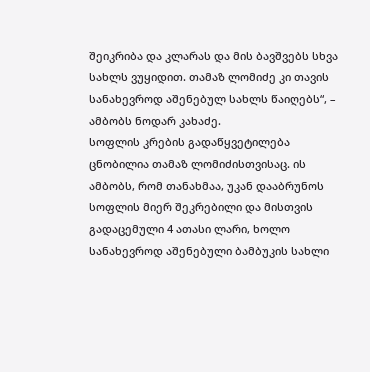შეიკრიბა და კლარას და მის ბავშვებს სხვა სახლს ვუყიდით. თამაზ ლომიძე კი თავის სანახევროდ აშენებულ სახლს წაიღებს“, – ამბობს ნოდარ კახაძე.
სოფლის კრების გადაწყვეტილება ცნობილია თამაზ ლომიძისთვისაც. ის ამბობს, რომ თანახმაა, უკან დააბრუნოს სოფლის მიერ შეკრებილი და მისთვის გადაცემული 4 ათასი ლარი, ხოლო სანახევროდ აშენებული ბამბუკის სახლი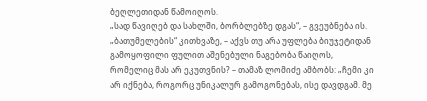ბეღლეთიდან წამოიღოს.
„სად წავიღებ და სახლში, ბორბლებზე დგას“, – გვეუბნება ის.
„ბათუმელების“ კითხვაზე, – აქვს თუ არა უფლება ბიუჯეტიდან გამოყოფილი ფულით აშენებული ნაგებობა წაიღოს, რომელიც მას არ ეკუთვნის? – თამაზ ლომიძე ამბობს: „ჩემი კი არ იქნება, როგორც უნიკალურ გამოგონებას, ისე დავდგამ. მე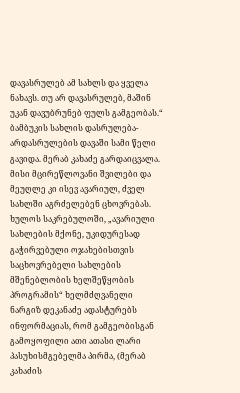დავასრულებ ამ სახლს და ყველა ნახავს. თუ არ დავასრულებ, მაშინ უკან დავუბრუნებ ფულს გამგეობას.“
ბამბუკის სახლის დასრულება-არდასრულების დავაში სამი წელი გავიდა. მერაბ კახაძე გარდაიცვალა. მისი მცირეწლოვანი შვილები და მეუღლე კი ისევ ავარიულ, ძველ სახლში აგრძელებენ ცხოვრებას.
ხულოს საკრებულოში, „ავარიული სახლების მქონე, უკიდურესად გაჭირვებული ოჯახებისთვის საცხოვრებელი სახლების მშენებლობის ხელშეწყობის პროგრამის“ ხელმძღვანელი ნარგიზ დეკანაძე ადასტურებს ინფორმაციას, რომ გამგეობისგან გამოყოფილი ათი ათასი ლარი პასუხისმგებელმა პირმა, (მერაბ კახაძის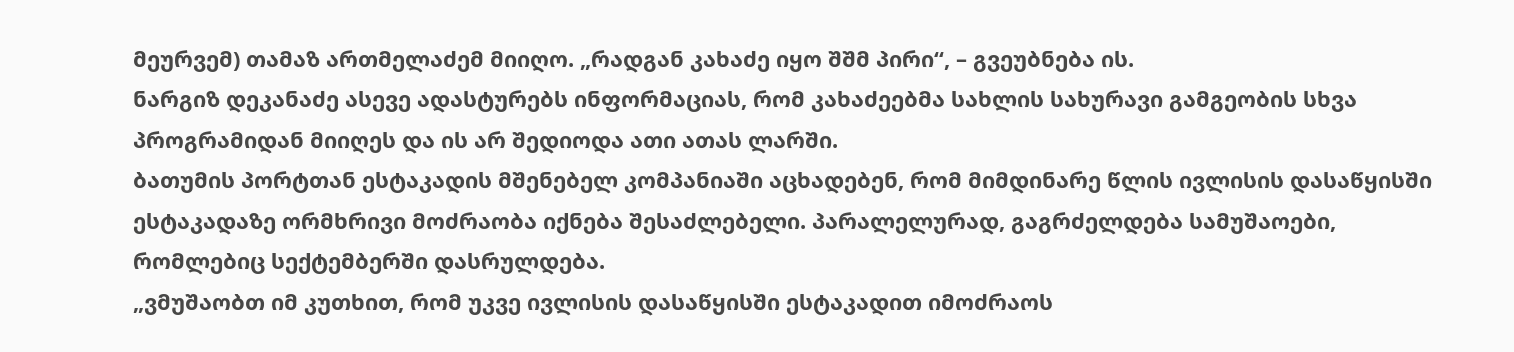მეურვემ) თამაზ ართმელაძემ მიიღო. „რადგან კახაძე იყო შშმ პირი“, – გვეუბნება ის.
ნარგიზ დეკანაძე ასევე ადასტურებს ინფორმაციას, რომ კახაძეებმა სახლის სახურავი გამგეობის სხვა პროგრამიდან მიიღეს და ის არ შედიოდა ათი ათას ლარში.
ბათუმის პორტთან ესტაკადის მშენებელ კომპანიაში აცხადებენ, რომ მიმდინარე წლის ივლისის დასაწყისში ესტაკადაზე ორმხრივი მოძრაობა იქნება შესაძლებელი. პარალელურად, გაგრძელდება სამუშაოები, რომლებიც სექტემბერში დასრულდება.
„ვმუშაობთ იმ კუთხით, რომ უკვე ივლისის დასაწყისში ესტაკადით იმოძრაოს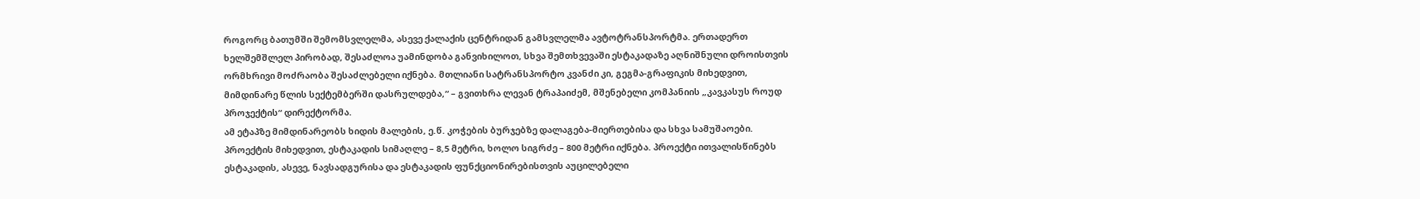როგორც ბათუმში შემომსვლელმა, ასევე ქალაქის ცენტრიდან გამსვლელმა ავტოტრანსპორტმა. ერთადერთ ხელშემშლელ პირობად, შესაძლოა უამინდობა განვიხილოთ, სხვა შემთხვევაში ესტაკადაზე აღნიშნული დროისთვის ორმხრივი მოძრაობა შესაძლებელი იქნება. მთლიანი სატრანსპორტო კვანძი კი, გეგმა-გრაფიკის მიხედვით, მიმდინარე წლის სექტემბერში დასრულდება,“ – გვითხრა ლევან ტრაპაიძემ, მშენებელი კომპანიის „კავკასუს როუდ პროჯექტის“ დირექტორმა.
ამ ეტაპზე მიმდინარეობს ხიდის მალების, ე.წ. კოჭების ბურჯებზე დალაგება-მიერთებისა და სხვა სამუშაოები. პროექტის მიხედვით, ესტაკადის სიმაღლე – 8,5 მეტრი, ხოლო სიგრძე – 800 მეტრი იქნება. პროექტი ითვალისწინებს ესტაკადის, ასევე, ნავსადგურისა და ესტაკადის ფუნქციონირებისთვის აუცილებელი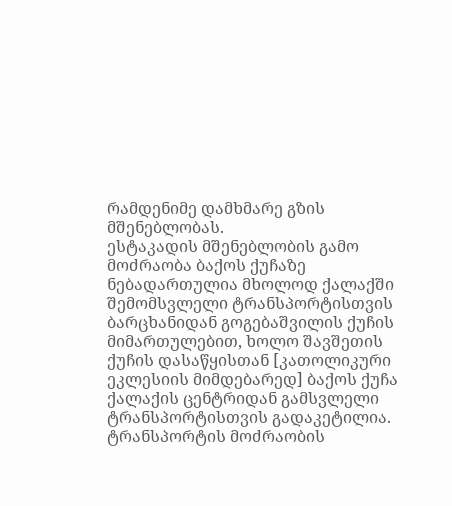რამდენიმე დამხმარე გზის მშენებლობას.
ესტაკადის მშენებლობის გამო მოძრაობა ბაქოს ქუჩაზე ნებადართულია მხოლოდ ქალაქში შემომსვლელი ტრანსპორტისთვის ბარცხანიდან გოგებაშვილის ქუჩის მიმართულებით, ხოლო შავშეთის ქუჩის დასაწყისთან [კათოლიკური ეკლესიის მიმდებარედ] ბაქოს ქუჩა ქალაქის ცენტრიდან გამსვლელი ტრანსპორტისთვის გადაკეტილია.
ტრანსპორტის მოძრაობის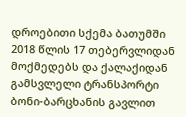დროებითი სქემა ბათუმში 2018 წლის 17 თებერვლიდან მოქმედებს და ქალაქიდან გამსვლელი ტრანსპორტი ბონი-ბარცხანის გავლით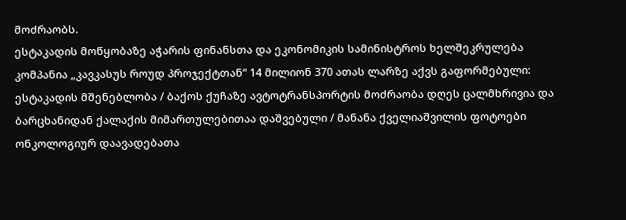მოძრაობს.
ესტაკადის მოწყობაზე აჭარის ფინანსთა და ეკონომიკის სამინისტროს ხელშეკრულება კომპანია „კავკასუს როუდ პროჯექტთან“ 14 მილიონ 370 ათას ლარზე აქვს გაფორმებული:
ესტაკადის მშენებლობა / ბაქოს ქუჩაზე ავტოტრანსპორტის მოძრაობა დღეს ცალმხრივია და ბარცხანიდან ქალაქის მიმართულებითაა დაშვებული / მანანა ქველიაშვილის ფოტოები
ონკოლოგიურ დაავადებათა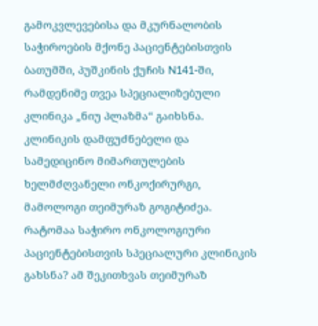გამოკვლევებისა და მკურნალობის საჭიროების მქონე პაციენტებისთვის ბათუმში, პუშკინის ქუჩის N141-ში, რამდენიმე თვეა სპეციალიზებული კლინიკა „ნიუ პლაზმა“ გაიხსნა.
კლინიკის დამფუძნებელი და სამედიცინო მიმართულების ხელმძღვანელი ონკოქირურგი, მამოლოგი თეიმურაზ გოგიტიძეა.
რატომაა საჭირო ონკოლოგიური პაციენტებისთვის სპეციალური კლინიკის გახსნა? ამ შეკითხვას თეიმურაზ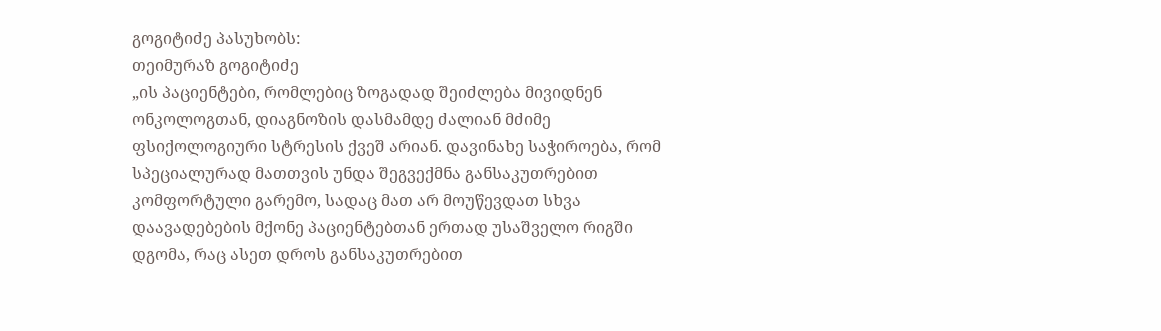გოგიტიძე პასუხობს:
თეიმურაზ გოგიტიძე
„ის პაციენტები, რომლებიც ზოგადად შეიძლება მივიდნენ ონკოლოგთან, დიაგნოზის დასმამდე ძალიან მძიმე ფსიქოლოგიური სტრესის ქვეშ არიან. დავინახე საჭიროება, რომ სპეციალურად მათთვის უნდა შეგვექმნა განსაკუთრებით კომფორტული გარემო, სადაც მათ არ მოუწევდათ სხვა დაავადებების მქონე პაციენტებთან ერთად უსაშველო რიგში დგომა, რაც ასეთ დროს განსაკუთრებით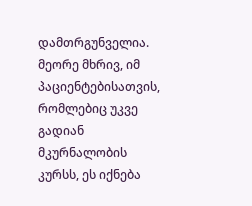დამთრგუნველია.
მეორე მხრივ, იმ პაციენტებისათვის, რომლებიც უკვე გადიან მკურნალობის კურსს, ეს იქნება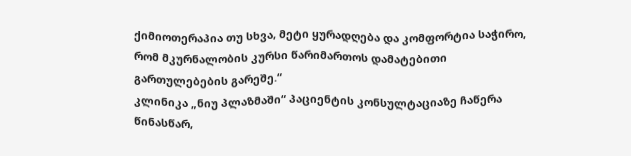ქიმიოთერაპია თუ სხვა, მეტი ყურადღება და კომფორტია საჭირო, რომ მკურნალობის კურსი წარიმართოს დამატებითი გართულებების გარეშე.“
კლინიკა „ნიუ პლაზმაში“ პაციენტის კონსულტაციაზე ჩაწერა წინასწარ,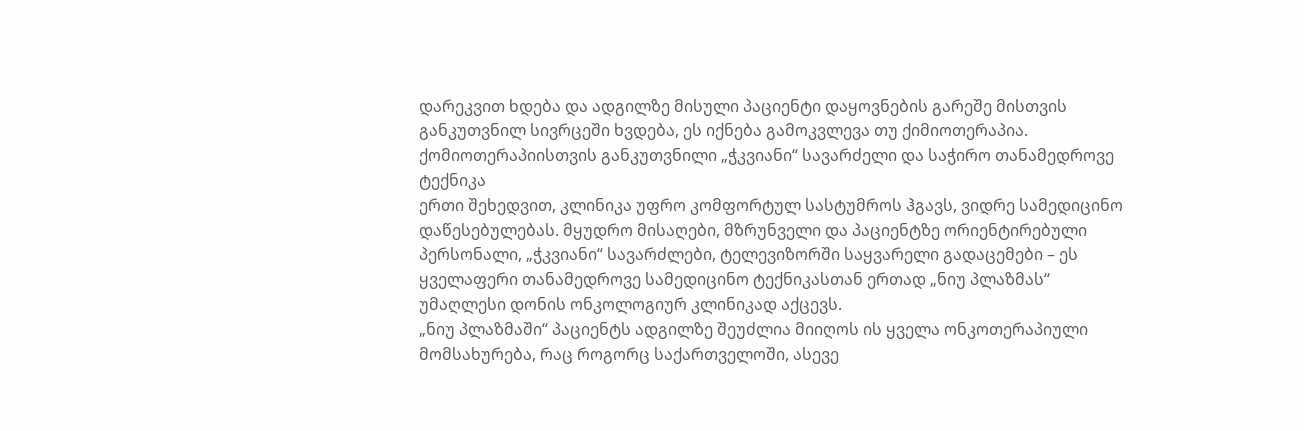დარეკვით ხდება და ადგილზე მისული პაციენტი დაყოვნების გარეშე მისთვის განკუთვნილ სივრცეში ხვდება, ეს იქნება გამოკვლევა თუ ქიმიოთერაპია.
ქომიოთერაპიისთვის განკუთვნილი „ჭკვიანი“ სავარძელი და საჭირო თანამედროვე ტექნიკა
ერთი შეხედვით, კლინიკა უფრო კომფორტულ სასტუმროს ჰგავს, ვიდრე სამედიცინო დაწესებულებას. მყუდრო მისაღები, მზრუნველი და პაციენტზე ორიენტირებული პერსონალი, „ჭკვიანი“ სავარძლები, ტელევიზორში საყვარელი გადაცემები – ეს ყველაფერი თანამედროვე სამედიცინო ტექნიკასთან ერთად „ნიუ პლაზმას“ უმაღლესი დონის ონკოლოგიურ კლინიკად აქცევს.
„ნიუ პლაზმაში“ პაციენტს ადგილზე შეუძლია მიიღოს ის ყველა ონკოთერაპიული მომსახურება, რაც როგორც საქართველოში, ასევე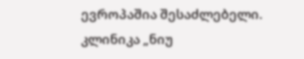ევროპაშია შესაძლებელი.
კლინიკა „ნიუ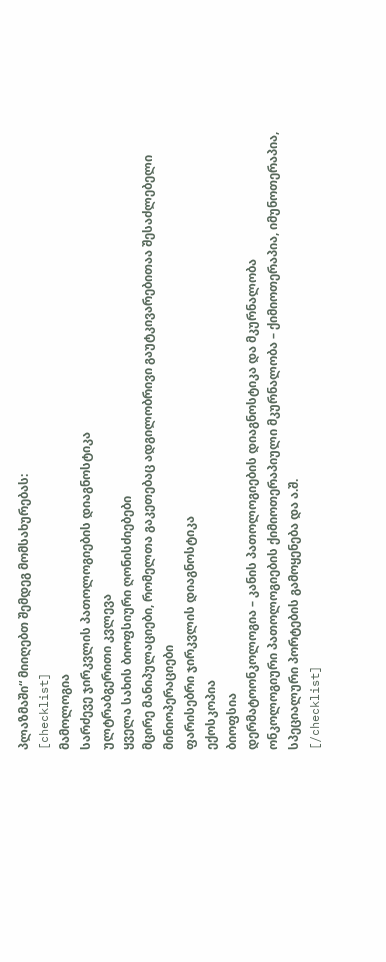პლაზმაში“ მიიღებთ შემდეგ მომსახურებას:
[checklist]
მამოლოგია
სარძევე ჯირკვლის პათოლოგიების დიაგნოსტიკა
ულტრაბგერითი კვლევა
ყველა სახის ბიოფსიური ღონისძიებები
მცირე მანიპულაციები, რომელთა გაკეთებაც ადგილობრივი გაუტკივარებითაა შესაძლებელი
მინიოპერაციები
ფარისებრი ჯირკვლის დიაგნოსტიკა
ექოსკოპია
ბიოფსია
დერმატოონკოლოგია – კანის პათოლოგიების დიაგნოსტიკა და მკურნალობა
ონკოლოგიური პათოლოგიების ქიმიოთერაპიული მკურნალობა – ქიმიოთერაპია, იმუნოთერაპია, სპეციალური პორტების გამოყენება და ა.შ.
[/checklist]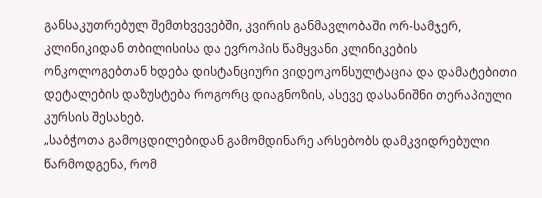განსაკუთრებულ შემთხვევებში, კვირის განმავლობაში ორ-სამჯერ, კლინიკიდან თბილისისა და ევროპის წამყვანი კლინიკების ონკოლოგებთან ხდება დისტანციური ვიდეოკონსულტაცია და დამატებითი დეტალების დაზუსტება როგორც დიაგნოზის, ასევე დასანიშნი თერაპიული კურსის შესახებ.
„საბჭოთა გამოცდილებიდან გამომდინარე არსებობს დამკვიდრებული წარმოდგენა, რომ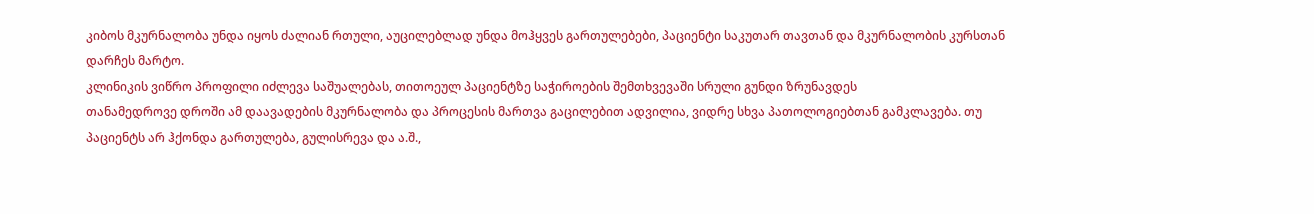კიბოს მკურნალობა უნდა იყოს ძალიან რთული, აუცილებლად უნდა მოჰყვეს გართულებები, პაციენტი საკუთარ თავთან და მკურნალობის კურსთან დარჩეს მარტო.
კლინიკის ვიწრო პროფილი იძლევა საშუალებას, თითოეულ პაციენტზე საჭიროების შემთხვევაში სრული გუნდი ზრუნავდეს
თანამედროვე დროში ამ დაავადების მკურნალობა და პროცესის მართვა გაცილებით ადვილია, ვიდრე სხვა პათოლოგიებთან გამკლავება. თუ პაციენტს არ ჰქონდა გართულება, გულისრევა და ა.შ.,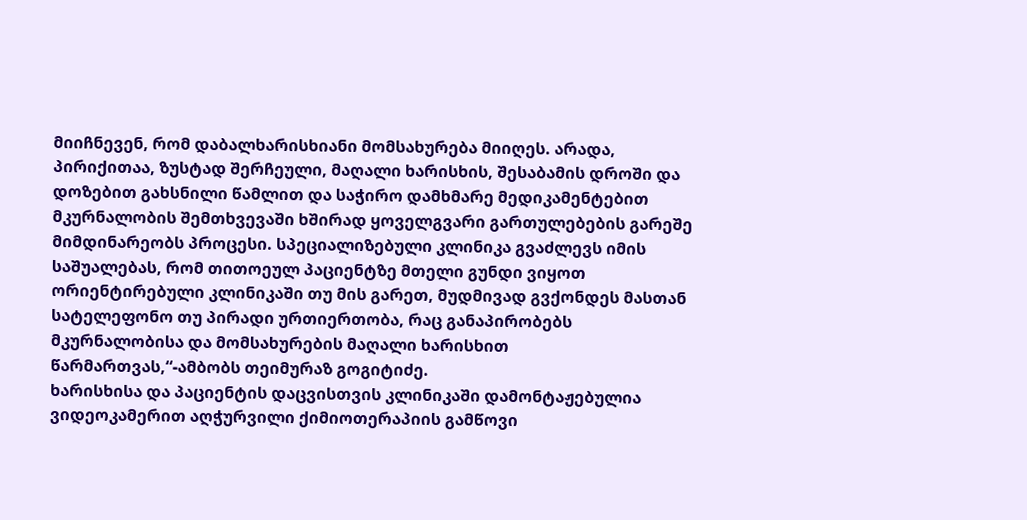მიიჩნევენ, რომ დაბალხარისხიანი მომსახურება მიიღეს. არადა, პირიქითაა, ზუსტად შერჩეული, მაღალი ხარისხის, შესაბამის დროში და დოზებით გახსნილი წამლით და საჭირო დამხმარე მედიკამენტებით მკურნალობის შემთხვევაში ხშირად ყოველგვარი გართულებების გარეშე მიმდინარეობს პროცესი. სპეციალიზებული კლინიკა გვაძლევს იმის საშუალებას, რომ თითოეულ პაციენტზე მთელი გუნდი ვიყოთ ორიენტირებული კლინიკაში თუ მის გარეთ, მუდმივად გვქონდეს მასთან სატელეფონო თუ პირადი ურთიერთობა, რაც განაპირობებს მკურნალობისა და მომსახურების მაღალი ხარისხით წარმართვას,“-ამბობს თეიმურაზ გოგიტიძე.
ხარისხისა და პაციენტის დაცვისთვის კლინიკაში დამონტაჟებულია ვიდეოკამერით აღჭურვილი ქიმიოთერაპიის გამწოვი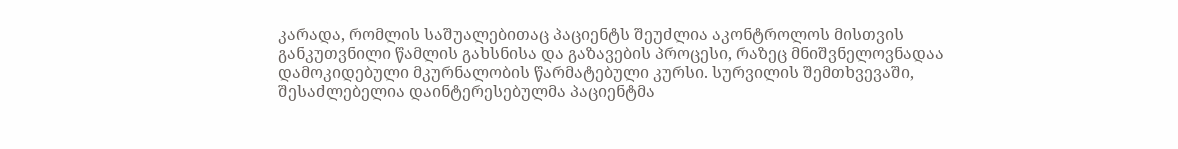კარადა, რომლის საშუალებითაც პაციენტს შეუძლია აკონტროლოს მისთვის განკუთვნილი წამლის გახსნისა და გაზავების პროცესი, რაზეც მნიშვნელოვნადაა დამოკიდებული მკურნალობის წარმატებული კურსი. სურვილის შემთხვევაში, შესაძლებელია დაინტერესებულმა პაციენტმა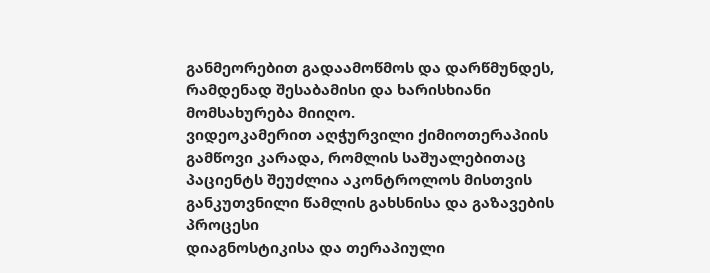განმეორებით გადაამოწმოს და დარწმუნდეს, რამდენად შესაბამისი და ხარისხიანი მომსახურება მიიღო.
ვიდეოკამერით აღჭურვილი ქიმიოთერაპიის გამწოვი კარადა, რომლის საშუალებითაც პაციენტს შეუძლია აკონტროლოს მისთვის განკუთვნილი წამლის გახსნისა და გაზავების პროცესი
დიაგნოსტიკისა და თერაპიული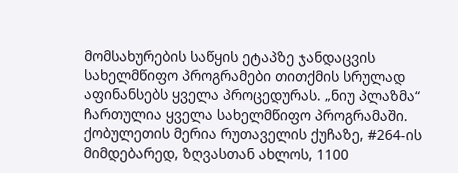მომსახურების საწყის ეტაპზე ჯანდაცვის სახელმწიფო პროგრამები თითქმის სრულად აფინანსებს ყველა პროცედურას. „ნიუ პლაზმა“ ჩართულია ყველა სახელმწიფო პროგრამაში.
ქობულეთის მერია რუთაველის ქუჩაზე, #264-ის მიმდებარედ, ზღვასთან ახლოს, 1100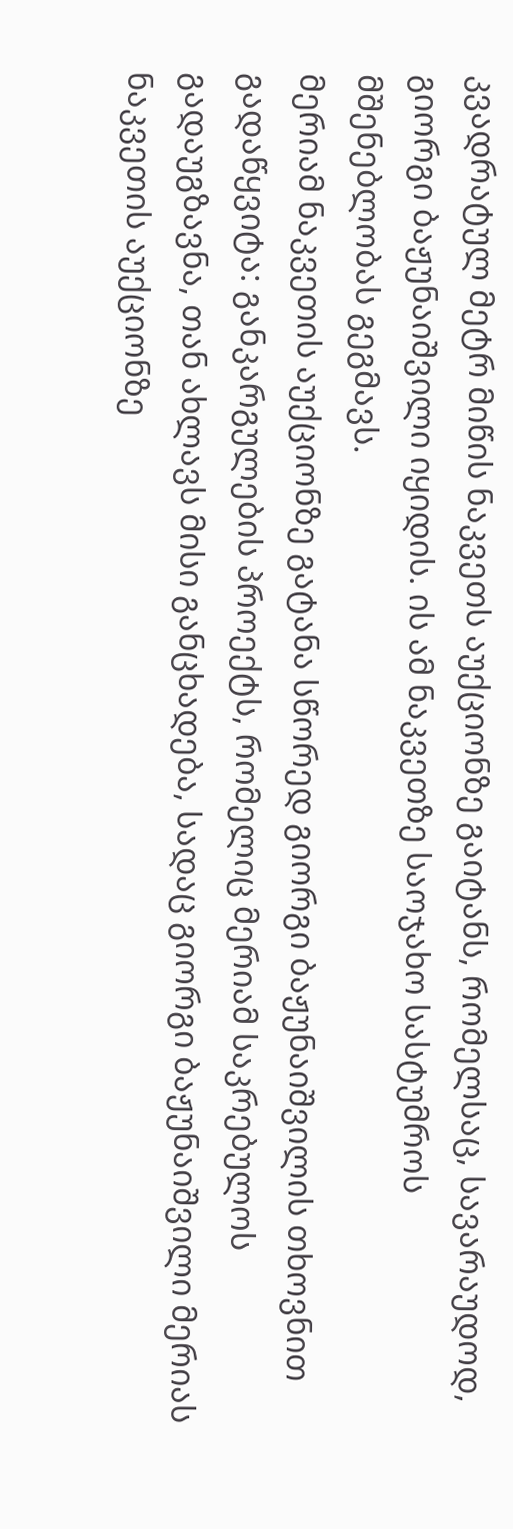კვადრატულ მეტრ მიწის ნაკვეთს აუქციონზე გაიტანს, რომელსაც, სავარაუდოდ, გიორგი ბაჟუნაიშვილი იყიდის. ის ამ ნაკვეთზე საოჯახო სასტუმროს მშენებლობას გეგმავს.
მერიამ ნაკვეთის აუქციონზე გატანა სწორედ გიორგი ბაჟუნაიშვილის თხოვნით გადაწყვიტა: განკარგულების პროექტს, რომელიც მერიამ საკრებულოს გადაუგზავნა, თან ახლავს მისი განცხადება, სადაც გიორგი ბაჟუნაიშვილი მერიას ნაკვეთის აუქციონზე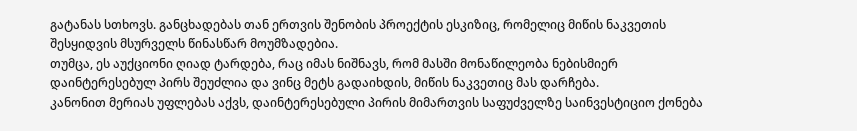გატანას სთხოვს. განცხადებას თან ერთვის შენობის პროექტის ესკიზიც, რომელიც მიწის ნაკვეთის შესყიდვის მსურველს წინასწარ მოუმზადებია.
თუმცა, ეს აუქციონი ღიად ტარდება, რაც იმას ნიშნავს, რომ მასში მონაწილეობა ნებისმიერ დაინტერესებულ პირს შეუძლია და ვინც მეტს გადაიხდის, მიწის ნაკვეთიც მას დარჩება.
კანონით მერიას უფლებას აქვს, დაინტერესებული პირის მიმართვის საფუძველზე საინვესტიციო ქონება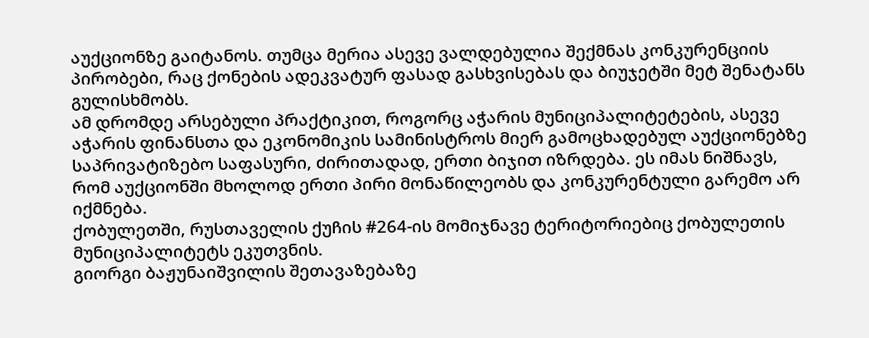აუქციონზე გაიტანოს. თუმცა მერია ასევე ვალდებულია შექმნას კონკურენციის პირობები, რაც ქონების ადეკვატურ ფასად გასხვისებას და ბიუჯეტში მეტ შენატანს გულისხმობს.
ამ დრომდე არსებული პრაქტიკით, როგორც აჭარის მუნიციპალიტეტების, ასევე აჭარის ფინანსთა და ეკონომიკის სამინისტროს მიერ გამოცხადებულ აუქციონებზე საპრივატიზებო საფასური, ძირითადად, ერთი ბიჯით იზრდება. ეს იმას ნიშნავს, რომ აუქციონში მხოლოდ ერთი პირი მონაწილეობს და კონკურენტული გარემო არ იქმნება.
ქობულეთში, რუსთაველის ქუჩის #264-ის მომიჯნავე ტერიტორიებიც ქობულეთის მუნიციპალიტეტს ეკუთვნის.
გიორგი ბაჟუნაიშვილის შეთავაზებაზე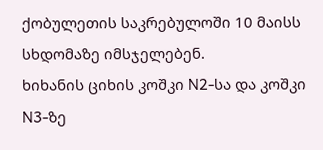ქობულეთის საკრებულოში 10 მაისს სხდომაზე იმსჯელებენ.
ხიხანის ციხის კოშკი N2-სა და კოშკი N3-ზე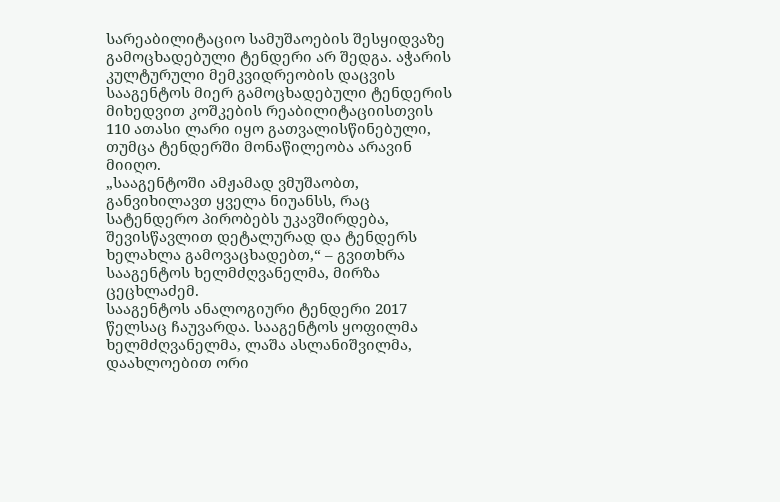სარეაბილიტაციო სამუშაოების შესყიდვაზე გამოცხადებული ტენდერი არ შედგა. აჭარის კულტურული მემკვიდრეობის დაცვის სააგენტოს მიერ გამოცხადებული ტენდერის მიხედვით კოშკების რეაბილიტაციისთვის 110 ათასი ლარი იყო გათვალისწინებული, თუმცა ტენდერში მონაწილეობა არავინ მიიღო.
„სააგენტოში ამჟამად ვმუშაობთ, განვიხილავთ ყველა ნიუანსს, რაც სატენდერო პირობებს უკავშირდება, შევისწავლით დეტალურად და ტენდერს ხელახლა გამოვაცხადებთ,“ – გვითხრა სააგენტოს ხელმძღვანელმა, მირზა ცეცხლაძემ.
სააგენტოს ანალოგიური ტენდერი 2017 წელსაც ჩაუვარდა. სააგენტოს ყოფილმა ხელმძღვანელმა, ლაშა ასლანიშვილმა, დაახლოებით ორი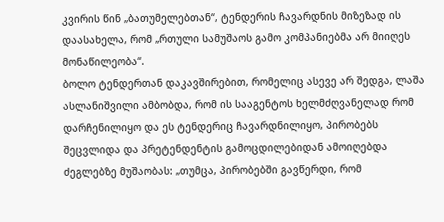კვირის წინ „ბათუმელებთან“, ტენდერის ჩავარდნის მიზეზად ის დაასახელა, რომ „რთული სამუშაოს გამო კომპანიებმა არ მიიღეს მონაწილეობა“.
ბოლო ტენდერთან დაკავშირებით, რომელიც ასევე არ შედგა, ლაშა ასლანიშვილი ამბობდა, რომ ის სააგენტოს ხელმძღვანელად რომ დარჩენილიყო და ეს ტენდერიც ჩავარდნილიყო, პირობებს შეცვლიდა და პრეტენდენტის გამოცდილებიდან ამოიღებდა ძეგლებზე მუშაობას: „თუმცა, პირობებში გავწერდი, რომ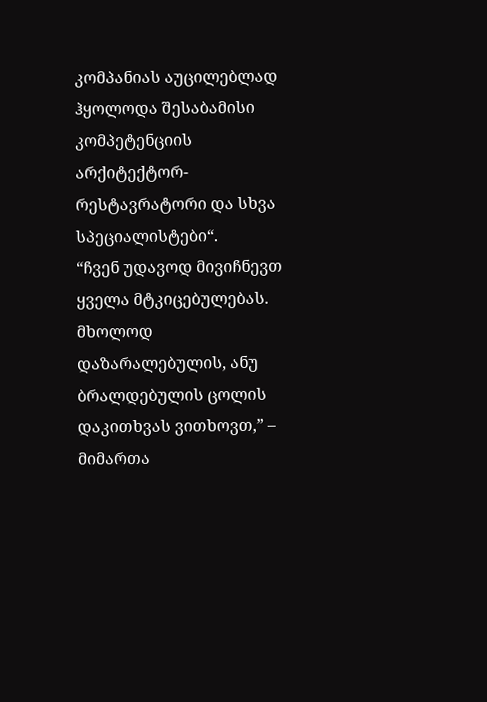კომპანიას აუცილებლად ჰყოლოდა შესაბამისი კომპეტენციის არქიტექტორ-რესტავრატორი და სხვა სპეციალისტები“.
“ჩვენ უდავოდ მივიჩნევთ ყველა მტკიცებულებას. მხოლოდ დაზარალებულის, ანუ ბრალდებულის ცოლის დაკითხვას ვითხოვთ,” – მიმართა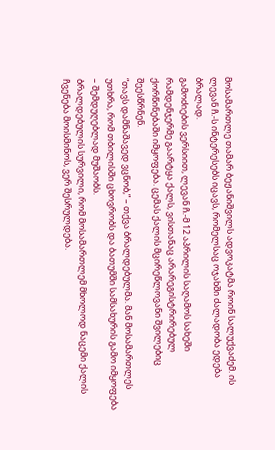მოსამართლე თამარ ბეჟანიშვილს ადვოკატმა როინ სალუქვაძემ. ის ლევან ჩ.-ს ინტერესებს იცავს, რომელსაც ოჯახში ძალადობა ედება ბრალად.
გამოძიების ვერსიით, ლევან ჩ.-მ 12 აპრილის საღამოს სახეში რამდენჯერმე გაარტყა ქალს, ვისთანაც არარეგისტრირებულ ქორწინებაში იმყოფება. ცემას ქალის მცირეწლოვანი შვილებიც შეესწრნენ.
“თავს დამნაშავედ ვცნობ,” – თქვა ბრალდებულმა. მან მოსამართლეს უთხრა, რომ თბილისში ცხოვრობს და ბათუმში სამსახურის გამო იმყოფება – შემდუღებლად მუშაობს.
ბრალდებულის სურვილი, რომ მოსამართლემ მხოლოდ ნაცემი ქალის ჩვენება მოისმინოს, ვერ შესრულდება.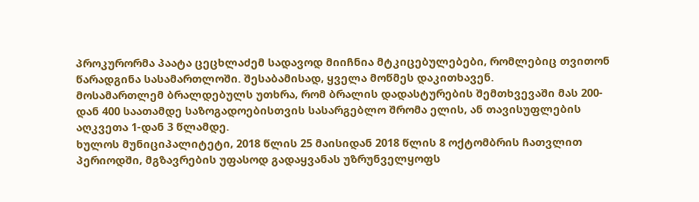პროკურორმა პაატა ცეცხლაძემ სადავოდ მიიჩნია მტკიცებულებები, რომლებიც თვითონ წარადგინა სასამართლოში. შესაბამისად, ყველა მოწმეს დაკითხავენ.
მოსამართლემ ბრალდებულს უთხრა, რომ ბრალის დადასტურების შემთხვევაში მას 200-დან 400 საათამდე საზოგადოებისთვის სასარგებლო შრომა ელის, ან თავისუფლების აღკვეთა 1-დან 3 წლამდე.
ხულოს მუნიციპალიტეტი, 2018 წლის 25 მაისიდან 2018 წლის 8 ოქტომბრის ჩათვლით პერიოდში, მგზავრების უფასოდ გადაყვანას უზრუნველყოფს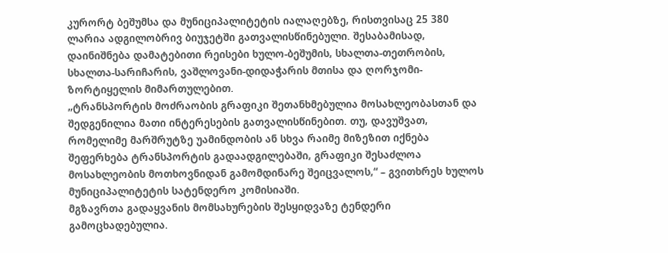კურორტ ბეშუმსა და მუნიციპალიტეტის იალაღებზე, რისთვისაც 25 380 ლარია ადგილობრივ ბიუჯეტში გათვალისწინებული. შესაბამისად, დაინიშნება დამატებითი რეისები ხულო-ბეშუმის, სხალთა-თეთრობის, სხალთა-სარიჩარის, ვაშლოვანი-დიდაჭარის მთისა და ღორჯომი-ზორტიყელის მიმართულებით.
„ტრანსპორტის მოძრაობის გრაფიკი შეთანხმებულია მოსახლეობასთან და შედგენილია მათი ინტერესების გათვალისწინებით. თუ, დავუშვათ, რომელიმე მარშრუტზე უამინდობის ან სხვა რაიმე მიზეზით იქნება შეფერხება ტრანსპორტის გადაადგილებაში, გრაფიკი შესაძლოა მოსახლეობის მოთხოვნიდან გამომდინარე შეიცვალოს,“ – გვითხრეს ხულოს მუნიციპალიტეტის სატენდერო კომისიაში.
მგზავრთა გადაყვანის მომსახურების შესყიდვაზე ტენდერი გამოცხადებულია.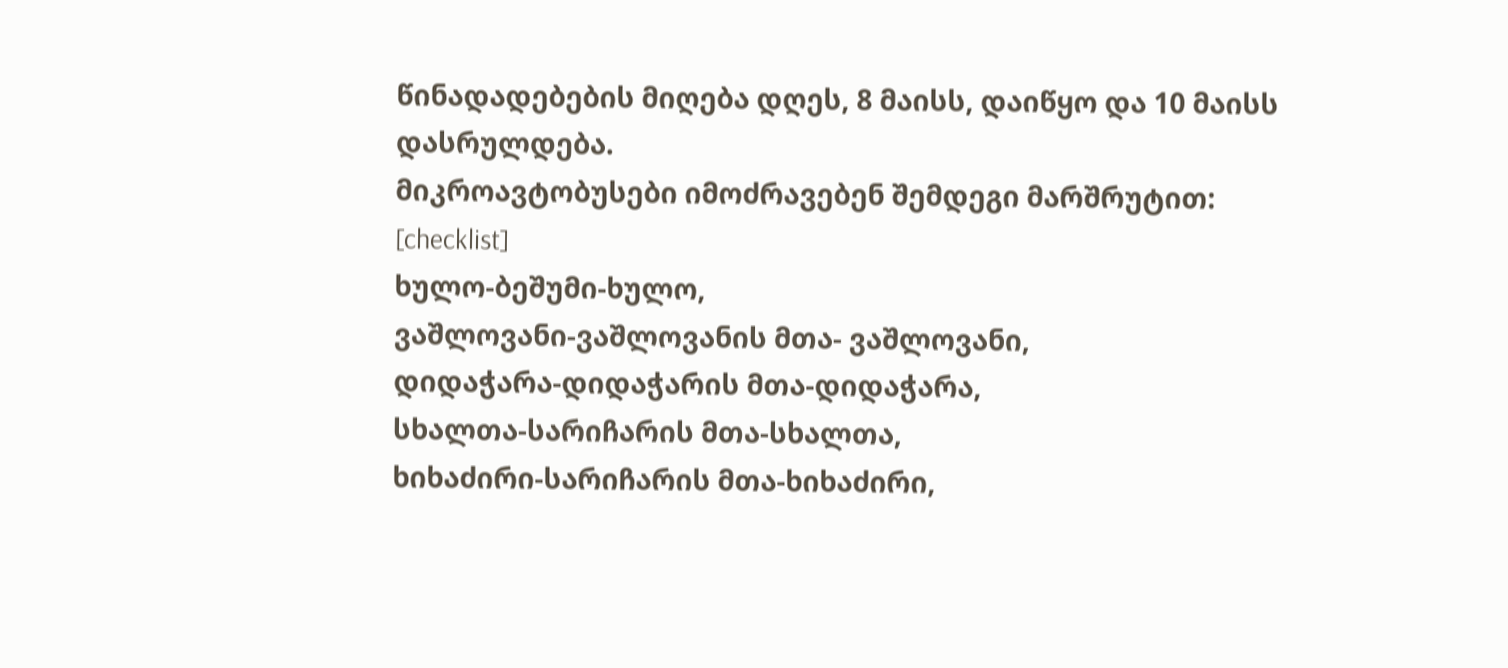წინადადებების მიღება დღეს, 8 მაისს, დაიწყო და 10 მაისს დასრულდება.
მიკროავტობუსები იმოძრავებენ შემდეგი მარშრუტით:
[checklist]
ხულო-ბეშუმი-ხულო,
ვაშლოვანი-ვაშლოვანის მთა- ვაშლოვანი,
დიდაჭარა-დიდაჭარის მთა-დიდაჭარა,
სხალთა-სარიჩარის მთა-სხალთა,
ხიხაძირი-სარიჩარის მთა-ხიხაძირი,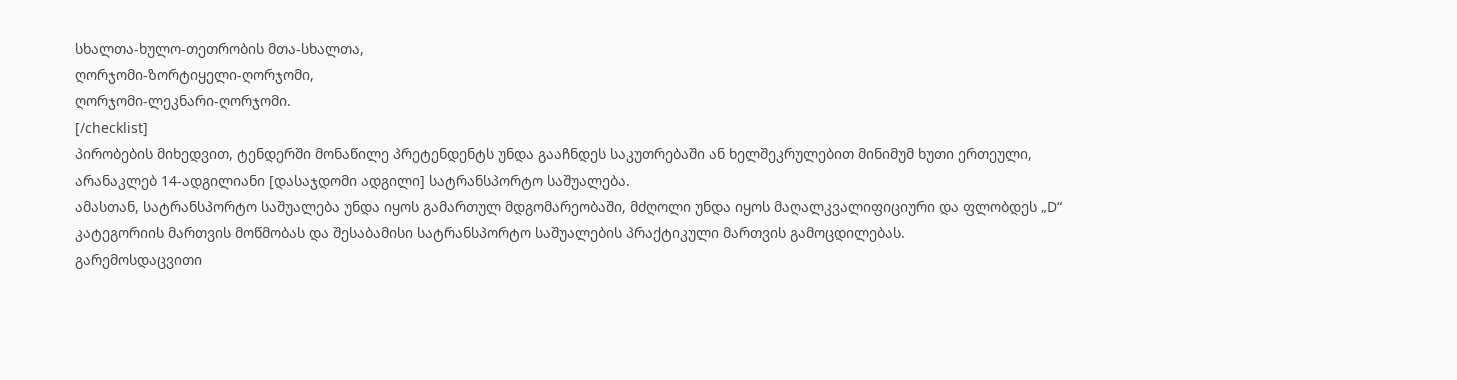სხალთა-ხულო-თეთრობის მთა-სხალთა,
ღორჯომი-ზორტიყელი-ღორჯომი,
ღორჯომი-ლეკნარი-ღორჯომი.
[/checklist]
პირობების მიხედვით, ტენდერში მონაწილე პრეტენდენტს უნდა გააჩნდეს საკუთრებაში ან ხელშეკრულებით მინიმუმ ხუთი ერთეული, არანაკლებ 14-ადგილიანი [დასაჯდომი ადგილი] სატრანსპორტო საშუალება.
ამასთან, სატრანსპორტო საშუალება უნდა იყოს გამართულ მდგომარეობაში, მძღოლი უნდა იყოს მაღალკვალიფიციური და ფლობდეს „D“ კატეგორიის მართვის მოწმობას და შესაბამისი სატრანსპორტო საშუალების პრაქტიკული მართვის გამოცდილებას.
გარემოსდაცვითი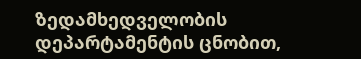ზედამხედველობის დეპარტამენტის ცნობით,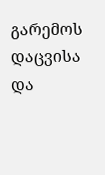გარემოს დაცვისა და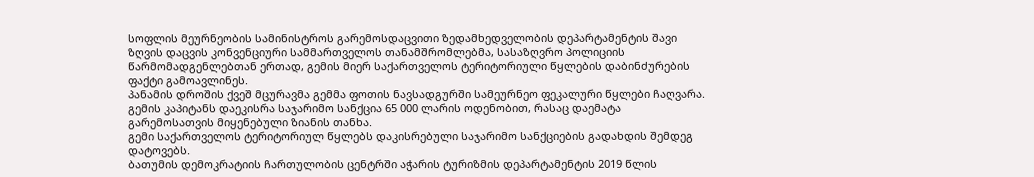სოფლის მეურნეობის სამინისტროს გარემოსდაცვითი ზედამხედველობის დეპარტამენტის შავი ზღვის დაცვის კონვენციური სამმართველოს თანამშრომლებმა, სასაზღვრო პოლიციის წარმომადგენლებთან ერთად, გემის მიერ საქართველოს ტერიტორიული წყლების დაბინძურების ფაქტი გამოავლინეს.
პანამის დროშის ქვეშ მცურავმა გემმა ფოთის ნავსადგურში სამეურნეო ფეკალური წყლები ჩაღვარა. გემის კაპიტანს დაეკისრა საჯარიმო სანქცია 65 000 ლარის ოდენობით, რასაც დაემატა გარემოსათვის მიყენებული ზიანის თანხა.
გემი საქართველოს ტერიტორიულ წყლებს დაკისრებული საჯარიმო სანქციების გადახდის შემდეგ დატოვებს.
ბათუმის დემოკრატიის ჩართულობის ცენტრში აჭარის ტურიზმის დეპარტამენტის 2019 წლის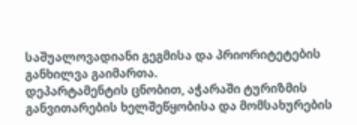საშუალოვადიანი გეგმისა და პრიორიტეტების განხილვა გაიმართა.
დეპარტამენტის ცნობით, აჭარაში ტურიზმის განვითარების ხელშეწყობისა და მომსახურების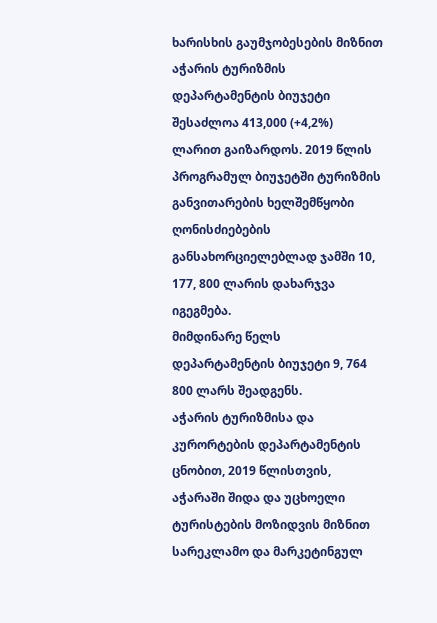ხარისხის გაუმჯობესების მიზნით აჭარის ტურიზმის დეპარტამენტის ბიუჯეტი შესაძლოა 413,000 (+4,2%) ლარით გაიზარდოს. 2019 წლის პროგრამულ ბიუჯეტში ტურიზმის განვითარების ხელშემწყობი ღონისძიებების განსახორციელებლად ჯამში 10, 177, 800 ლარის დახარჯვა იგეგმება.
მიმდინარე წელს დეპარტამენტის ბიუჯეტი 9, 764 800 ლარს შეადგენს.
აჭარის ტურიზმისა და კურორტების დეპარტამენტის ცნობით, 2019 წლისთვის, აჭარაში შიდა და უცხოელი ტურისტების მოზიდვის მიზნით სარეკლამო და მარკეტინგულ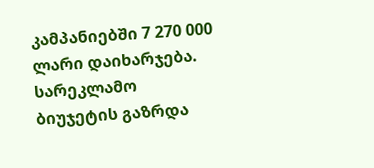კამპანიებში 7 270 000 ლარი დაიხარჯება. სარეკლამო ბიუჯეტის გაზრდა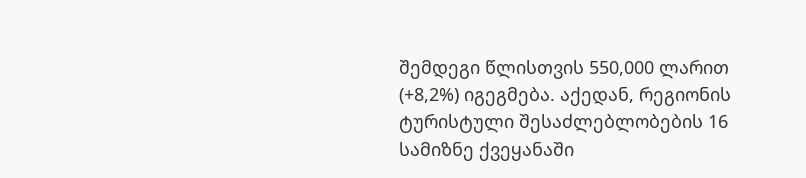შემდეგი წლისთვის 550,000 ლარით (+8,2%) იგეგმება. აქედან, რეგიონის ტურისტული შესაძლებლობების 16 სამიზნე ქვეყანაში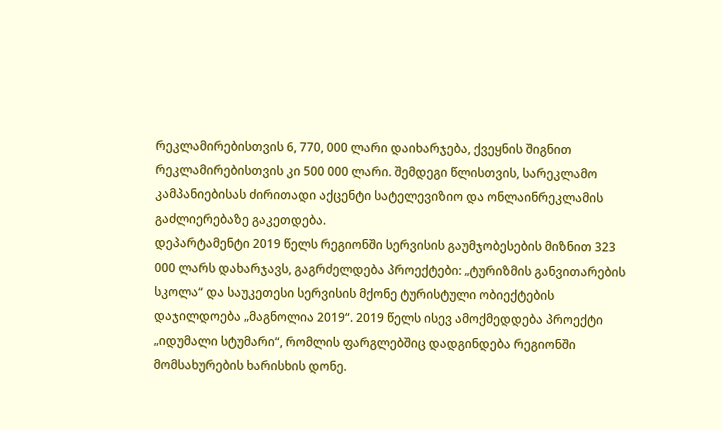რეკლამირებისთვის 6, 770, 000 ლარი დაიხარჯება, ქვეყნის შიგნით რეკლამირებისთვის კი 500 000 ლარი. შემდეგი წლისთვის, სარეკლამო კამპანიებისას ძირითადი აქცენტი სატელევიზიო და ონლაინრეკლამის გაძლიერებაზე გაკეთდება.
დეპარტამენტი 2019 წელს რეგიონში სერვისის გაუმჯობესების მიზნით 323 000 ლარს დახარჯავს, გაგრძელდება პროექტები: „ტურიზმის განვითარების სკოლა“ და საუკეთესი სერვისის მქონე ტურისტული ობიექტების დაჯილდოება „მაგნოლია 2019“. 2019 წელს ისევ ამოქმედდება პროექტი „იდუმალი სტუმარი“, რომლის ფარგლებშიც დადგინდება რეგიონში მომსახურების ხარისხის დონე.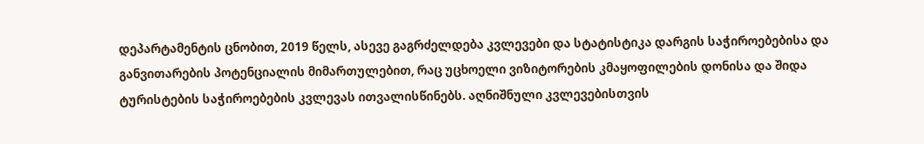დეპარტამენტის ცნობით, 2019 წელს, ასევე გაგრძელდება კვლევები და სტატისტიკა დარგის საჭიროებებისა და განვითარების პოტენციალის მიმართულებით, რაც უცხოელი ვიზიტორების კმაყოფილების დონისა და შიდა ტურისტების საჭიროებების კვლევას ითვალისწინებს. აღნიშნული კვლევებისთვის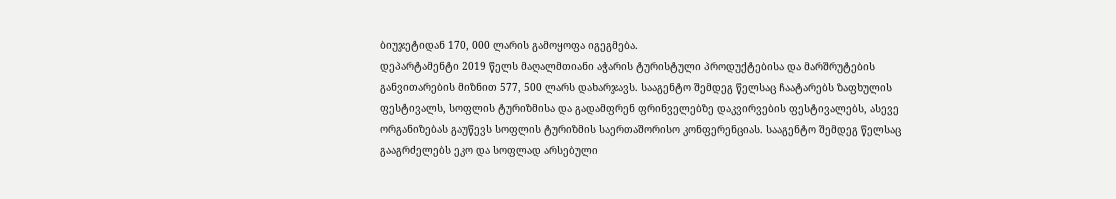ბიუჯეტიდან 170, 000 ლარის გამოყოფა იგეგმება.
დეპარტამენტი 2019 წელს მაღალმთიანი აჭარის ტურისტული პროდუქტებისა და მარშრუტების განვითარების მიზნით 577, 500 ლარს დახარჯავს. სააგენტო შემდეგ წელსაც ჩაატარებს ზაფხულის ფესტივალს, სოფლის ტურიზმისა და გადამფრენ ფრინველებზე დაკვირვების ფესტივალებს, ასევე ორგანიზებას გაუწევს სოფლის ტურიზმის საერთაშორისო კონფერენციას. სააგენტო შემდეგ წელსაც გააგრძელებს ეკო და სოფლად არსებული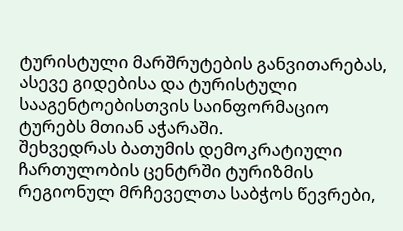ტურისტული მარშრუტების განვითარებას, ასევე გიდებისა და ტურისტული სააგენტოებისთვის საინფორმაციო ტურებს მთიან აჭარაში.
შეხვედრას ბათუმის დემოკრატიული ჩართულობის ცენტრში ტურიზმის რეგიონულ მრჩეველთა საბჭოს წევრები,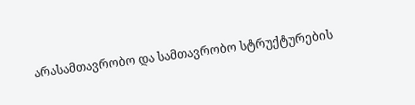არასამთავრობო და სამთავრობო სტრუქტურების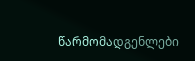წარმომადგენლები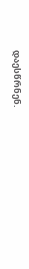დაესწრნენ.